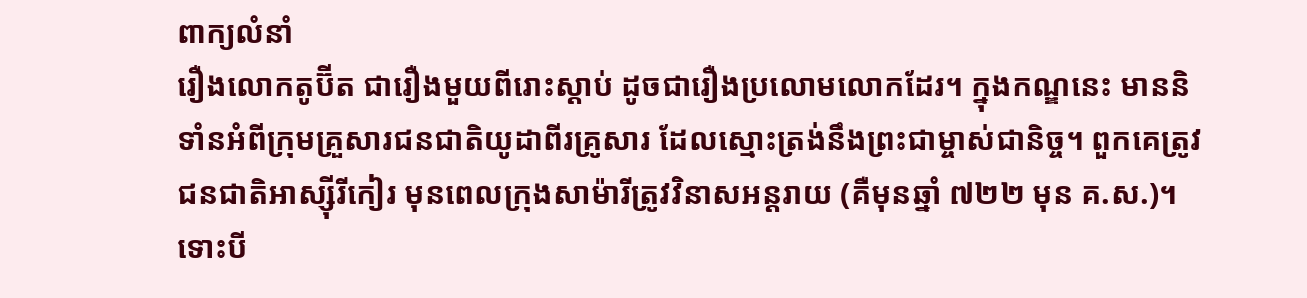ពាក្យលំនាំ
រឿងលោកតូប៊ីត ជារឿងមួយពីរោះស្ដាប់ ដូចជារឿងប្រលោមលោកដែរ។ ក្នុងកណ្ឌនេះ មាននិទាំនអំពីក្រុមគ្រួសារជនជាតិយូដាពីរគ្រូសារ ដែលស្មោះត្រង់នឹងព្រះជាម្ចាស់ជានិច្ច។ ពួកគេត្រូវជនជាតិអាស្ស៊ីរីកៀរ មុនពេលក្រុងសាម៉ារីត្រូវវិនាសអន្ដរាយ (គឺមុនឆ្នាំ ៧២២ មុន គ.ស.)។ ទោះបី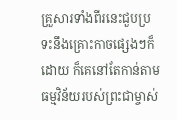គ្រួសារទាំងពីរនេះជួបប្រទះនឹងគ្រោះកាចផ្សេងៗក៏ដោយ ក៏គេនៅតែកាន់តាមធម្មវិន័យរបស់ព្រះជាម្ចាស់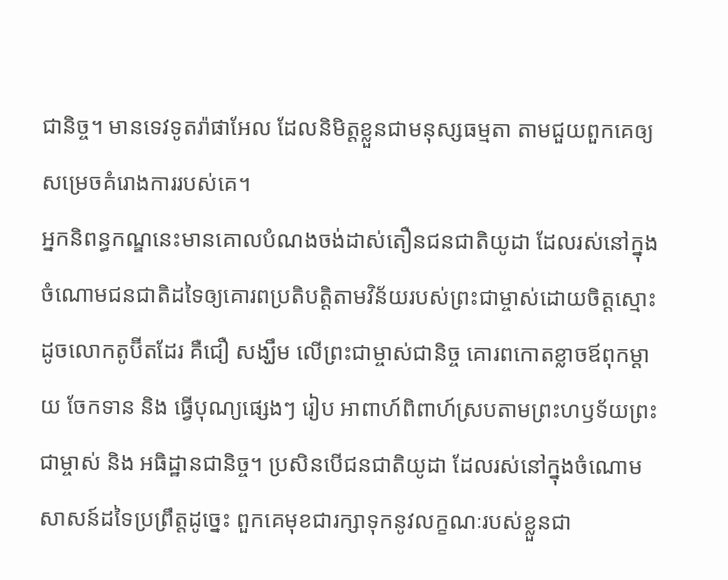ជានិច្ច។ មានទេវទូតរ៉ាផាអែល ដែលនិមិត្ដខ្លួនជាមនុស្សធម្មតា តាមជួយពួកគេឲ្យសម្រេចគំរោងការរបស់គេ។
អ្នកនិពន្ធកណ្ឌនេះមានគោលបំណងចង់ដាស់តឿនជនជាតិយូដា ដែលរស់នៅក្នុងចំណោមជនជាតិដទៃឲ្យគោរពប្រតិបត្ដិតាមវិន័យរបស់ព្រះជាម្ចាស់ដោយចិត្ដស្មោះ ដូចលោកតូប៊ីតដែរ គឺជឿ សង្ឃឹម លើព្រះជាម្ចាស់ជានិច្ច គោរពកោតខ្លាចឪពុកម្ដាយ ចែកទាន និង ធ្វើបុណ្យផ្សេងៗ រៀប អាពាហ៍ពិពាហ៍ស្របតាមព្រះហឫទ័យព្រះជាម្ចាស់ និង អធិដ្ឋានជានិច្ច។ ប្រសិនបើជនជាតិយូដា ដែលរស់នៅក្នុងចំណោមសាសន៍ដទៃប្រព្រឹត្ដដូច្នេះ ពួកគេមុខជារក្សាទុកនូវលក្ខណៈរបស់ខ្លួនជា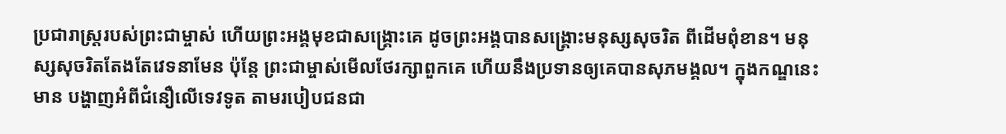ប្រជារាស្រ្ដរបស់ព្រះជាម្ចាស់ ហើយព្រះអង្គមុខជាសង្រ្គោះគេ ដូចព្រះអង្គបានសង្គ្រោះមនុស្សសុចរិត ពីដើមពុំខាន។ មនុស្សសុចរិតតែងតែវេទនាមែន ប៉ុន្ដែ ព្រះជាម្ចាស់មើលថែរក្សាពួកគេ ហើយនឹងប្រទានឲ្យគេបានសុភមង្គល។ ក្នុងកណ្ឌនេះ មាន បង្ហាញអំពីជំនឿលើទេវទូត តាមរបៀបជនជា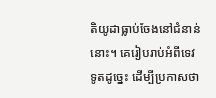តិយូដាធ្លាប់ចែងនៅជំនាន់នោះ។ គេរៀបរាប់អំពីទេវទូតដូច្នេះ ដើម្បីប្រកាសថា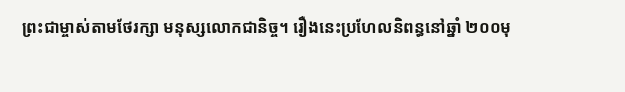ព្រះជាម្ចាស់តាមថែរក្សា មនុស្សលោកជានិច្ច។ រឿងនេះប្រហែលនិពន្ធនៅឆ្នាំ ២០០មុ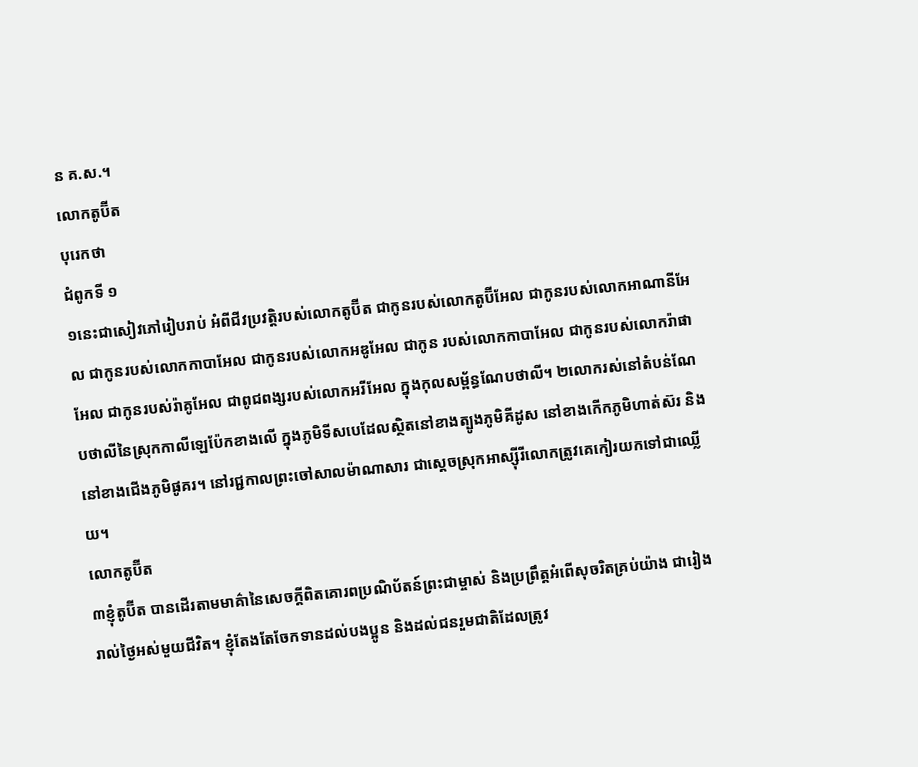ន គ.ស.។
លោកតូប៊ីត
បុរេកថា
ជំពូកទី ១
១នេះជាសៀវភៅរៀបរាប់ អំពីជីវប្រវត្តិរបស់លោកតូប៊ីត ជាកូនរបស់លោកតូប៊ីអែល ជាកូនរបស់លោកអាណានីអែល ជាកូនរបស់លោកកាបាអែល ជាកូនរបស់លោកអឌូអែល ជាកូន របស់លោកកាបាអែល ជាកូនរបស់លោករ៉ាផាអែល ជាកូនរបស់រ៉ាគូអែល ជាពូជពង្សរបស់លោកអរីអែល ក្នុងកុលសម្ព័ន្ធណែបថាលី។ ២លោករស់នៅតំបន់ណែបថាលីនៃស្រុកកាលីឡេប៉ែកខាងលើ ក្នុងភូមិទីសបេដែលស្ថិតនៅខាងត្បូងភូមិគីដូស នៅខាងកើកភូមិហាត់ស៊រ និងនៅខាងជើងភូមិផូគរ។ នៅរជ្ជកាលព្រះចៅសាលម៉ាណាសារ ជាស្ដេចស្រុកអាស្ស៊ីរីលោកត្រូវគេកៀរយកទៅជាឈ្លើយ។
លោកតូប៊ីត
៣ខ្ញុំតូប៊ីត បានដើរតាមមាគ៌ានៃសេចក្ដីពិតគោរពប្រណិប័តន៍ព្រះជាម្ចាស់ និងប្រព្រឹត្តអំពើសុចរិតគ្រប់យ៉ាង ជារៀងរាល់ថ្ងៃអស់មួយជីវិត។ ខ្ញុំតែងតែចែកទានដល់បងប្អូន និងដល់ជនរួមជាតិដែលត្រូវ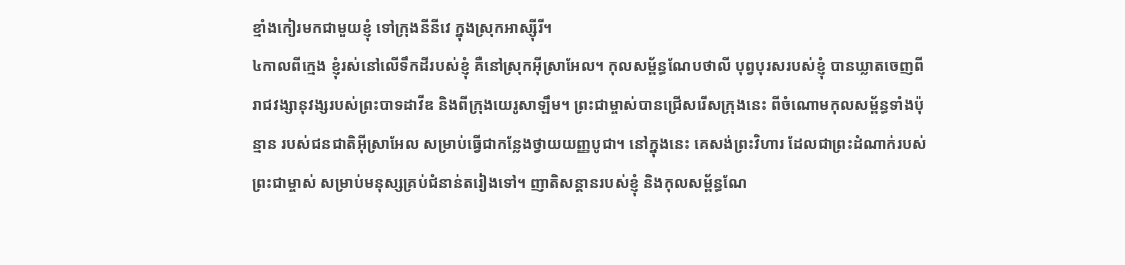ខ្មាំងកៀរមកជាមួយខ្ញុំ ទៅក្រុងនីនីវេ ក្នុងស្រុកអាស្ស៊ីរី។
៤កាលពីក្មេង ខ្ញុំរស់នៅលើទឹកដីរបស់ខ្ញុំ គឺនៅស្រុកអ៊ីស្រាអែល។ កុលសម្ព័ន្ធណែបថាលី បុព្វបុរសរបស់ខ្ញុំ បានឃ្លាតចេញពីរាជវង្សានុវង្សរបស់ព្រះបាទដាវីឌ និងពីក្រុងយេរូសាឡឹម។ ព្រះជាម្ចាស់បានជ្រើសរើសក្រុងនេះ ពីចំណោមកុលសម្ព័ន្ធទាំងប៉ុន្មាន របស់ជនជាតិអ៊ីស្រាអែល សម្រាប់ធ្វើជាកន្លែងថ្វាយយញ្ញបូជា។ នៅក្នុងនេះ គេសង់ព្រះវិហារ ដែលជាព្រះដំណាក់របស់ព្រះជាម្ចាស់ សម្រាប់មនុស្សគ្រប់ជំនាន់តរៀងទៅ។ ញាតិសន្ដានរបស់ខ្ញុំ និងកុលសម្ព័ន្ធណែ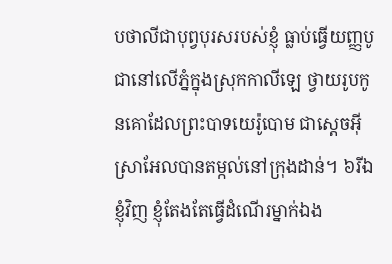បថាលីជាបុព្វបុរសរបស់ខ្ញុំ ធ្លាប់ធ្វើយញ្ញបូជានៅលើភ្នំក្នុងស្រុកកាលីឡេ ថ្វាយរូបកូនគោដែលព្រះបាទយេរ៉ូបោម ជាស្ដេចអ៊ីស្រាអែលបានតម្កល់នៅក្រុងដាន់។ ៦រីឯខ្ញុំវិញ ខ្ញុំតែងតែធ្វើដំណើរម្នាក់ឯង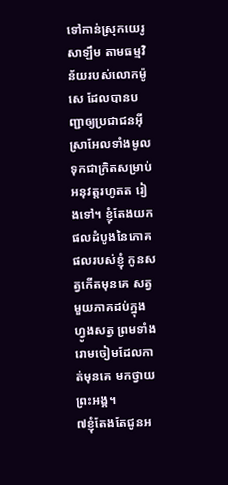ទៅកាន់ស្រុកយេរូសាឡឹម តាមធម្មវិន័យរបស់លោកម៉ូសេ ដែលបានបញ្ជាឲ្យប្រជាជនអ៊ីស្រាអែលទាំងមូល ទុកជាក្រិតសម្រាប់អនុវត្តរហូតត រៀងទៅ។ ខ្ញុំតែងយកផលដំបូងនៃភោគផលរបស់ខ្ញុំ កូនសត្វកើតមុនគេ សត្វមួយភាគដប់ក្នុងហ្វូងសត្វ ព្រមទាំងរោមចៀមដែលកាត់មុនគេ មកថ្វាយព្រះអង្គ។
៧ខ្ញុំតែងតែជូនអ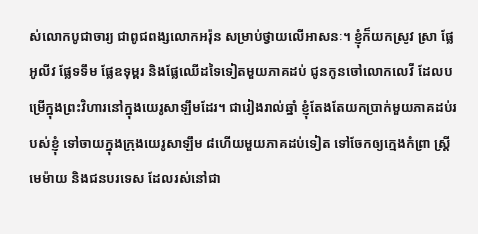ស់លោកបូជាចារ្យ ជាពូជពង្សលោកអរ៉ុន សម្រាប់ថ្វាយលើអាសនៈ។ ខ្ញុំក៏យកស្រូវ ស្រា ផ្លែអូលីវ ផ្លែទទឹម ផ្លែឧទុម្ពរ និងផ្លែឈើដទៃទៀតមួយភាគដប់ ជូនកូនចៅលោកលេវី ដែលបម្រើក្នុងព្រះវិហារនៅក្នុងយេរូសាឡឹមដែរ។ ជារៀងរាល់ឆ្នាំ ខ្ញុំតែងតែយកប្រាក់មួយភាគដប់របស់ខ្ញុំ ទៅចាយក្នុងក្រុងយេរូសាឡឹម ៨ហើយមួយភាគដប់ទៀត ទៅចែកឲ្យក្មេងកំព្រា ស្ត្រីមេម៉ាយ និងជនបរទេស ដែលរស់នៅជា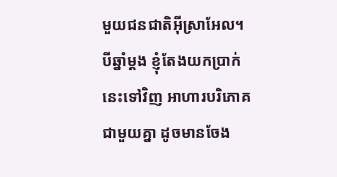មួយជនជាតិអ៊ីស្រាអែល។ បីឆ្នាំម្ដង ខ្ញុំតែងយកប្រាក់នេះទៅវិញ អាហារបរិភោគជាមួយគ្នា ដូចមានចែង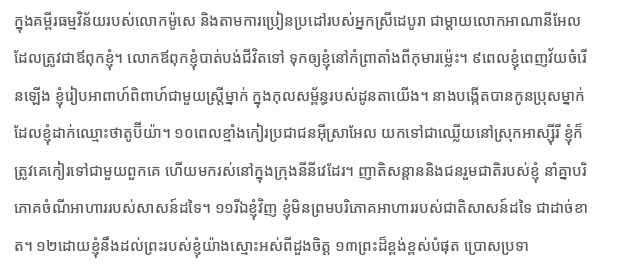ក្នុងគម្ពីរធម្មវិន័យរបស់លោកម៉ូសេ និងតាមការប្រៀនប្រដៅរបស់អ្នកស្រីដេបូរា ជាម្ដាយលោកអាណានីអែល ដែលត្រូវជាឪពុកខ្ញុំ។ លោកឪពុកខ្ញុំបាត់បង់ជីវិតទៅ ទុកឲ្យខ្ញុំនៅកំព្រាតាំងពីកុមារម៉្លេះ។ ៩ពេលខ្ញុំពេញវ័យចំរើនឡើង ខ្ញុំរៀបអាពាហ៍ពិពាហ៍ជាមួយស្ត្រីម្នាក់ ក្នុងកុលសម្ព័ន្ធរបស់ដូនតាយើង។ នាងបង្កើតបានកូនប្រុសម្នាក់ ដែលខ្ញុំដាក់ឈ្មោះថាតូប៊ីយ៉ា។ ១០ពេលខ្មាំងកៀរប្រជាជនអ៊ីស្រាអែល យកទៅជាឈ្លើយនៅស្រុកអាស្ស៊ីរី ខ្ញុំក៏ត្រូវគេកៀរទៅជាមួយពួកគេ ហើយមករស់នៅក្នុងក្រុងនីនីវេដែរ។ ញាតិសន្តាននិងជនរួមជាតិរបស់ខ្ញុំ នាំគ្នាបរិភោគចំណីអាហាររបស់សាសន៍ដទៃ។ ១១រីឯខ្ញុំវិញ ខ្ញុំមិនព្រមបរិភោគអាហាររបស់ជាតិសាសន៍ដទៃ ជាដាច់ខាត។ ១២ដោយខ្ញុំនឹងដល់ព្រះរបស់ខ្ញុំយ៉ាងស្មោះអស់ពីដួងចិត្ត ១៣ព្រះដ៏ខ្ពង់ខ្ពស់បំផុត ប្រោសប្រទា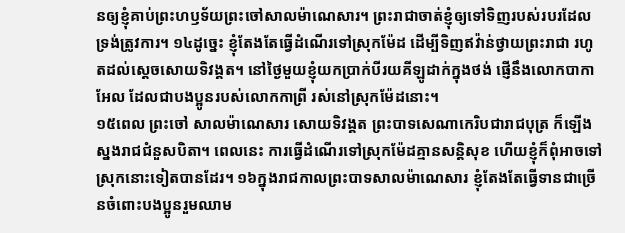នឲ្យខ្ញុំគាប់ព្រះហឫទ័យព្រះចៅសាលម៉ាណេសារ។ ព្រះរាជាចាត់ខ្ញុំឲ្យទៅទិញរបស់របរដែលទ្រង់ត្រូវការ។ ១៤ដូច្នេះ ខ្ញុំតែងតែធ្វើដំណើរទៅស្រុកម៉ែដ ដើម្បីទិញឥវ៉ាន់ថ្វាយព្រះរាជា រហូតដល់ស្ដេចសោយទិវង្គត។ នៅថ្ងៃមួយខ្ញុំយកប្រាក់បីរយគីឡូដាក់ក្នុងថង់ ផ្ញើនឹងលោកបាកាអែល ដែលជាបងប្អូនរបស់លោកកាព្រី រស់នៅស្រុកម៉ែដនោះ។
១៥ពេល ព្រះចៅ សាលម៉ាណេសារ សោយទិវង្គត ព្រះបាទសេណាកេរិបជារាជបុត្រ ក៏ឡើងស្នងរាជជំនួសបិតា។ ពេលនេះ ការធ្វើដំណើរទៅស្រុកម៉ែដគ្មានសន្តិសុខ ហើយខ្ញុំក៏ពុំអាចទៅស្រុកនោះទៀតបានដែរ។ ១៦ក្នុងរាជកាលព្រះបាទសាលម៉ាណេសារ ខ្ញុំតែងតែធ្វើទានជាច្រើនចំពោះបងប្អូនរួមឈាម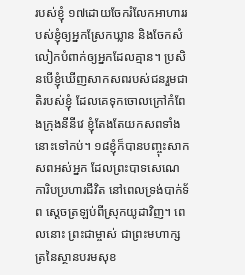របស់ខ្ញុំ ១៧ដោយចែករំលែកអាហាររបស់ខ្ញុំឲ្យអ្នកស្រែកឃ្លាន និងចែកសំលៀកបំពាក់ឲ្យអ្នកដែលគ្មាន។ ប្រសិនបើខ្ញុំឃើញសាកសពរបស់ជនរួមជាតិរបស់ខ្ញុំ ដែលគេទុកចោលក្រៅកំពែងក្រុងនីនីវេ ខ្ញុំតែងតែយកសពទាំងនោះទៅកប់។ ១៨ខ្ញុំក៏បានបញ្ចុះសាកសពអស់អ្នក ដែលព្រះបាទសេណេការិបប្រហារជីវិត នៅពេលទ្រង់បាក់ទ័ព ស្ដេចត្រឡប់ពីស្រុកយូដាវិញ។ ពេលនោះ ព្រះជាម្ចាស់ ជាព្រះមហាក្សត្រនៃស្ថានបរមសុខ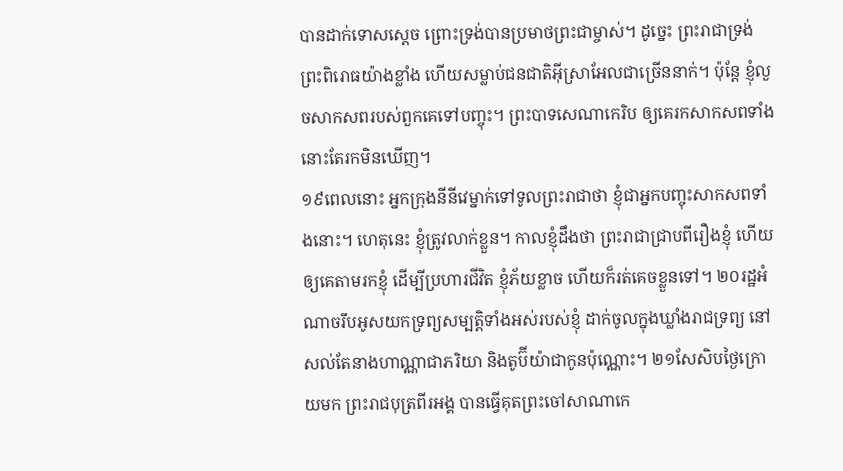បានដាក់ទោសស្ដេច ព្រោះទ្រង់បានប្រមាថព្រះជាម្ចាស់។ ដូច្នេះ ព្រះរាជាទ្រង់ព្រះពិរោធយ៉ាងខ្លាំង ហើយសម្លាប់ជនជាតិអ៊ីស្រាអែលជាច្រើននាក់។ ប៉ុន្តែ ខ្ញុំលួចសាកសពរបស់ពួកគេទៅបញ្ចុះ។ ព្រះបាទសេណាកេរិប ឲ្យគេរកសាកសពទាំងនោះតែរកមិនឃើញ។
១៩ពេលនោះ អ្នកក្រុងនីនីវេម្នាក់ទៅទូលព្រះរាជាថា ខ្ញុំជាអ្នកបញ្ចុះសាកសពទាំងនោះ។ ហេតុនេះ ខ្ញុំត្រូវលាក់ខ្លួន។ កាលខ្ញុំដឹងថា ព្រះរាជាជ្រាបពីរឿងខ្ញុំ ហើយឲ្យគេតាមរកខ្ញុំ ដើម្បីប្រហារជីវិត ខ្ញុំភ័យខ្លាច ហើយក៏រត់គេចខ្លួនទៅ។ ២០រដ្ឋអំណាចរឹបអូសយកទ្រព្យសម្បត្តិទាំងអស់របស់ខ្ញុំ ដាក់ចូលក្នុងឃ្លាំងរាជទ្រព្យ នៅសល់តែនាងហាណ្ណាជាភរិយា និងតូប៊ីយ៉ាជាកូនប៉ុណ្ណោះ។ ២១សែសិបថ្ងៃក្រោយមក ព្រះរាជបុត្រពីរអង្គ បានធ្វើគុតព្រះចៅសាណាកេ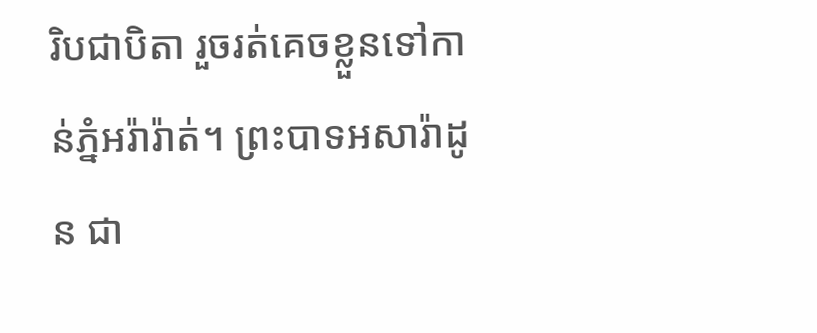រិបជាបិតា រួចរត់គេចខ្លួនទៅកាន់ភ្នំអរ៉ារ៉ាត់។ ព្រះបាទអសារ៉ាដូន ជា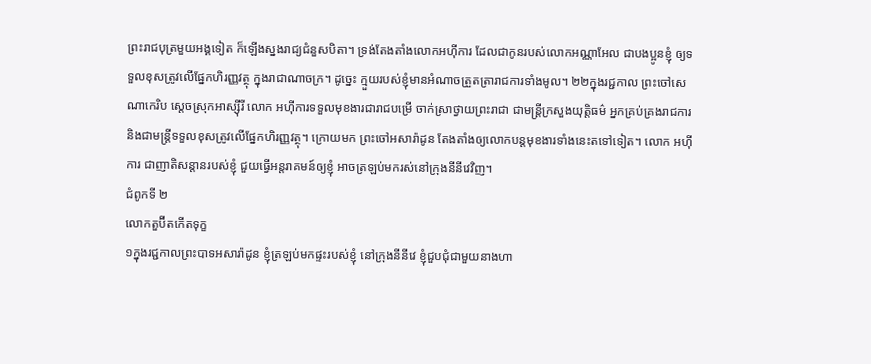ព្រះរាជបុត្រមួយអង្គទៀត ក៏ឡើងស្នងរាជ្យជំនួសបិតា។ ទ្រង់តែងតាំងលោកអហ៊ីការ ដែលជាកូនរបស់លោកអណ្ណាអែល ជាបងប្អូនខ្ញុំ ឲ្យទទួលខុសត្រូវលើផ្នែកហិរញ្ញវត្ថុ ក្នុងរាជាណាចក្រ។ ដូច្នេះ ក្មួយរបស់ខ្ញុំមានអំណាចត្រួតត្រារាជការទាំងមូល។ ២២ក្នុងរជ្ជកាល ព្រះចៅសេណាកេរិប ស្ដេចស្រុកអាស្ស៊ីរី លោក អហ៊ីការទទួលមុខងារជារាជបម្រើ ចាក់ស្រាថ្វាយព្រះរាជា ជាមន្ត្រីក្រសួងយុត្តិធម៌ អ្នកគ្រប់គ្រងរាជការ និងជាមន្ត្រីទទួលខុសត្រូវលើផ្នែកហិរញ្ញវត្ថុ។ ក្រោយមក ព្រះចៅអសារ៉ាដូន តែងតាំងឲ្យលោកបន្តមុខងារទាំងនេះតទៅទៀត។ លោក អហ៊ីការ ជាញាតិសន្តានរបស់ខ្ញុំ ជួយធ្វើអន្តរាគមន៍ឲ្យខ្ញុំ អាចត្រឡប់មករស់នៅក្រុងនីនីវេវិញ។
ជំពូកទី ២
លោកតួប៊ីតកើតទុក្ខ
១ក្នុងរជ្ជកាលព្រះបាទអសារ៉ាដូន ខ្ញុំត្រឡប់មកផ្ទះរបស់ខ្ញុំ នៅក្រុងនីនីវេ ខ្ញុំជួបជុំជាមួយនាងហា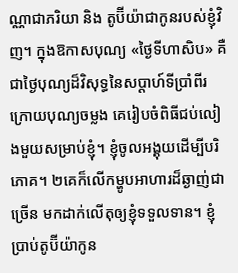ណ្ណាជាភរិយា និង តូប៊ីយ៉ាជាកូនរបស់ខ្ញុំវិញ។ ក្នុងឱកាសបុណ្យ «ថ្ងៃទីហាសិប» គឺជាថ្ងៃបុណ្យដ៏វិសុទ្ធនៃសប្ដាហ៍ទីប្រាំពីរ ក្រោយបុណ្យចម្លង គេរៀបចំពិធីជប់លៀងមួយសម្រាប់ខ្ញុំ។ ខ្ញុំចូលអង្គុយដើម្បីបរិភោគ។ ២គេក៏លើកម្ហូបអាហារដ៏ឆ្ងាញ់ជាច្រើន មកដាក់លើតុឲ្យខ្ញុំទទួលទាន។ ខ្ញុំប្រាប់តូប៊ីយ៉ាកូន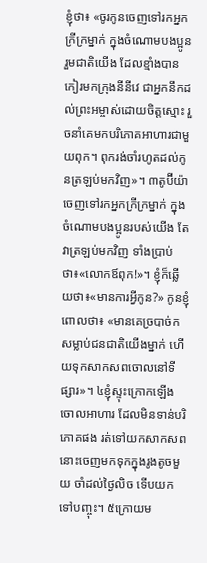ខ្ញុំថា៖ «ចូរកូនចេញទៅរកអ្នកក្រីក្រម្នាក់ ក្នុងចំណោមបងប្អូនរួមជាតិយើង ដែលខ្មាំងបានកៀរមកក្រុងនីនីវេ ជាអ្នកនឹកដល់ព្រះអម្ចាស់ដោយចិត្តស្មោះ រួចនាំគេមកបរិភោគអាហារជាមួយពុក។ ពុករង់ចាំរហូតដល់កូនត្រឡប់មកវិញ»។ ៣តូប៊ីយ៉ាចេញទៅរកអ្នកក្រីក្រម្នាក់ ក្នុងចំណោមបងប្អូនរបស់យើង តែវាត្រឡប់មកវិញ ទាំងប្រាប់ថា៖«លោកឪពុក!»។ ខ្ញុំក៏ឆ្លើយថា៖«មានការអ្វីកូន?» កូនខ្ញុំពោលថា៖ «មានគេច្របាច់កសម្លាប់ជនជាតិយើងម្នាក់ ហើយទុកសាកសពចោលនៅទីផ្សារ»។ ៤ខ្ញុំស្ទុះក្រោកឡើងចោលអាហារ ដែលមិនទាន់បរិភោគផង រត់ទៅយកសាកសពនោះចេញមកទុកក្នុងរូងតូចមួយ ចាំដល់ថ្ងៃលិច ទើបយកទៅបញ្ចុះ។ ៥ក្រោយម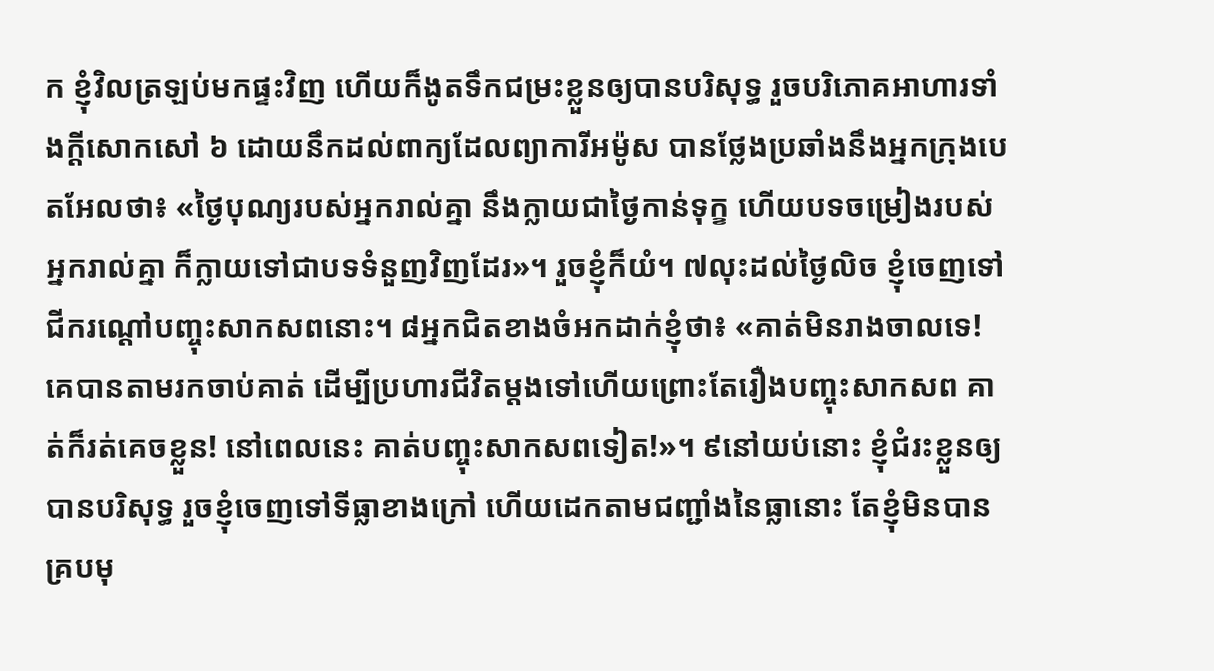ក ខ្ញុំវិលត្រឡប់មកផ្ទះវិញ ហើយក៏ងូតទឹកជម្រះខ្លួនឲ្យបានបរិសុទ្ធ រួចបរិភោគអាហារទាំងក្ដីសោកសៅ ៦ ដោយនឹកដល់ពាក្យដែលព្យាការីអម៉ូស បានថ្លែងប្រឆាំងនឹងអ្នកក្រុងបេតអែលថា៖ «ថ្ងៃបុណ្យរបស់អ្នករាល់គ្នា នឹងក្លាយជាថ្ងៃកាន់ទុក្ខ ហើយបទចម្រៀងរបស់អ្នករាល់គ្នា ក៏ក្លាយទៅជាបទទំនួញវិញដែរ»។ រួចខ្ញុំក៏យំ។ ៧លុះដល់ថ្ងៃលិច ខ្ញុំចេញទៅជីករណ្ដៅបញ្ចុះសាកសពនោះ។ ៨អ្នកជិតខាងចំអកដាក់ខ្ញុំថា៖ «គាត់មិនរាងចាលទេ! គេបានតាមរកចាប់គាត់ ដើម្បីប្រហារជីវិតម្ដងទៅហើយព្រោះតែរឿងបញ្ចុះសាកសព គាត់ក៏រត់គេចខ្លួន! នៅពេលនេះ គាត់បញ្ចុះសាកសពទៀត!»។ ៩នៅយប់នោះ ខ្ញុំជំរះខ្លួនឲ្យបានបរិសុទ្ធ រួចខ្ញុំចេញទៅទីធ្លាខាងក្រៅ ហើយដេកតាមជញ្ជាំងនៃធ្លានោះ តែខ្ញុំមិនបានគ្របមុ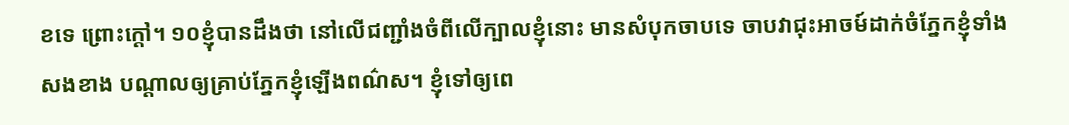ខទេ ព្រោះក្ដៅ។ ១០ខ្ញុំបានដឹងថា នៅលើជញ្ជាំងចំពីលើក្បាលខ្ញុំនោះ មានសំបុកចាបទេ ចាបវាជុះអាចម៍ដាក់ចំភ្នែកខ្ញុំទាំងសងខាង បណ្ដាលឲ្យគ្រាប់ភ្នែកខ្ញុំឡើងពណ៌ស។ ខ្ញុំទៅឲ្យពេ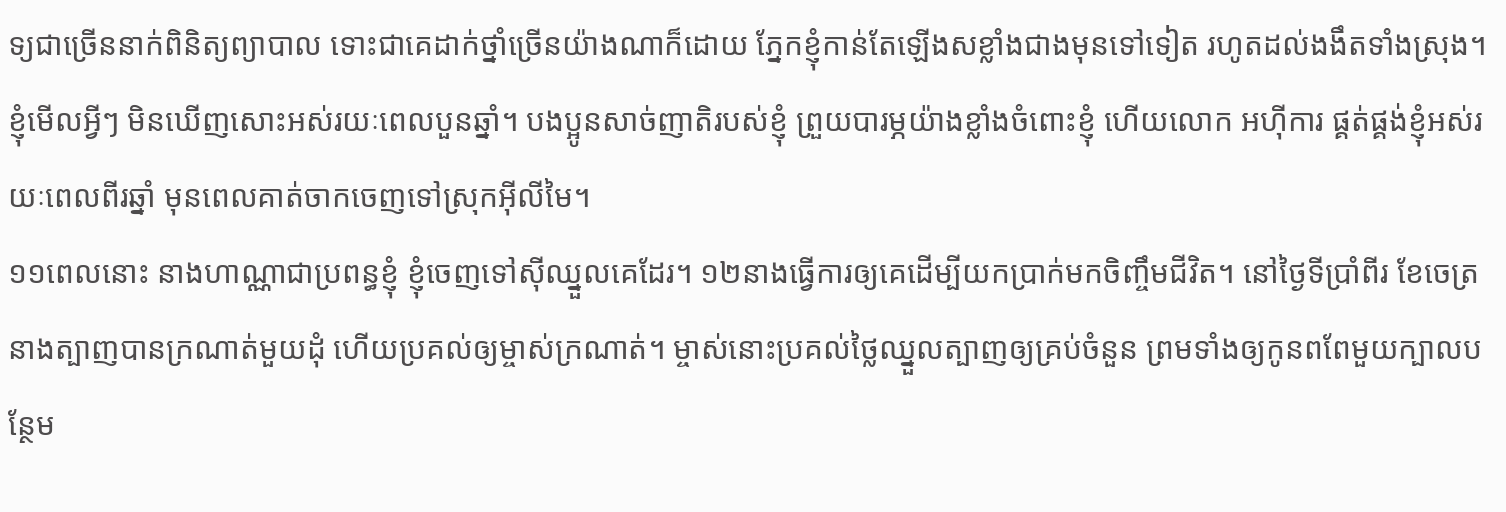ទ្យជាច្រើននាក់ពិនិត្យព្យាបាល ទោះជាគេដាក់ថ្នាំច្រើនយ៉ាងណាក៏ដោយ ភ្នែកខ្ញុំកាន់តែឡើងសខ្លាំងជាងមុនទៅទៀត រហូតដល់ងងឹតទាំងស្រុង។ ខ្ញុំមើលអ្វីៗ មិនឃើញសោះអស់រយៈពេលបួនឆ្នាំ។ បងប្អូនសាច់ញាតិរបស់ខ្ញុំ ព្រួយបារម្ភយ៉ាងខ្លាំងចំពោះខ្ញុំ ហើយលោក អហ៊ីការ ផ្គត់ផ្គង់ខ្ញុំអស់រយៈពេលពីរឆ្នាំ មុនពេលគាត់ចាកចេញទៅស្រុកអ៊ីលីមៃ។
១១ពេលនោះ នាងហាណ្ណាជាប្រពន្ធខ្ញុំ ខ្ញុំចេញទៅស៊ីឈ្នួលគេដែរ។ ១២នាងធ្វើការឲ្យគេដើម្បីយកប្រាក់មកចិញ្ចឹមជីវិត។ នៅថ្ងៃទីប្រាំពីរ ខែចេត្រ នាងត្បាញបានក្រណាត់មួយដុំ ហើយប្រគល់ឲ្យម្ចាស់ក្រណាត់។ ម្ចាស់នោះប្រគល់ថ្លៃឈ្នួលត្បាញឲ្យគ្រប់ចំនួន ព្រមទាំងឲ្យកូនពពែមួយក្បាលបន្ថែម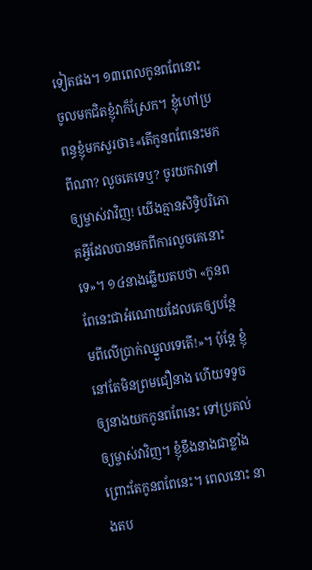ទៀតផង។ ១៣ពេលកូនពពែនោះ ចូលមកជិតខ្ញុំវាក៏ស្រែក។ ខ្ញុំហៅប្រពន្ធខ្ញុំមកសួរថា៖«តើកូនពពែនេះមកពីណា? លួចគេទេឬ? ចូរយកវាទៅឲ្យម្ចាស់វាវិញ! យើងគ្មានសិទ្ធិបរិភោគអ្វីដែលបានមកពីការលួចគេនោះទេ»។ ១៤នាងឆ្លើយតបថា «កូនពពែនេះជាអំណោយដែលគេឲ្យបន្ថែមពីលើប្រាក់ឈ្នួលទេតើ!»។ ប៉ុន្តែ ខ្ញុំនៅតែមិនព្រមជឿនាង ហើយទទូចឲ្យនាងយកកូនពពែនេះ ទៅប្រគល់ឲ្យម្ចាស់វាវិញ។ ខ្ញុំខឹងនាងជាខ្លាំង ព្រោះតែកូនពពែនេះ។ ពេលនោះ នាងតប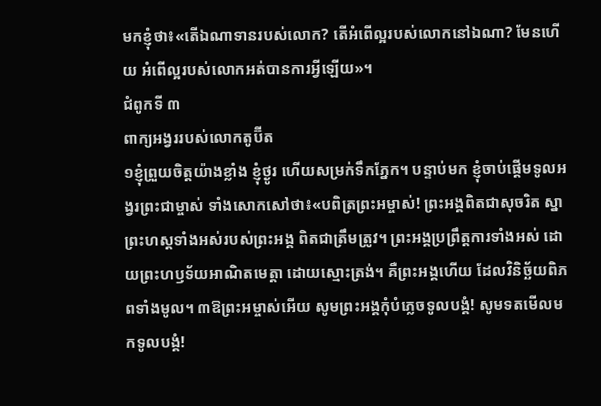មកខ្ញុំថា៖«តើឯណាទានរបស់លោក? តើអំពើល្អរបស់លោកនៅឯណា? មែនហើយ អំពើល្អរបស់លោកអត់បានការអ្វីឡើយ»។
ជំពូកទី ៣
ពាក្យអង្វររបស់លោកតូប៊ីត
១ខ្ញុំព្រួយចិត្តយ៉ាងខ្លាំង ខ្ញុំថ្ងូរ ហើយសម្រក់ទឹកភ្នែក។ បន្ទាប់មក ខ្ញុំចាប់ផ្ដើមទូលអង្វរព្រះជាម្ចាស់ ទាំងសោកសៅថា៖«បពិត្រព្រះអម្ចាស់! ព្រះអង្គពិតជាសុចរិត ស្នាព្រះហស្តទាំងអស់របស់ព្រះអង្គ ពិតជាត្រឹមត្រូវ។ ព្រះអង្គប្រព្រឹត្តការទាំងអស់ ដោយព្រះហឫទ័យអាណិតមេត្តា ដោយស្មោះត្រង់។ គឺព្រះអង្គហើយ ដែលវិនិច្ឆ័យពិភពទាំងមូល។ ៣ឱព្រះអម្ចាស់អើយ សូមព្រះអង្គកុំបំភ្លេចទូលបង្គំ! សូមទតមើលមកទូលបង្គំ!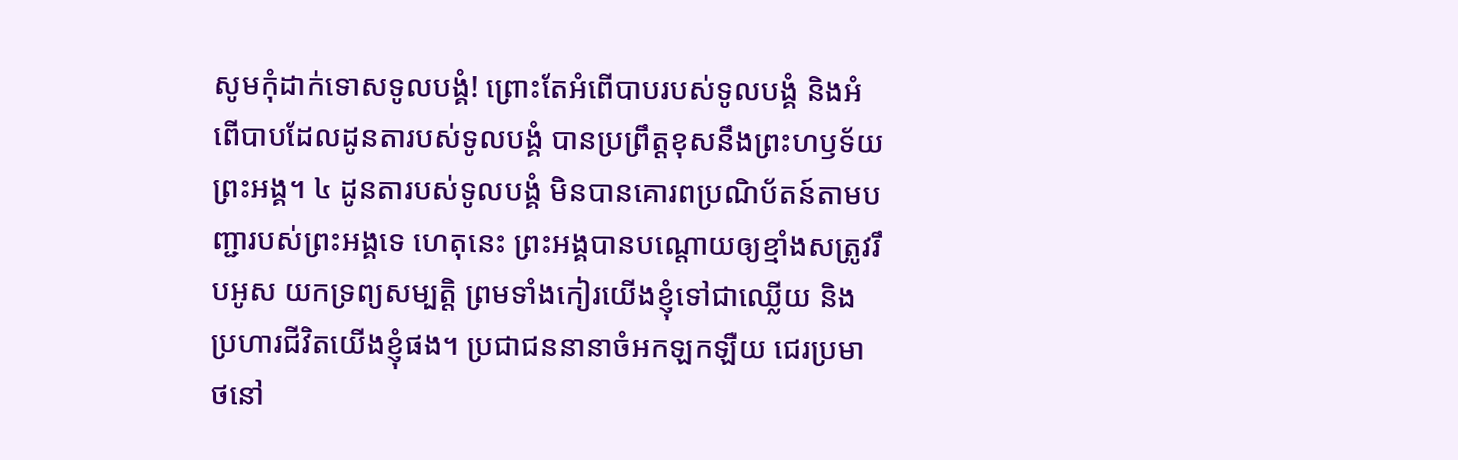សូមកុំដាក់ទោសទូលបង្គំ! ព្រោះតែអំពើបាបរបស់ទូលបង្គំ និងអំពើបាបដែលដូនតារបស់ទូលបង្គំ បានប្រព្រឹត្តខុសនឹងព្រះហឫទ័យព្រះអង្គ។ ៤ ដូនតារបស់ទូលបង្គំ មិនបានគោរពប្រណិប័តន៍តាមបញ្ជារបស់ព្រះអង្គទេ ហេតុនេះ ព្រះអង្គបានបណ្ដោយឲ្យខ្មាំងសត្រូវរឹបអូស យកទ្រព្យសម្បត្តិ ព្រមទាំងកៀរយើងខ្ញុំទៅជាឈ្លើយ និងប្រហារជីវិតយើងខ្ញុំផង។ ប្រជាជននានាចំអកឡកឡឺយ ជេរប្រមាថនៅ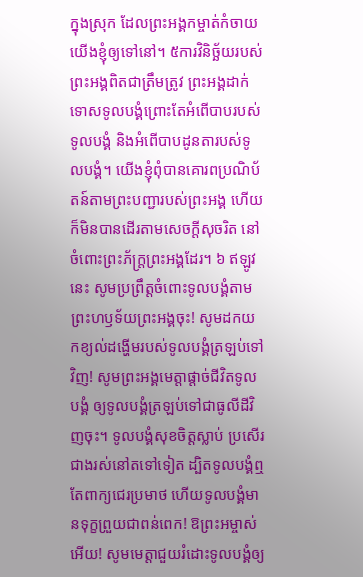ក្នុងស្រុក ដែលព្រះអង្គកម្ចាត់កំចាយយើងខ្ញុំឲ្យទៅនៅ។ ៥ការវិនិច្ឆ័យរបស់ព្រះអង្គពិតជាត្រឹមត្រូវ ព្រះអង្គដាក់ទោសទូលបង្គំព្រោះតែអំពើបាបរបស់ទូលបង្គំ និងអំពើបាបដូនតារបស់ទូលបង្គំ។ យើងខ្ញុំពុំបានគោរពប្រណិប័តន៍តាមព្រះបញ្ជារបស់ព្រះអង្គ ហើយក៏មិនបានដើរតាមសេចក្ដីសុចរិត នៅចំពោះព្រះភ័ក្រ្តព្រះអង្គដែរ។ ៦ ឥឡូវនេះ សូមប្រព្រឹត្តចំពោះទូលបង្គំតាមព្រះហឫទ័យព្រះអង្គចុះ! សូមដកយកខ្យល់ដង្ហើមរបស់ទូលបង្គំត្រឡប់ទៅវិញ! សូមព្រះអង្គមេត្តាផ្ដាច់ជីវិតទូលបង្គំ ឲ្យទូលបង្គំត្រឡប់ទៅជាធូលីដីវិញចុះ។ ទូលបង្គំសុខចិត្តស្លាប់ ប្រសើរជាងរស់នៅតទៅទៀត ដ្បិតទូលបង្គំឮតែពាក្យជេរប្រមាថ ហើយទូលបង្គំមានទុក្ខព្រួយជាពន់ពេក! ឱព្រះអម្ចាស់អើយ! សូមមេត្តាជួយរំដោះទូលបង្គំឲ្យ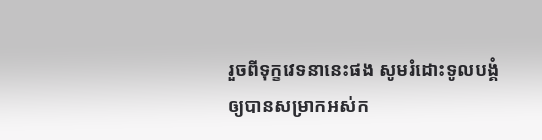រួចពីទុក្ខវេទនានេះផង សូមរំដោះទូលបង្គំ ឲ្យបានសម្រាកអស់ក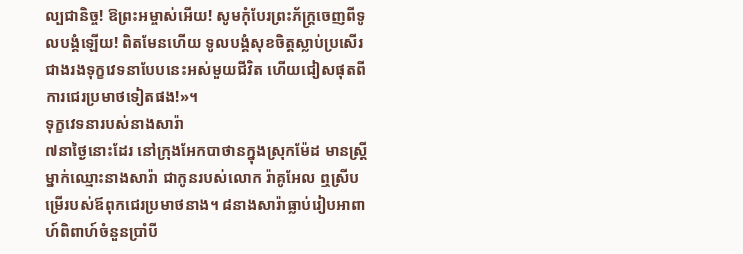ល្បជានិច្ច! ឱព្រះអម្ចាស់អើយ! សូមកុំបែរព្រះភ័ក្រ្តចេញពីទូលបង្គំឡើយ! ពិតមែនហើយ ទូលបង្គំសុខចិត្តស្លាប់ប្រសើរជាងរងទុក្ខវេទនាបែបនេះអស់មួយជីវិត ហើយជៀសផុតពីការជេរប្រមាថទៀតផង!»។
ទុក្ខវេទនារបស់នាងសារ៉ា
៧នាថ្ងៃនោះដែរ នៅក្រុងអែកបាថានក្នុងស្រុកម៉ែដ មានស្ត្រីម្នាក់ឈ្មោះនាងសារ៉ា ជាកូនរបស់លោក រ៉ាគូអែល ឮស្រីបម្រើរបស់ឪពុកជេរប្រមាថនាង។ ៨នាងសារ៉ាធ្លាប់រៀបអាពាហ៍ពិពាហ៍ចំនួនប្រាំបី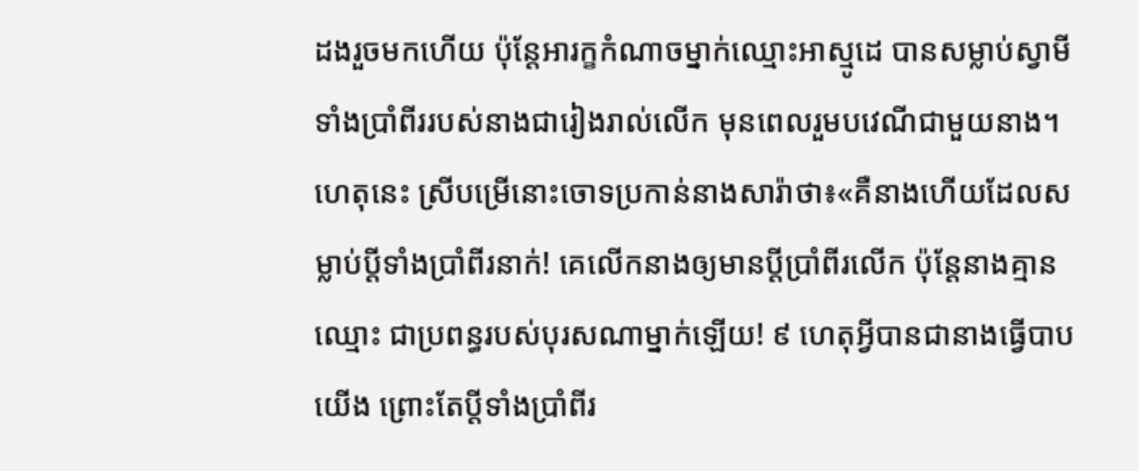ដងរួចមកហើយ ប៉ុន្តែអារក្ខកំណាចម្នាក់ឈ្មោះអាស្មូដេ បានសម្លាប់ស្វាមីទាំងប្រាំពីររបស់នាងជារៀងរាល់លើក មុនពេលរួមបវេណីជាមួយនាង។ ហេតុនេះ ស្រីបម្រើនោះចោទប្រកាន់នាងសារ៉ាថា៖«គឺនាងហើយដែលសម្លាប់ប្ដីទាំងប្រាំពីរនាក់! គេលើកនាងឲ្យមានប្ដីប្រាំពីរលើក ប៉ុន្តែនាងគ្មានឈ្មោះ ជាប្រពន្ធរបស់បុរសណាម្នាក់ឡើយ! ៩ ហេតុអ្វីបានជានាងធ្វើបាបយើង ព្រោះតែប្ដីទាំងប្រាំពីរ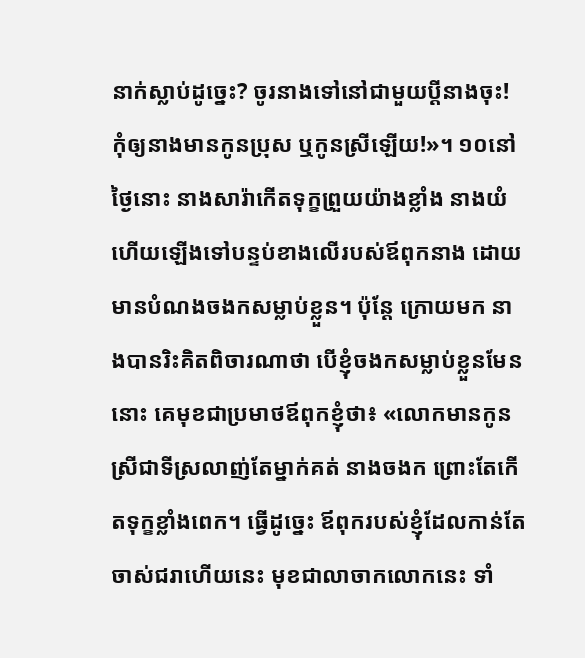នាក់ស្លាប់ដូច្នេះ? ចូរនាងទៅនៅជាមួយប្ដីនាងចុះ! កុំឲ្យនាងមានកូនប្រុស ឬកូនស្រីឡើយ!»។ ១០នៅថ្ងៃនោះ នាងសារ៉ាកើតទុក្ខព្រួយយ៉ាងខ្លាំង នាងយំ ហើយឡើងទៅបន្ទប់ខាងលើរបស់ឪពុកនាង ដោយមានបំណងចងកសម្លាប់ខ្លួន។ ប៉ុន្តែ ក្រោយមក នាងបានរិះគិតពិចារណាថា បើខ្ញុំចងកសម្លាប់ខ្លួនមែននោះ គេមុខជាប្រមាថឪពុកខ្ញុំថា៖ «លោកមានកូនស្រីជាទីស្រលាញ់តែម្នាក់គត់ នាងចងក ព្រោះតែកើតទុក្ខខ្លាំងពេក។ ធ្វើដូច្នេះ ឪពុករបស់ខ្ញុំដែលកាន់តែចាស់ជរាហើយនេះ មុខជាលាចាកលោកនេះ ទាំ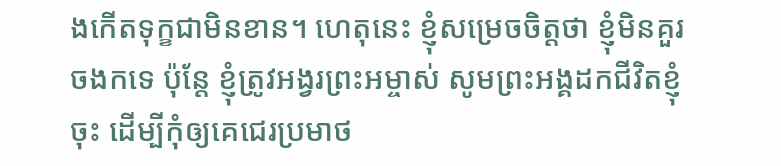ងកើតទុក្ខជាមិនខាន។ ហេតុនេះ ខ្ញុំសម្រេចចិត្តថា ខ្ញុំមិនគួរចងកទេ ប៉ុន្តែ ខ្ញុំត្រូវអង្វរព្រះអម្ចាស់ សូមព្រះអង្គដកជីវិតខ្ញុំចុះ ដើម្បីកុំឲ្យគេជេរប្រមាថ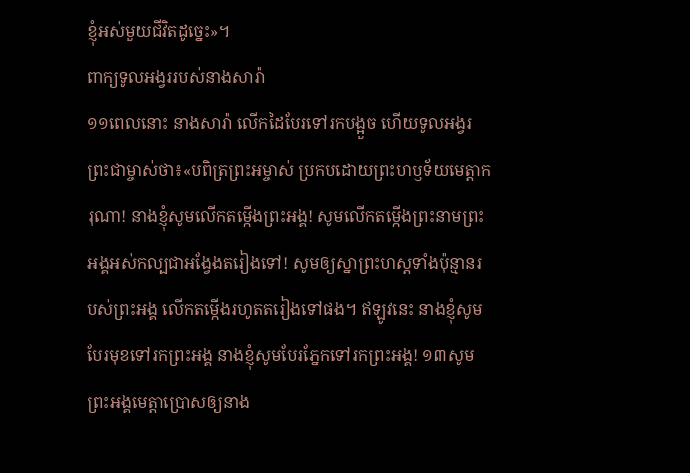ខ្ញុំអស់មួយជីវិតដូច្នេះ»។
ពាក្យទូលអង្វររបស់នាងសារ៉ា
១១ពេលនោះ នាងសារ៉ា លើកដៃបែរទៅរកបង្អួច ហើយទូលអង្វរព្រះជាម្ចាស់ថា៖«បពិត្រព្រះអម្ចាស់ ប្រកបដោយព្រះហឫទ័យមេត្តាករុណា! នាងខ្ញុំសូមលើកតម្កើងព្រះអង្គ! សូមលើកតម្កើងព្រះនាមព្រះអង្គអស់កល្បជាអង្វែងតរៀងទៅ! សូមឲ្យស្នាព្រះហស្តទាំងប៉ុន្មានរបស់ព្រះអង្គ លើកតម្កើងរហូតតរៀងទៅផង។ ឥឡូវនេះ នាងខ្ញុំសូមបែរមុខទៅរកព្រះអង្គ នាងខ្ញុំសូមបែរភ្នែកទៅរកព្រះអង្គ! ១៣សូមព្រះអង្គមេត្តាប្រោសឲ្យនាង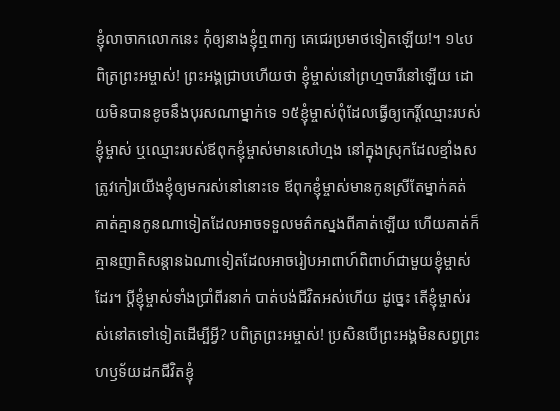ខ្ញុំលាចាកលោកនេះ កុំឲ្យនាងខ្ញុំឮពាក្យ គេជេរប្រមាថទៀតឡើយ!។ ១៤បពិត្រព្រះអម្ចាស់! ព្រះអង្គជ្រាបហើយថា ខ្ញុំម្ចាស់នៅព្រហ្មចារីនៅឡើយ ដោយមិនបានខូចនឹងបុរសណាម្នាក់ទេ ១៥ខ្ញុំម្ចាស់ពុំដែលធ្វើឲ្យកេរ្តិ៍ឈ្មោះរបស់ខ្ញុំម្ចាស់ ឬឈ្មោះរបស់ឪពុកខ្ញុំម្ចាស់មានសៅហ្មង នៅក្នុងស្រុកដែលខ្មាំងសត្រូវកៀរយើងខ្ញុំឲ្យមករស់នៅនោះទេ ឪពុកខ្ញុំម្ចាស់មានកូនស្រីតែម្នាក់គត់ គាត់គ្មានកូនណាទៀតដែលអាចទទួលមត៌កស្នងពីគាត់ឡើយ ហើយគាត់ក៏គ្មានញាតិសន្តានឯណាទៀតដែលអាចរៀបអាពាហ៍ពិពាហ៍ជាមួយខ្ញុំម្ចាស់ដែរ។ ប្ដីខ្ញុំម្ចាស់ទាំងប្រាំពីរនាក់ បាត់បង់ជីវិតអស់ហើយ ដូច្នេះ តើខ្ញុំម្ចាស់រស់នៅតទៅទៀតដើម្បីអ្វី? បពិត្រព្រះអម្ចាស់! ប្រសិនបើព្រះអង្គមិនសព្វព្រះហឫទ័យដកជីវិតខ្ញុំ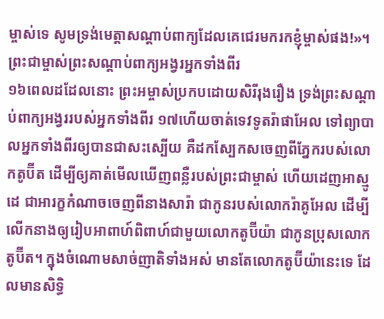ម្ចាស់ទេ សូមទ្រង់មេត្តាសណ្ដាប់ពាក្យដែលគេជេរមករកខ្ញុំម្ចាស់ផង!»។
ព្រះជាម្ចាស់ព្រះសណ្ដាប់ពាក្យអង្វរអ្នកទាំងពីរ
១៦ពេលដដែលនោះ ព្រះអម្ចាស់ប្រកបដោយសិរីរុងរឿង ទ្រង់ព្រះសណ្ដាប់ពាក្យអង្វររបស់អ្នកទាំងពីរ ១៧ហើយចាត់ទេវទូតរ៉ាផាអែល ទៅព្យាបាលអ្នកទាំងពីរឲ្យបានជាសះស្បើយ គឺដកស្បែកសចេញពីភ្នែករបស់លោកតូប៊ីត ដើម្បីឲ្យគាត់មើលឃើញពន្លឺរបស់ព្រះជាម្ចាស់ ហើយដេញអាស្មូដេ ជាអារក្ខកំណាចចេញពីនាងសារ៉ា ជាកូនរបស់លោករ៉ាគូអែល ដើម្បីលើកនាងឲ្យរៀបអាពាហ៍ពិពាហ៍ជាមួយលោកតូប៊ីយ៉ា ជាកូនប្រុសលោកតូប៊ីត។ ក្នុងចំណោមសាច់ញាតិទាំងអស់ មានតែលោកតូប៊ីយ៉ានេះទេ ដែលមានសិទ្ធិ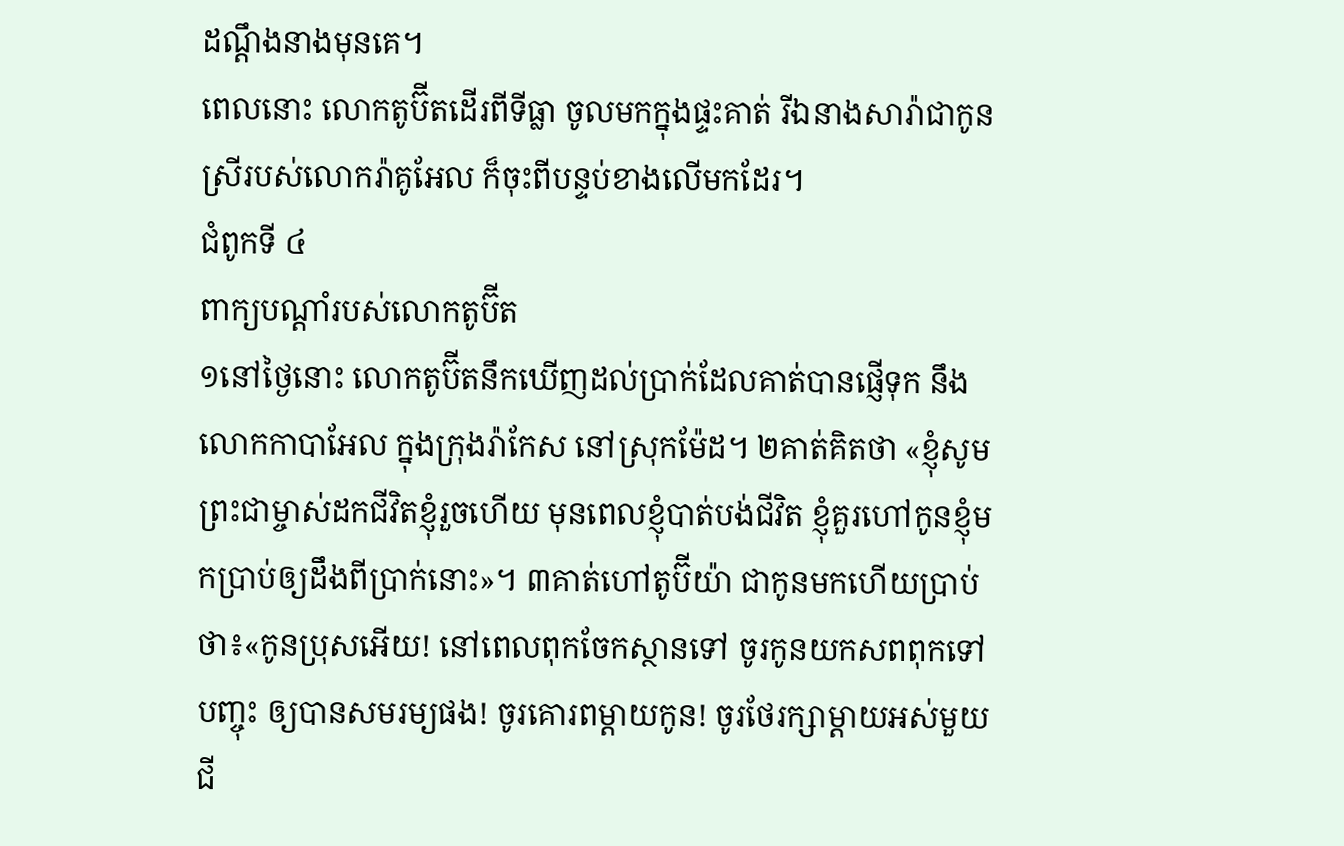ដណ្ដឹងនាងមុនគេ។
ពេលនោះ លោកតូប៊ីតដើរពីទីធ្លា ចូលមកក្នុងផ្ទះគាត់ រីឯនាងសារ៉ាជាកូនស្រីរបស់លោករ៉ាគូអែល ក៏ចុះពីបន្ទប់ខាងលើមកដែរ។
ជំពូកទី ៤
ពាក្យបណ្ដាំរបស់លោកតូប៊ីត
១នៅថ្ងៃនោះ លោកតូប៊ីតនឹកឃើញដល់ប្រាក់ដែលគាត់បានផ្ញើទុក នឹងលោកកាបាអែល ក្នុងក្រុងរ៉ាកែស នៅស្រុកម៉ែដ។ ២គាត់គិតថា «ខ្ញុំសូមព្រះជាម្ចាស់ដកជីវិតខ្ញុំរួចហើយ មុនពេលខ្ញុំបាត់បង់ជីវិត ខ្ញុំគួរហៅកូនខ្ញុំមកប្រាប់ឲ្យដឹងពីប្រាក់នោះ»។ ៣គាត់ហៅតូប៊ីយ៉ា ជាកូនមកហើយប្រាប់ថា៖«កូនប្រុសអើយ! នៅពេលពុកចែកស្ថានទៅ ចូរកូនយកសពពុកទៅបញ្ចុះ ឲ្យបានសមរម្យផង! ចូរគោរពម្ដាយកូន! ចូរថែរក្សាម្ដាយអស់មួយជី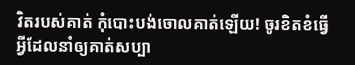វិតរបស់គាត់ កុំបោះបង់ចោលគាត់ឡើយ! ចូរខិតខំធ្វើអ្វីដែលនាំឲ្យគាត់សប្បា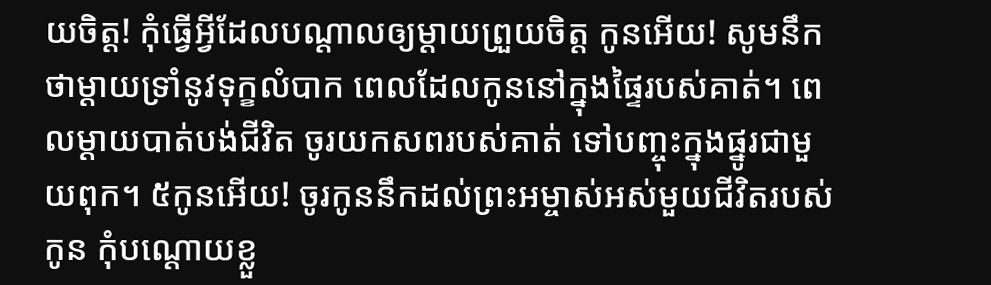យចិត្ត! កុំធ្វើអ្វីដែលបណ្ដាលឲ្យម្ដាយព្រួយចិត្ត កូនអើយ! សូមនឹកថាម្ដាយទ្រាំនូវទុក្ខលំបាក ពេលដែលកូននៅក្នុងផ្ទៃរបស់គាត់។ ពេលម្ដាយបាត់បង់ជីវិត ចូរយកសពរបស់គាត់ ទៅបញ្ចុះក្នុងផ្នូរជាមួយពុក។ ៥កូនអើយ! ចូរកូននឹកដល់ព្រះអម្ចាស់អស់មួយជីវិតរបស់កូន កុំបណ្ដោយខ្លួ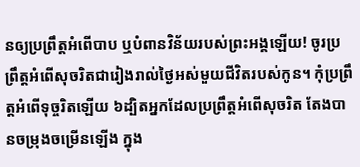នឲ្យប្រព្រឹត្តអំពើបាប ឬបំពានវិន័យរបស់ព្រះអង្គឡើយ! ចូរប្រព្រឹត្តអំពើសុចរិតជារៀងរាល់ថ្ងៃអស់មួយជីវិតរបស់កូន។ កុំប្រព្រឹត្តអំពើទុច្ចរិតឡើយ ៦ដ្បិតអ្នកដែលប្រព្រឹត្តអំពើសុចរិត តែងបានចម្រុងចម្រើនឡើង ក្នុង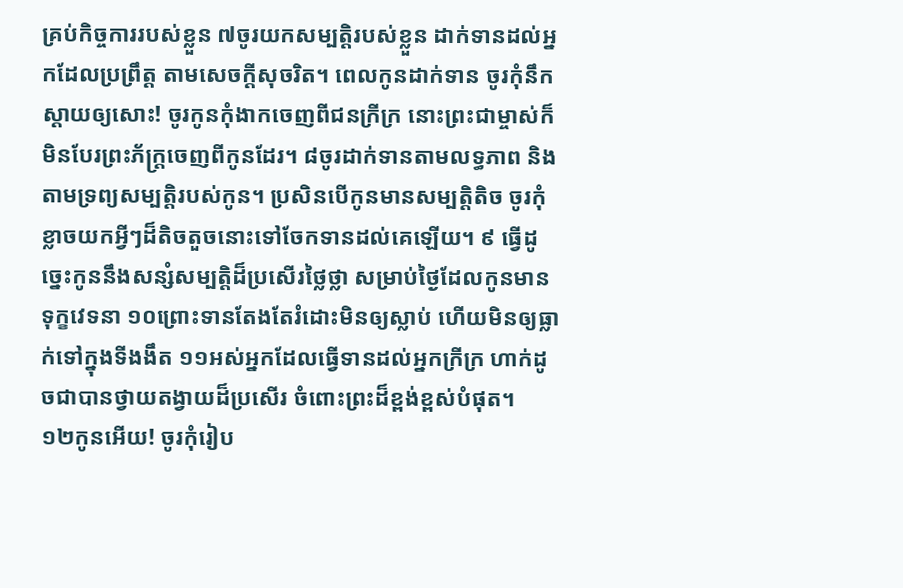គ្រប់កិច្ចការរបស់ខ្លួន ៧ចូរយកសម្បត្តិរបស់ខ្លួន ដាក់ទានដល់អ្នកដែលប្រព្រឹត្ត តាមសេចក្ដីសុចរិត។ ពេលកូនដាក់ទាន ចូរកុំនឹកស្ដាយឲ្យសោះ! ចូរកូនកុំងាកចេញពីជនក្រីក្រ នោះព្រះជាម្ចាស់ក៏មិនបែរព្រះភ័ក្រ្តចេញពីកូនដែរ។ ៨ចូរដាក់ទានតាមលទ្ធភាព និងតាមទ្រព្យសម្បត្តិរបស់កូន។ ប្រសិនបើកូនមានសម្បត្តិតិច ចូរកុំខ្លាចយកអ្វីៗដ៏តិចតួចនោះទៅចែកទានដល់គេឡើយ។ ៩ ធ្វើដូច្នេះកូននឹងសន្សំសម្បត្តិដ៏ប្រសើរថ្លៃថ្លា សម្រាប់ថ្ងៃដែលកូនមានទុក្ខវេទនា ១០ព្រោះទានតែងតែរំដោះមិនឲ្យស្លាប់ ហើយមិនឲ្យធ្លាក់ទៅក្នុងទីងងឹត ១១អស់អ្នកដែលធ្វើទានដល់អ្នកក្រីក្រ ហាក់ដូចជាបានថ្វាយតង្វាយដ៏ប្រសើរ ចំពោះព្រះដ៏ខ្ពង់ខ្ពស់បំផុត។
១២កូនអើយ! ចូរកុំរៀប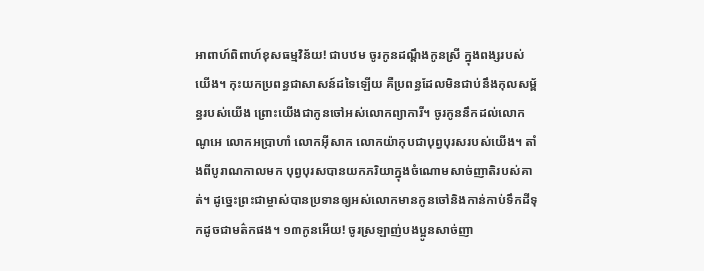អាពាហ៍ពិពាហ៍ខុសធម្មវិន័យ! ជាបឋម ចូរកូនដណ្ដឹងកូនស្រី ក្នុងពង្សរបស់យើង។ កុះយកប្រពន្ធជាសាសន៍ដទៃឡើយ គឺប្រពន្ធដែលមិនជាប់នឹងកុលសម្ព័ន្ធរបស់យើង ព្រោះយើងជាកូនចៅអស់លោកព្យាការី។ ចូរកូននឹកដល់លោកណូអេ លោកអប្រាហាំ លោកអ៊ីសាក លោកយ៉ាកុបជាបុព្វបុរសរបស់យើង។ តាំងពីបូរាណកាលមក បុព្វបុរសបានយកភរិយាក្នុងចំណោមសាច់ញាតិរបស់គាត់។ ដូច្នេះព្រះជាម្ចាស់បានប្រទានឲ្យអស់លោកមានកូនចៅនិងកាន់កាប់ទឹកដីទុកដូចជាមត៌កផង។ ១៣កូនអើយ! ចូរស្រឡាញ់បងប្អូនសាច់ញា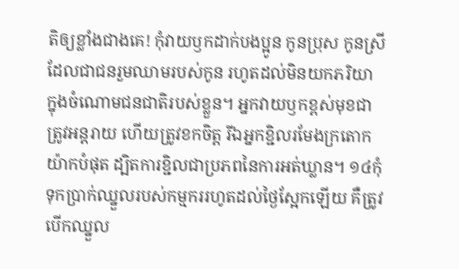តិឲ្យខ្លាំងជាងគេ! កុំវាយឫកដាក់បងប្អូន កូនប្រុស កូនស្រី ដែលជាជនរួមឈាមរបស់កូន រហូតដល់មិនយកភរិយា ក្នុងចំណោមជនជាតិរបស់ខ្លួន។ អ្នកវាយឫកខ្ពស់មុខជាត្រូវអន្តរាយ ហើយត្រូវខកចិត្ត រីឯអ្នកខ្ជិលរមែងក្រតោកយ៉ាកបំផុត ដ្បិតការខ្ជិលជាប្រភពនៃការអត់ឃ្លាន។ ១៤កុំទុកប្រាក់ឈ្នួលរបស់កម្មកររហូតដល់ថ្ងៃស្អែកឡើយ គឺត្រូវបើកឈ្នួល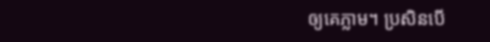ឲ្យគេភ្លាម។ ប្រសិនបើ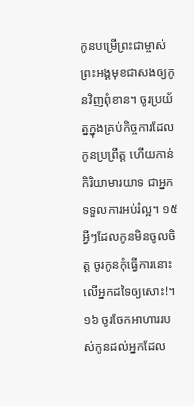កូនបម្រើព្រះជាម្ចាស់ ព្រះអង្គមុខជាសងឲ្យកូនវិញពុំខាន។ ចូរប្រយ័ត្នក្នុងគ្រប់កិច្ចការដែលកូនប្រព្រឹត្ត ហើយកាន់កិរិយាមារយាទ ជាអ្នកទទួលការអប់រំល្អ។ ១៥អ្វីៗដែលកូនមិនចូលចិត្ត ចូរកូនកុំធ្វើការនោះលើអ្នកដទៃឲ្យសោះ!។ ១៦ ចូរចែកអាហាររបស់កូនដល់អ្នកដែល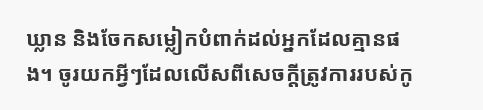ឃ្លាន និងចែកសម្លៀកបំពាក់ដល់អ្នកដែលគ្មានផង។ ចូរយកអ្វីៗដែលលើសពីសេចក្ដីត្រូវការរបស់កូ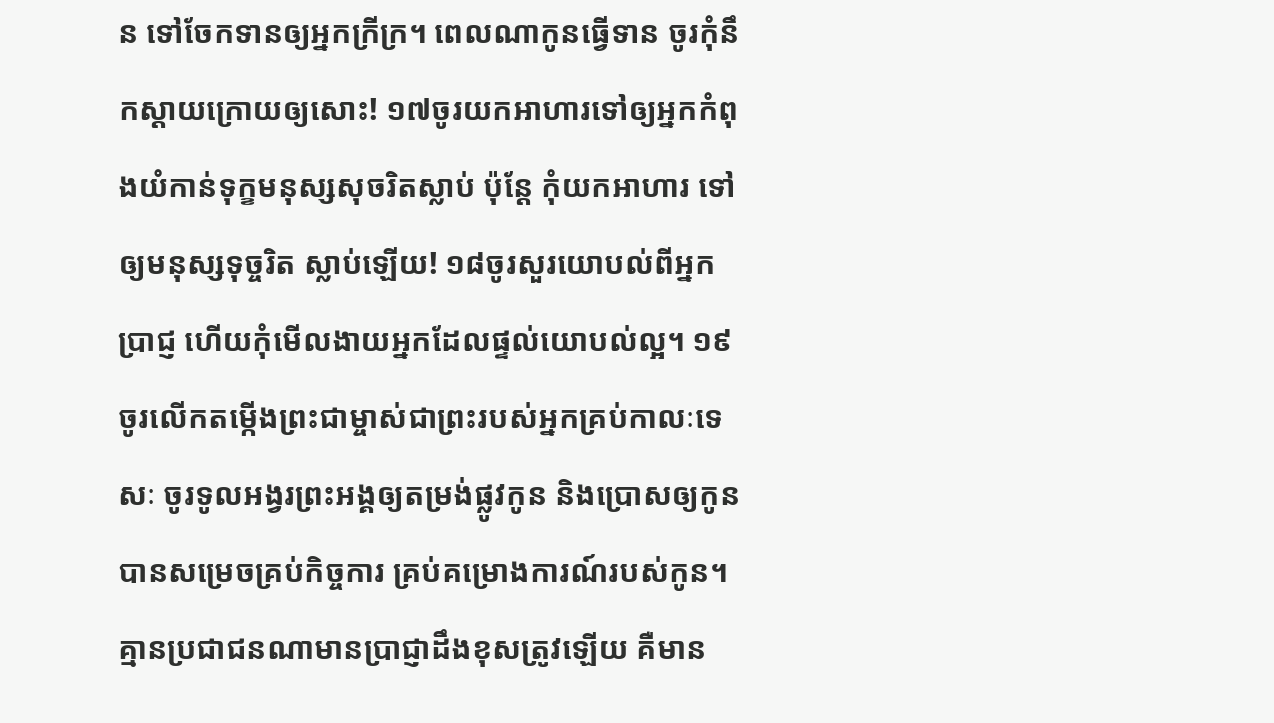ន ទៅចែកទានឲ្យអ្នកក្រីក្រ។ ពេលណាកូនធ្វើទាន ចូរកុំនឹកស្ដាយក្រោយឲ្យសោះ! ១៧ចូរយកអាហារទៅឲ្យអ្នកកំពុងយំកាន់ទុក្ខមនុស្សសុចរិតស្លាប់ ប៉ុន្តែ កុំយកអាហារ ទៅឲ្យមនុស្សទុច្ចរិត ស្លាប់ឡើយ! ១៨ចូរសួរយោបល់ពីអ្នកប្រាជ្ញ ហើយកុំមើលងាយអ្នកដែលផ្ទល់យោបល់ល្អ។ ១៩ចូរលើកតម្កើងព្រះជាម្ចាស់ជាព្រះរបស់អ្នកគ្រប់កាលៈទេសៈ ចូរទូលអង្វរព្រះអង្គឲ្យតម្រង់ផ្លូវកូន និងប្រោសឲ្យកូនបានសម្រេចគ្រប់កិច្ចការ គ្រប់គម្រោងការណ៍របស់កូន។ គ្មានប្រជាជនណាមានប្រាជ្ញាដឹងខុសត្រូវឡើយ គឺមាន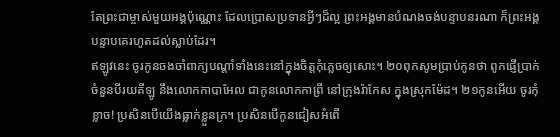តែព្រះជាម្ចាស់មួយអង្គប៉ុណ្ណោះ ដែលប្រោសប្រទានអ្វីៗដ៏ល្អ ព្រះអង្គមានបំណងចង់បន្ទាបនរណា ក៏ព្រះអង្គបន្ទាបគេរហូតដល់ស្លាប់ដែរ។
ឥឡូវនេះ ចូរកូនចងចាំពាក្យបណ្ដាំទាំងនេះនៅក្នុងចិត្តកុំភ្លេចឲ្យសោះ។ ២០ពុកសូមប្រាប់កូនថា ពូកផ្ញើប្រាក់ចំនួនបីរយគីឡូ នឹងលោកកាបាអែល ជាកូនលោកកាព្រី នៅក្រុងរ៉ាកែស ក្នុងស្រុកម៉ែដ។ ២១កូនអើយ ចូរកុំខ្លាច! ប្រសិនបើយើងធ្លាក់ខ្លួនក្រ។ ប្រសិនបើកូនជៀសអំពើ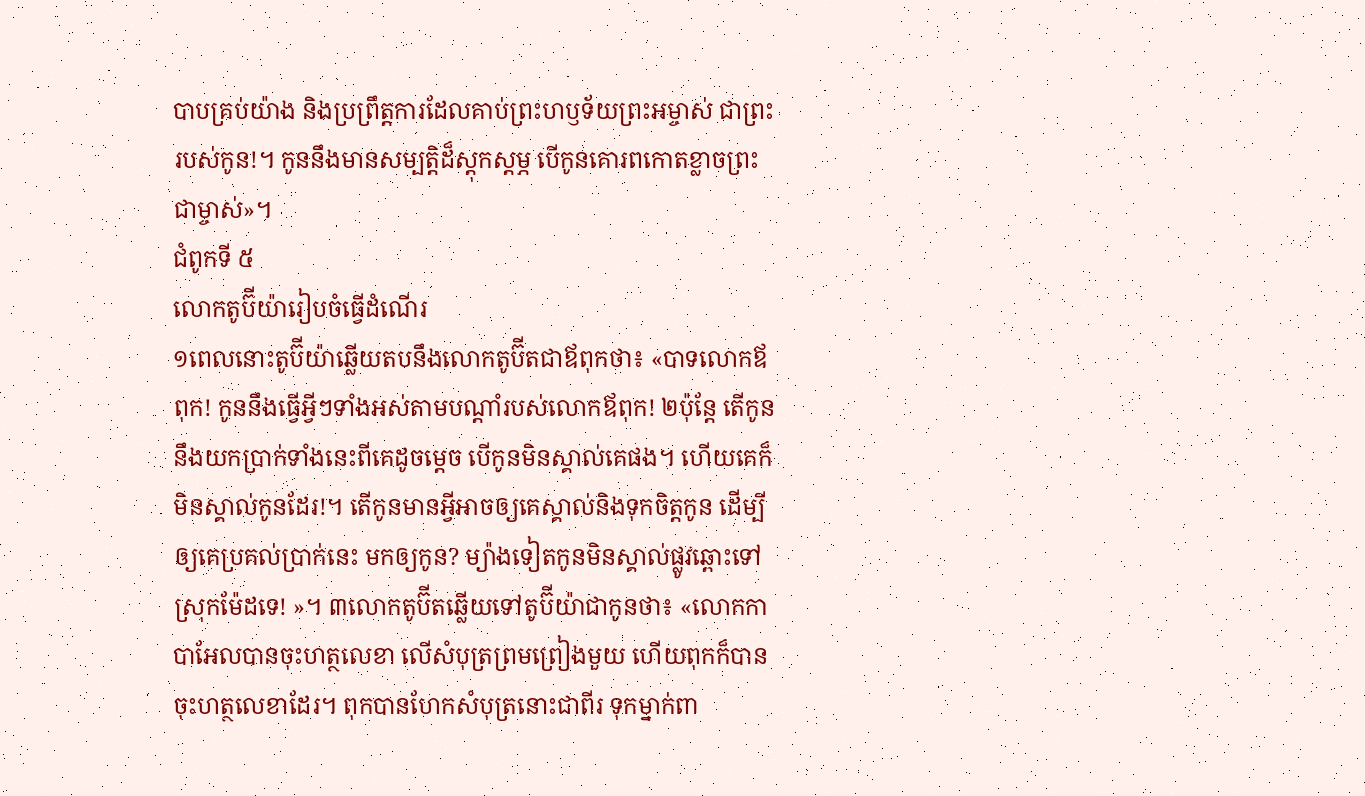បាបគ្រប់យ៉ាង និងប្រព្រឹត្តការដែលគាប់ព្រះហឫទ័យព្រះអម្ចាស់ ជាព្រះរបស់កូន!។ កូននឹងមានសម្បត្តិដ៏ស្ដុកស្ដម្ភ បើកូនគោរពកោតខ្លាចព្រះជាម្ចាស់»។
ជំពូកទី ៥
លោកតូប៊ីយ៉ារៀបចំធ្វើដំណើរ
១ពេលនោះតូប៊ីយ៉ាឆ្លើយតបនឹងលោកតូប៊ីតជាឪពុកថា៖ «បាទលោកឪពុក! កូននឹងធ្វើអ្វីៗទាំងអស់តាមបណ្ដាំរបស់លោកឪពុក! ២ប៉ុន្តែ តើកូននឹងយកប្រាក់ទាំងនេះពីគេដូចម្ដេច បើកូនមិនស្គាល់គេផង។ ហើយគេក៏មិនស្គាល់កូនដែរ!។ តើកូនមានអ្វីអាចឲ្យគេស្គាល់និងទុកចិត្តកូន ដើម្បីឲ្យគេប្រគល់ប្រាក់នេះ មកឲ្យកូន? ម្យ៉ាងទៀតកូនមិនស្គាល់ផ្លូវឆ្ពោះទៅស្រុកម៉ែដទេ! »។ ៣លោកតូប៊ីតឆ្លើយទៅតូប៊ីយ៉ាជាកូនថា៖ «លោកកាបាអែលបានចុះហត្ថលេខា លើសំបុត្រព្រមព្រៀងមួយ ហើយពុកក៏បានចុះហត្ថលេខាដែរ។ ពុកបានហែកសំបុត្រនោះជាពីរ ទុកម្នាក់ពា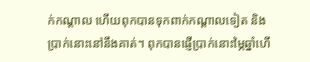ក់កណ្ដាល ហើយពុកបានទុកពាក់កណ្ដាលទៀត និងប្រាក់នោះនៅនឹងគាត់។ ពុកបានផ្ញើប្រាក់នោះម្ភៃឆ្នាំហើ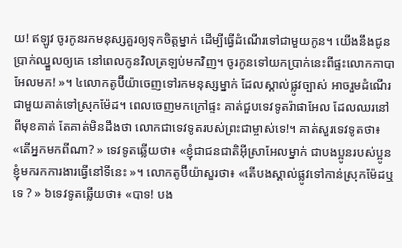យ! ឥឡូវ ចូរកូនរកមនុស្សគួរឲ្យទុកចិត្តម្នាក់ ដើម្បីធ្វើដំណើរទៅជាមួយកូន។ យើងនឹងជូនប្រាក់ឈ្នួលឲ្យគេ នៅពេលកូនវិលត្រឡប់មកវិញ។ ចូរកូនទៅយកប្រាក់នេះពីផ្ទះលោកកាបាអែលមក! »។ ៤លោកតូប៊ីយ៉ាចេញទៅរកមនុស្សម្នាក់ ដែលស្គាល់ផ្លូវច្បាស់ អាចរួមដំណើរជាមួយគាត់ទៅស្រុកម៉ែដ។ ពេលចេញមកក្រៅផ្ទះ គាត់ជួបទេវទូតរ៉ាផាអែល ដែលឈរនៅពីមុខគាត់ តែគាត់មិនដឹងថា លោកជាទេវទូតរបស់ព្រះជាម្ចាស់ទេ!។ គាត់សួរទេវទូតថា៖ «តើអ្នកមកពីណា? » ទេវទូតឆ្លើយថា៖ «ខ្ញុំជាជនជាតិអ៊ីស្រាអែលម្នាក់ ជាបងប្អូនរបស់ប្អូនខ្ញុំមករកការងារធ្វើនៅទីនេះ »។ លោកតូប៊ីយ៉ាសួរថា៖ «តើបងស្គាល់ផ្លូវទៅកាន់ស្រុកម៉ែដឬទេ ? » ៦ទេវទូតឆ្លើយថា៖ «បាទ! បង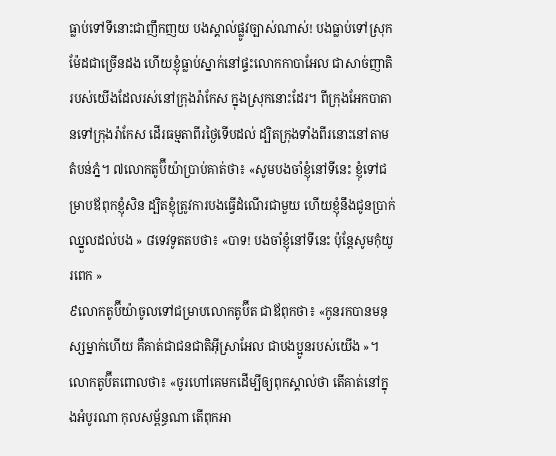ធ្លាប់ទៅទីនោះជាញឹកញយ បងស្គាល់ផ្លូវច្បាស់ណាស់! បងធ្លាប់ទៅស្រុកម៉ែដជាច្រើនដង ហើយខ្ញុំធ្លាប់ស្នាក់នៅផ្ទះលោកកាបាអែល ជាសាច់ញាតិរបស់យើងដែលរស់នៅក្រុងរ៉ាកែស ក្នុងស្រុកនោះដែរ។ ពីក្រុងអែកបាតានទៅក្រុងរ៉ាកែស ដើរធម្មតាពីរថ្ងៃទើបដល់ ដ្បិតក្រុងទាំងពីរនោះនៅតាមតំបន់ភ្នំ។ ៧លោកតូប៊ីយ៉ាប្រាប់គាត់ថា៖ «សូមបងចាំខ្ញុំនៅទីនេះ ខ្ញុំទៅជម្រាបឪពុកខ្ញុំសិន ដ្បិតខ្ញុំត្រូវការបងធ្វើដំណើរជាមួយ ហើយខ្ញុំនឹងជូនប្រាក់ឈ្នួលដល់បង » ៨ទេវទូតតបថា៖ «បាទ! បងចាំខ្ញុំនៅទីនេះ ប៉ុន្តែសូមកុំយូរពេក »
៩លោកតូប៊ីយ៉ាចូលទៅជម្រាបលោកតូប៊ីត ជាឪពុកថា៖ «កូនរកបានមនុស្សម្នាក់ហើយ គឺគាត់ជាជនជាតិអ៊ីស្រាអែល ជាបងប្អូនរបស់យើង »។ លោកតូប៊ីតពោលថា៖ «ចូរហៅគេមកដើម្បីឲ្យពុកស្គាល់ថា តើគាត់នៅក្នុងអំបូរណា កុលសម្ព័ន្ធណា តើពុកអា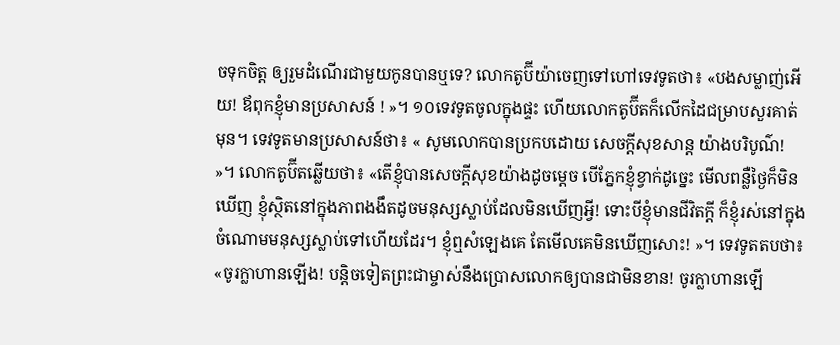ចទុកចិត្ត ឲ្យរួមដំណើរជាមួយកូនបានឬទេ? លោកតូប៊ីយ៉ាចេញទៅហៅទេវទូតថា៖ «បងសម្លាញ់អើយ! ឪពុកខ្ញុំមានប្រសាសន៍ ! »។ ១០ទេវទូតចូលក្នុងផ្ទះ ហើយលោកតូប៊ីតក៏លើកដៃជម្រាបសួរគាត់មុន។ ទេវទូតមានប្រសាសន៍ថា៖ « សូមលោកបានប្រកបដោយ សេចក្ដីសុខសាន្ត យ៉ាងបរិបូណ៌! »។ លោកតូប៊ីតឆ្លើយថា៖ «តើខ្ញុំបានសេចក្ដីសុខយ៉ាងដូចម្ដេច បើភ្នែកខ្ញុំខ្វាក់ដូច្នេះ មើលពន្លឺថ្ងៃក៏មិនឃើញ ខ្ញុំស្ថិតនៅក្នុងភាពងងឹតដូចមនុស្សស្លាប់ដែលមិនឃើញអ្វី! ទោះបីខ្ញុំមានជីវិតក្ដី ក៏ខ្ញុំរស់នៅក្នុងចំណោមមនុស្សស្លាប់ទៅហើយដែរ។ ខ្ញុំឮសំឡេងគេ តែមើលគេមិនឃើញសោះ! »។ ទេវទូតតបថា៖ «ចូរក្លាហានឡើង! បន្តិចទៀតព្រះជាម្ចាស់នឹងប្រោសលោកឲ្យបានជាមិនខាន! ចូរក្លាហានឡើ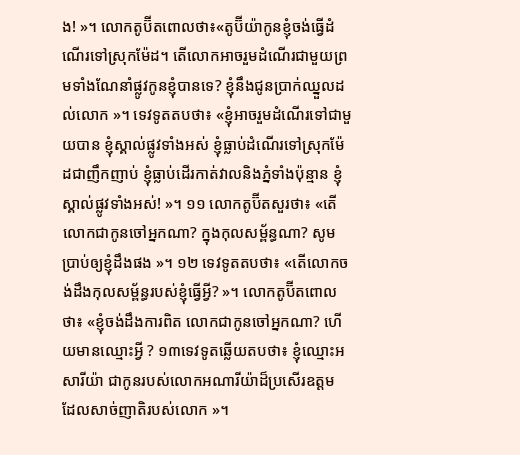ង! »។ លោកតូប៊ីតពោលថា៖«តូប៊ីយ៉ាកូនខ្ញុំចង់ធ្វើដំណើរទៅស្រុកម៉ែដ។ តើលោកអាចរួមដំណើរជាមួយព្រមទាំងណែនាំផ្លូវកូនខ្ញុំបានទេ? ខ្ញុំនឹងជូនប្រាក់ឈ្នួលដល់លោក »។ ទេវទូតតបថា៖ «ខ្ញុំអាចរួមដំណើរទៅជាមួយបាន ខ្ញុំស្គាល់ផ្លូវទាំងអស់ ខ្ញុំធ្លាប់ដំណើរទៅស្រុកម៉ែដជាញឹកញាប់ ខ្ញុំធ្លាប់ដើរកាត់វាលនិងភ្នំទាំងប៉ុន្មាន ខ្ញុំស្គាល់ផ្លូវទាំងអស់! »។ ១១ លោកតូប៊ីតសួរថា៖ «តើលោកជាកូនចៅអ្នកណា? ក្នុងកុលសម្ព័ន្ធណា? សូមប្រាប់ឲ្យខ្ញុំដឹងផង »។ ១២ ទេវទូតតបថា៖ «តើលោកចង់ដឹងកុលសម្ព័ន្ធរបស់ខ្ញុំធ្វើអ្វី? »។ លោកតូប៊ីតពោលថា៖ «ខ្ញុំចង់ដឹងការពិត លោកជាកូនចៅអ្នកណា? ហើយមានឈ្មោះអ្វី ? ១៣ទេវទូតឆ្លើយតបថា៖ ខ្ញុំឈ្មោះអសារីយ៉ា ជាកូនរបស់លោកអណារីយ៉ាដ៏ប្រសើរឧត្ដម ដែលសាច់ញាតិរបស់លោក »។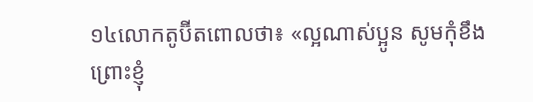១៤លោកតូប៊ីតពោលថា៖ «ល្អណាស់ប្អូន សូមកុំខឹង ព្រោះខ្ញុំ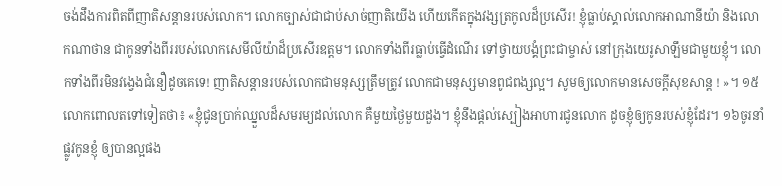ចង់ដឹងការពិតពីញាតិសន្តានរបស់លោក។ លោកច្បាស់ជាជាប់សាច់ញាតិយើង ហើយកើតក្នុងវង្សត្រកូលដ៏ប្រសើរ! ខ្ញុំធ្លាប់ស្គាល់លោកអាណានីយ៉ា និងលោកណាថាន ជាកូនទាំងពីររបស់លោកសេមីលីយ៉ាដ៏ប្រសើរឧត្ដម។ លោកទាំងពីរធ្លាប់ធ្វើដំណើរ ទៅថ្វាយបង្គំព្រះជាម្ចាស់ នៅក្រុងយេរូសាឡឹមជាមួយខ្ញុំ។ លោកទាំងពីរមិនវង្វេងជំនឿដូចគេទេ! ញាតិសន្តានរបស់លោកជាមនុស្សត្រឹមត្រូវ លោកជាមនុស្សមានពូជពង្សល្អ។ សូមឲ្យលោកមានសេចក្ដីសុខសាន្ត ! »។ ១៥លោកពោលតទៅទៀតថា៖ «ខ្ញុំជូនប្រាក់ឈ្នួលដ៏សមរម្យដល់លោក គឺមួយថ្ងៃមួយដួង។ ខ្ញុំនឹងផ្ដល់ស្បៀងអាហារជូនលោក ដូចខ្ញុំឲ្យកូនរបស់ខ្ញុំដែរ។ ១៦ចូរនាំផ្លូវកូនខ្ញុំ ឲ្យបានល្អផង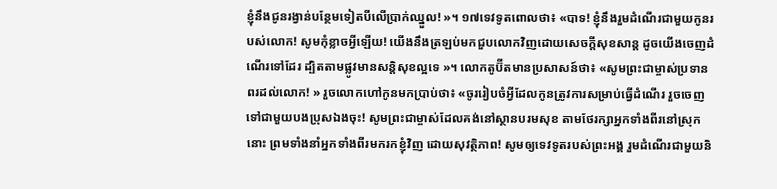ខ្ញុំនឹងជូនរង្វាន់បន្ថែមទៀតបីលើប្រាក់ឈ្នួល! »។ ១៧ទេវទូតពោលថា៖ «បាទ! ខ្ញុំនឹងរួមដំណើរជាមួយកូនរបស់លោក! សូមកុំខ្លាចអ្វីឡើយ! យើងនឹងត្រឡប់មកជួបលោកវិញដោយសេចក្ដីសុខសាន្ត ដូចយើងចេញដំណើរទៅដែរ ដ្បិតតាមផ្លូវមានសន្តិសុខល្អទេ »។ លោកតូប៊ីតមានប្រសាសន៍ថា៖ «សូមព្រះជាម្ចាស់ប្រទានពរដល់លោក! » រួចលោកហៅកូនមកប្រាប់ថា៖ «ចូររៀបចំអ្វីដែលកូនត្រូវការសម្រាប់ធ្វើដំណើរ រួចចេញទៅជាមួយបងប្រុសឯងចុះ! សូមព្រះជាម្ចាស់ដែលគង់នៅស្ថានបរមសុខ តាមថែរក្សាអ្នកទាំងពីរនៅស្រុកនោះ ព្រមទាំងនាំអ្នកទាំងពីរមករកខ្ញុំវិញ ដោយសុវត្ថិភាព! សូមឲ្យទេវទូតរបស់ព្រះអង្គ រួមដំណើរជាមួយនិ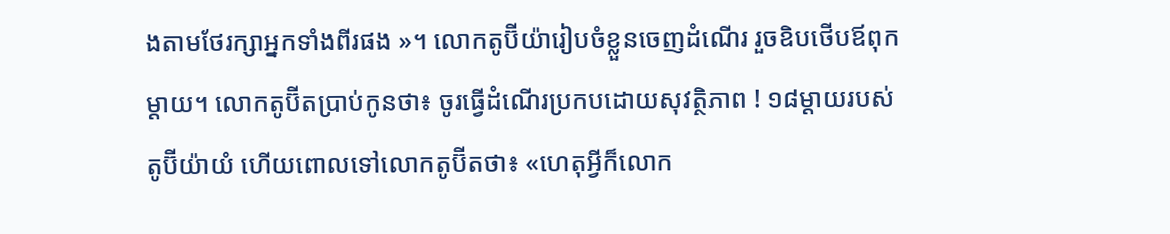ងតាមថែរក្សាអ្នកទាំងពីរផង »។ លោកតូប៊ីយ៉ារៀបចំខ្លួនចេញដំណើរ រួចឧិបថើបឪពុកម្ដាយ។ លោកតូប៊ីតប្រាប់កូនថា៖ ចូរធ្វើដំណើរប្រកបដោយសុវត្ថិភាព ! ១៨ម្ដាយរបស់តូប៊ីយ៉ាយំ ហើយពោលទៅលោកតូប៊ីតថា៖ «ហេតុអ្វីក៏លោក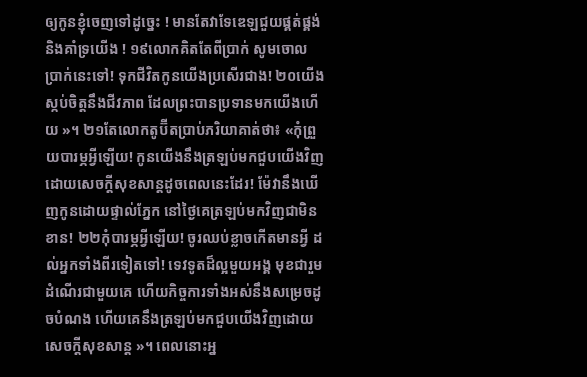ឲ្យកូនខ្ញុំចេញទៅដូច្នេះ ! មានតែវាទែឌេឡជួយផ្គត់ផ្គង់និងគាំទ្រយើង ! ១៩លោកគិតតែពីប្រាក់ សូមចោលប្រាក់នេះទៅ! ទុកជីវិតកូនយើងប្រសើរជាង! ២០យើងស្កប់ចិត្តនឹងជីវភាព ដែលព្រះបានប្រទានមកយើងហើយ »។ ២១តែលោកតូប៊ីតប្រាប់ភរិយាគាត់ថា៖ «កុំព្រួយបារម្ភអ្វីឡើយ! កូនយើងនឹងត្រឡប់មកជួបយើងវិញ ដោយសេចក្ដីសុខសាន្តដូចពេលនេះដែរ! ម៉ែវានឹងឃើញកូនដោយផ្ទាល់ភ្នែក នៅថ្ងៃគេត្រឡប់មកវិញជាមិនខាន! ២២កុំបារម្ភអ្វីឡើយ! ចូរឈប់ខ្លាចកើតមានអ្វី ដល់អ្នកទាំងពីរទៀតទៅ! ទេវទូតដ៏ល្អមួយអង្គ មុខជារួមដំណើរជាមួយគេ ហើយកិច្ចការទាំងអស់នឹងសម្រេចដូចបំណង ហើយគេនឹងត្រឡប់មកជួបយើងវិញដោយសេចក្ដីសុខសាន្ត »។ ពេលនោះអ្ន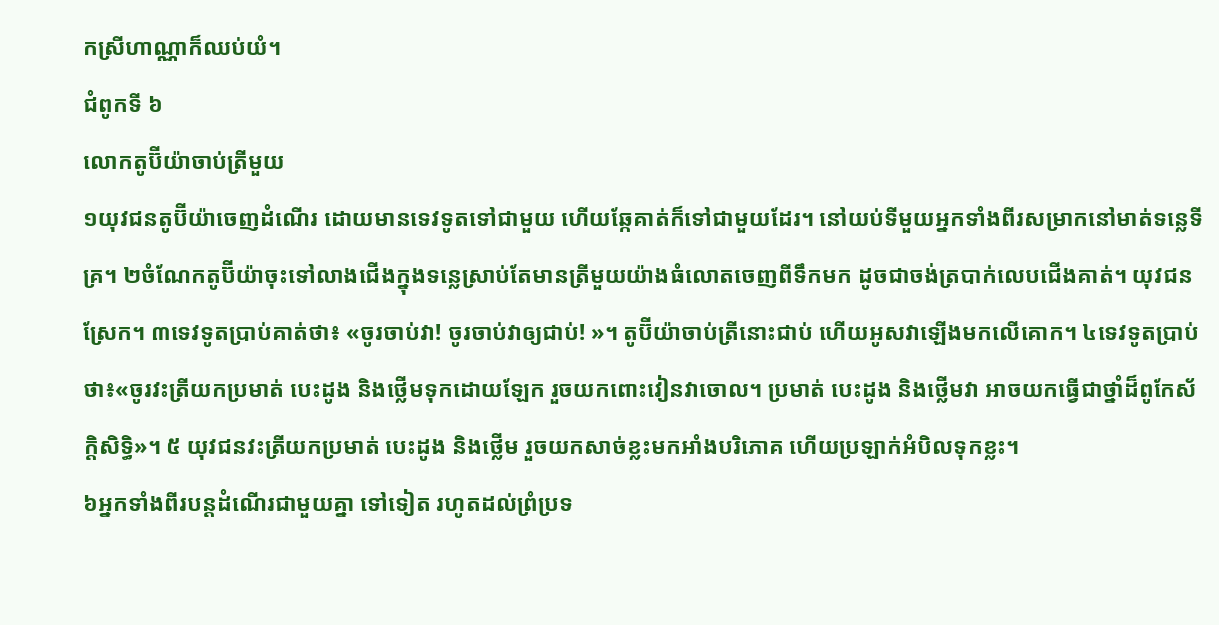កស្រីហាណ្ណាក៏ឈប់យំ។
ជំពូកទី ៦
លោកតូប៊ីយ៉ាចាប់ត្រីមួយ
១យុវជនតូប៊ីយ៉ាចេញដំណើរ ដោយមានទេវទូតទៅជាមួយ ហើយឆ្កែគាត់ក៏ទៅជាមួយដែរ។ នៅយប់ទីមួយអ្នកទាំងពីរសម្រាកនៅមាត់ទន្លេទីគ្រ។ ២ចំណែកតូប៊ីយ៉ាចុះទៅលាងជើងក្នុងទន្លេស្រាប់តែមានត្រីមួយយ៉ាងធំលោតចេញពីទឹកមក ដូចជាចង់ត្របាក់លេបជើងគាត់។ យុវជនស្រែក។ ៣ទេវទូតប្រាប់គាត់ថា៖ «ចូរចាប់វា! ចូរចាប់វាឲ្យជាប់! »។ តូប៊ីយ៉ាចាប់ត្រីនោះជាប់ ហើយអូសវាឡើងមកលើគោក។ ៤ទេវទូតប្រាប់ថា៖«ចូរវះត្រីយកប្រមាត់ បេះដូង និងថ្លើមទុកដោយឡែក រួចយកពោះវៀនវាចោល។ ប្រមាត់ បេះដូង និងថ្លើមវា អាចយកធ្វើជាថ្នាំដ៏ពូកែស័ក្ដិសិទ្ធិ»។ ៥ យុវជនវះត្រីយកប្រមាត់ បេះដូង និងថ្លើម រួចយកសាច់ខ្លះមកអាំងបរិភោគ ហើយប្រឡាក់អំបិលទុកខ្លះ។
៦អ្នកទាំងពីរបន្តដំណើរជាមួយគ្នា ទៅទៀត រហូតដល់ព្រំប្រទ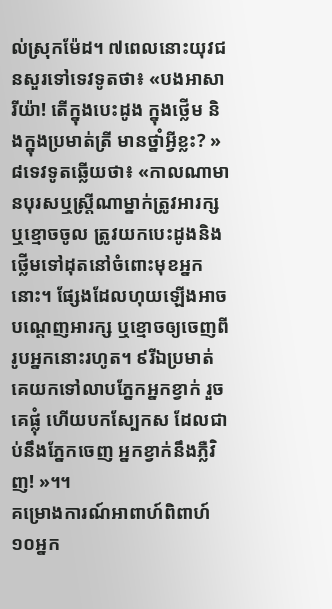ល់ស្រុកម៉ែដ។ ៧ពេលនោះយុវជនសួរទៅទេវទូតថា៖ «បងអាសារីយ៉ា! តើក្នុងបេះដូង ក្នុងថ្លើម និងក្នុងប្រមាត់ត្រី មានថ្នាំអ្វីខ្លះ? » ៨ទេវទូតឆ្លើយថា៖ «កាលណាមានបុរសឬស្រ្តីណាម្នាក់ត្រូវអារក្សឬខ្មោចចូល ត្រូវយកបេះដូងនិងថ្លើមទៅដុតនៅចំពោះមុខអ្នកនោះ។ ផ្សែងដែលហុយឡើងអាចបណ្ដេញអារក្ស ឬខ្មោចឲ្យចេញពីរូបអ្នកនោះរហូត។ ៩រីឯប្រមាត់ គេយកទៅលាបភ្នែកអ្នកខ្វាក់ រួចគេផ្លុំ ហើយបកស្បែកស ដែលជាប់នឹងភ្នែកចេញ អ្នកខ្វាក់នឹងភ្លឺវិញ! »។។
គម្រោងការណ៍អាពាហ៍ពិពាហ៍
១០អ្នក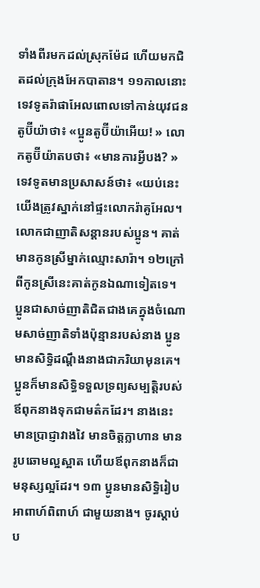ទាំងពីរមកដល់ស្រុកម៉ែដ ហើយមកជិតដល់ក្រុងអែកបាតាន។ ១១កាលនោះទេវទូតរ៉ាផាអែលពោលទៅកាន់យុវជនតូប៊ីយ៉ាថា៖ «ប្អូនតូប៊ីយ៉ាអើយ! » លោកតូប៊ីយ៉ាតបថា៖ «មានការអ្វីបង? » ទេវទូតមានប្រសាសន៍ថា៖ «យប់នេះយើងត្រូវស្នាក់នៅផ្ទះលោករ៉ាគូអែល។ លោកជាញាតិសន្តានរបស់ប្អូន។ គាត់មានកូនស្រីម្នាក់ឈ្មោះសារ៉ា។ ១២ក្រៅពីកូនស្រីនេះគាត់កូនឯណាទៀតទេ។ ប្អូនជាសាច់ញាតិជិតជាងគេក្នុងចំណោមសាច់ញាតិទាំងប៉ុន្មានរបស់នាង ប្អូនមានសិទ្ធិដណ្ដឹងនាងជាភរិយាមុនគេ។ ប្អូនក៏មានសិទ្ធិទទួលទ្រព្យសម្បត្តិរបស់ឪពុកនាងទុកជាមត៌កដែរ។ នាងនេះមានប្រាជ្ញាវាងវៃ មានចិត្តក្លាហាន មានរូបឆោមល្អស្អាត ហើយឪពុកនាងក៏ជាមនុស្សល្អដែរ។ ១៣ ប្អូនមានសិទ្ធិរៀបអាពាហ៍ពិពាហ៍ ជាមួយនាង។ ចូរស្ដាប់ប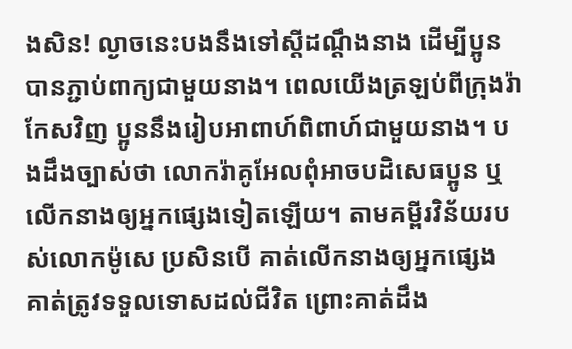ងសិន! ល្ងាចនេះបងនឹងទៅស្ដីដណ្ដឹងនាង ដើម្បីប្អូនបានភ្ជាប់ពាក្យជាមួយនាង។ ពេលយើងត្រឡប់ពីក្រុងរ៉ាកែសវិញ ប្អូននឹងរៀបអាពាហ៍ពិពាហ៍ជាមួយនាង។ បងដឹងច្បាស់ថា លោករ៉ាគូអែលពុំអាចបដិសេធប្អូន ឬលើកនាងឲ្យអ្នកផ្សេងទៀតឡើយ។ តាមគម្ពីរវិន័យរបស់លោកម៉ូសេ ប្រសិនបើ គាត់លើកនាងឲ្យអ្នកផ្សេង គាត់ត្រូវទទួលទោសដល់ជីវិត ព្រោះគាត់ដឹង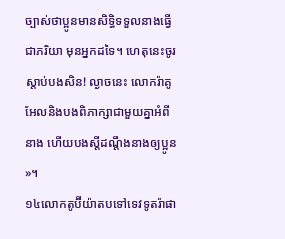ច្បាស់ថាប្អូនមានសិទ្ធិទទួលនាងធ្វើជាភរិយា មុនអ្នកដទៃ។ ហេតុនេះចូរស្ដាប់បងសិន! ល្ងាចនេះ លោករ៉ាគូអែលនិងបងពិភាក្សាជាមួយគ្នាអំពីនាង ហើយបងស្តីដណ្ដឹងនាងឲ្យប្អូន »។
១៤លោកតូប៊ីយ៉ាតបទៅទេវទូតរ៉ាផា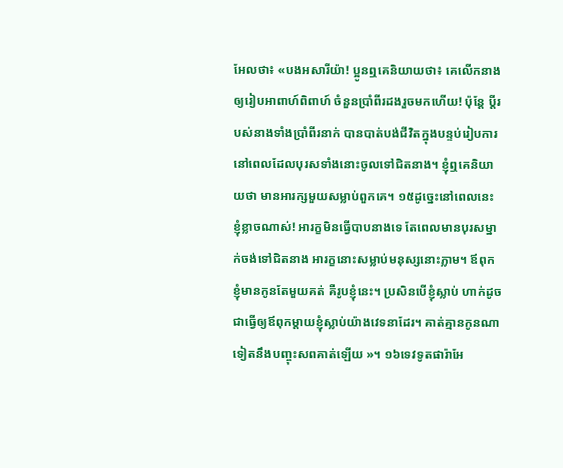អែលថា៖ «បងអសារីយ៉ា! ប្អូនឮគេនិយាយថា៖ គេលើកនាងឲ្យរៀបអាពាហ៍ពិពាហ៍ ចំនួនប្រាំពីរដងរួចមកហើយ! ប៉ុន្តែ ប្ដីរបស់នាងទាំងប្រាំពីរនាក់ បានបាត់បង់ជីវិតក្នុងបន្ទប់រៀបការ នៅពេលដែលបុរសទាំងនោះចូលទៅជិតនាង។ ខ្ញុំឮគេនិយាយថា មានអារក្សមួយសម្លាប់ពួកគេ។ ១៥ដូច្នេះនៅពេលនេះ ខ្ញុំខ្លាចណាស់! អារក្ខមិនធ្វើបាបនាងទេ តែពេលមានបុរសម្នាក់ចង់ទៅជិតនាង អារក្ខនោះសម្លាប់មនុស្សនោះភ្លាម។ ឪពុកខ្ញុំមានកូនតែមួយគត់ គឺរូបខ្ញុំនេះ។ ប្រសិនបើខ្ញុំស្លាប់ ហាក់ដូចជាធ្វើឲ្យឪពុកម្ដាយខ្ញុំស្លាប់យ៉ាងវេទនាដែរ។ គាត់គ្មានកូនណាទៀតនឹងបញ្ចុះសពគាត់ឡើយ »។ ១៦ទេវទូតផារ៉ាអែ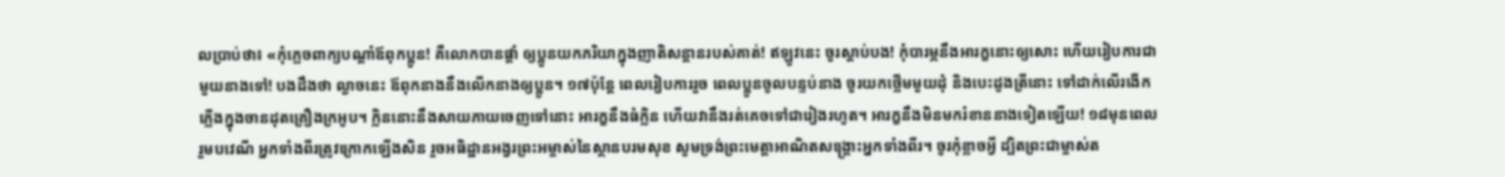លប្រាប់ថា៖ «កុំភ្លេចពាក្យបណ្ដាំឪពុកប្អូន! គឺលោកបានផ្ដាំ ឲ្យប្អូនយកភរិយាក្នុងញាតិសន្តានរបស់គាត់! ឥឡូវនេះ ចូរស្ដាប់បង! កុំបារម្ភនឹងអារក្ខនោះឲ្យសោះ ហើយរៀបការជាមួយនាងទៅ! បងដឹងថា ល្ងាចនេះ ឪពុកនាងនឹងលើកនាងឲ្យប្អូន។ ១៧ប៉ុន្តែ ពេលរៀបការរួច ពេលប្អូនចូលបន្ទប់នាង ចូរយកថ្លើមមួយដុំ និងបេះដូងត្រីនោះ ទៅដាក់លើរងើកភ្លើងក្នុងចានដុតគ្រឿងក្រអូប។ ក្លិននោះនឹងសាយភាយចេញទៅនោះ អារក្ខនឹងធំក្លិន ហើយវានឹងរត់គេចទៅជារៀងរហូត។ អារក្ខនឹងមិនមករំខាននាងទៀតឡើយ! ១៨មុនពេលរួមបវេណី អ្នកទាំងពីរត្រូវក្រោកឡើងសិន រួចអធិដ្ឋានអង្វរព្រះអម្ចាស់នៃស្ថានបរមសុខ សូមទ្រង់ព្រះមេត្តាអាណិតសង្គ្រោះអ្នកទាំងពីរ។ ចូរកុំខ្លាចអ្វី ដ្បិតព្រះជាម្ចាស់ត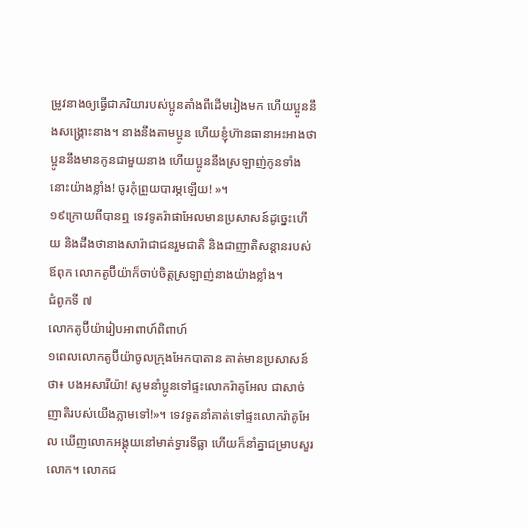ម្រូវនាងឲ្យធ្វើជាភរិយារបស់ប្អូនតាំងពីដើមរៀងមក ហើយប្អូននឹងសង្គ្រោះនាង។ នាងនឹងតាមប្អូន ហើយខ្ញុំហ៊ានធានាអះអាងថា ប្អូននឹងមានកូនជាមួយនាង ហើយប្អូននឹងស្រឡាញ់កូនទាំងនោះយ៉ាងខ្លាំង! ចូរកុំព្រួយបារម្ភឡើយ! »។
១៩ក្រោយពីបានឮ ទេវទូតរ៉ាផាអែលមានប្រសាសន៍ដូច្នេះហើយ និងដឹងថានាងសារ៉ាជាជនរួមជាតិ និងជាញាតិសន្តានរបស់ឪពុក លោកតូប៊ីយ៉ាក៏ចាប់ចិត្តស្រឡាញ់នាងយ៉ាងខ្លាំង។
ជំពូកទី ៧
លោកតូប៊ីយ៉ារៀបអាពាហ៍ពិពាហ៍
១ពេលលោកតូប៊ីយ៉ាចូលក្រុងអែកបាតាន គាត់មានប្រសាសន៍ថា៖ បងអសារីយ៉ា! សូមនាំប្អូនទៅផ្ទះលោករ៉ាគូអែល ជាសាច់ញាតិរបស់យើងភ្លាមទៅ!»។ ទេវទូតនាំគាត់ទៅផ្ទះលោករ៉ាគូអែល ឃើញលោកអង្គុយនៅមាត់ទ្វារទីធ្លា ហើយក៏នាំគ្នាជម្រាបសួរលោក។ លោកជ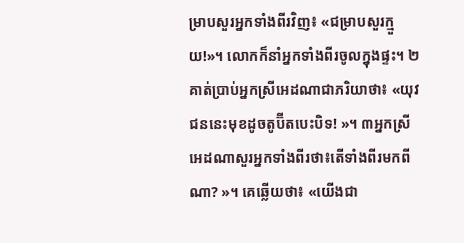ម្រាបសួរអ្នកទាំងពីរវិញ៖ «ជម្រាបសួរក្មួយ!»។ លោកក៏នាំអ្នកទាំងពីរចូលក្នុងផ្ទះ។ ២គាត់ប្រាប់អ្នកស្រីអេដណាជាភរិយាថា៖ «យុវជននេះមុខដូចតូប៊ីតបេះបិទ! »។ ៣អ្នកស្រីអេដណាសួរអ្នកទាំងពីរថា៖តើទាំងពីរមកពីណា? »។ គេឆ្លើយថា៖ «យើងជា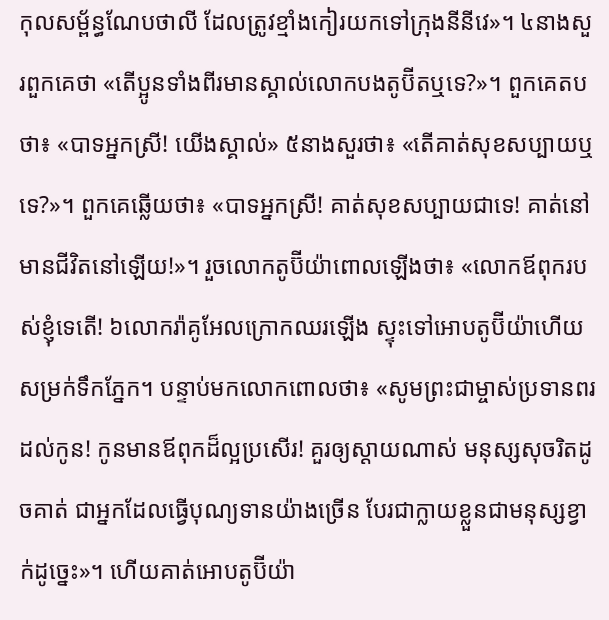កុលសម្ព័ន្ធណែបថាលី ដែលត្រូវខ្មាំងកៀរយកទៅក្រុងនីនីវេ»។ ៤នាងសួរពួកគេថា «តើប្អូនទាំងពីរមានស្គាល់លោកបងតូប៊ីតឬទេ?»។ ពួកគេតបថា៖ «បាទអ្នកស្រី! យើងស្គាល់» ៥នាងសួរថា៖ «តើគាត់សុខសប្បាយឬទេ?»។ ពួកគេឆ្លើយថា៖ «បាទអ្នកស្រី! គាត់សុខសប្បាយជាទេ! គាត់នៅមានជីវិតនៅឡើយ!»។ រួចលោកតូប៊ីយ៉ាពោលឡើងថា៖ «លោកឪពុករបស់ខ្ញុំទេតើ! ៦លោករ៉ាគូអែលក្រោកឈរឡើង ស្ទុះទៅអោបតូប៊ីយ៉ាហើយសម្រក់ទឹកភ្នែក។ បន្ទាប់មកលោកពោលថា៖ «សូមព្រះជាម្ចាស់ប្រទានពរដល់កូន! កូនមានឪពុកដ៏ល្អប្រសើរ! គួរឲ្យស្ដាយណាស់ មនុស្សសុចរិតដូចគាត់ ជាអ្នកដែលធ្វើបុណ្យទានយ៉ាងច្រើន បែរជាក្លាយខ្លួនជាមនុស្សខ្វាក់ដូច្នេះ»។ ហើយគាត់អោបតូប៊ីយ៉ា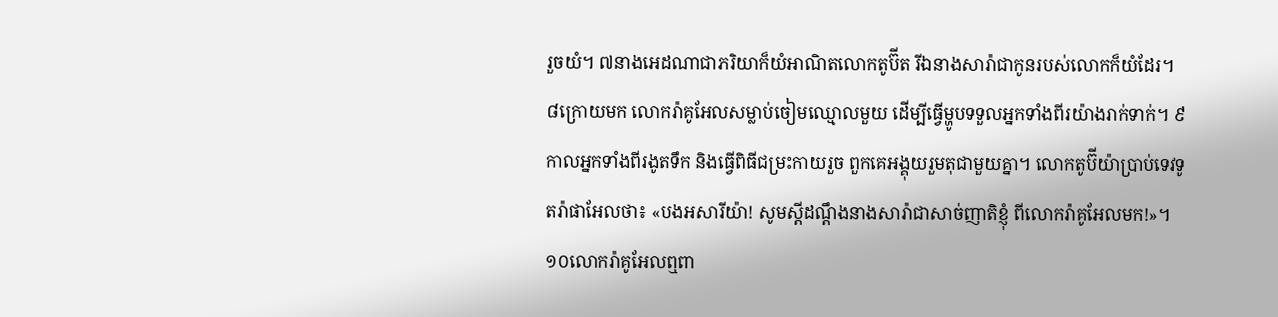រួចយំ។ ៧នាងអេដណាជាភរិយាក៏យំអាណិតលោកតូប៊ីត រីឯនាងសារ៉ាជាកូនរបស់លោកក៏យំដែរ។ ៨ក្រោយមក លោករ៉ាគូអែលសម្លាប់ចៀមឈ្មោលមួយ ដើម្បីធ្វើម្ហូបទទួលអ្នកទាំងពីរយ៉ាងរាក់ទាក់។ ៩កាលអ្នកទាំងពីរងូតទឹក និងធ្វើពិធីជម្រះកាយរួច ពួកគេអង្គុយរួមតុជាមួយគ្នា។ លោកតូប៊ីយ៉ាប្រាប់ទេវទូតរ៉ាផាអែលថា៖ «បងអសារីយ៉ា! សូមស្ដីដណ្ដឹងនាងសារ៉ាជាសាច់ញាតិខ្ញុំ ពីលោករ៉ាគូអែលមក!»។ ១០លោករ៉ាគូអែលឮពា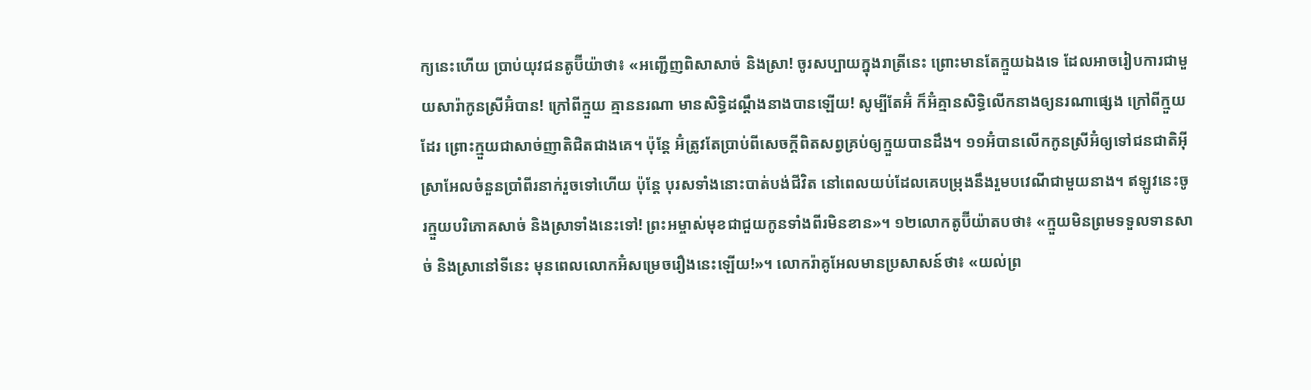ក្យនេះហើយ ប្រាប់យុវជនតូប៊ីយ៉ាថា៖ «អញ្ជើញពិសាសាច់ និងស្រា! ចូរសប្បាយក្នុងរាត្រីនេះ ព្រោះមានតែក្មួយឯងទេ ដែលអាចរៀបការជាមួយសារ៉ាកូនស្រីអ៊ំបាន! ក្រៅពីក្មួយ គ្មាននរណា មានសិទ្ធិដណ្ដឹងនាងបានឡើយ! សូម្បីតែអ៊ំ ក៏អ៊ំគ្មានសិទ្ធិលើកនាងឲ្យនរណាផ្សេង ក្រៅពីក្មួយដែរ ព្រោះក្មួយជាសាច់ញាតិជិតជាងគេ។ ប៉ុន្តែ អ៊ំត្រូវតែប្រាប់ពីសេចក្ដីពិតសព្វគ្រប់ឲ្យក្មួយបានដឹង។ ១១អ៊ំបានលើកកូនស្រីអ៊ំឲ្យទៅជនជាតិអ៊ីស្រាអែលចំនួនប្រាំពីរនាក់រួចទៅហើយ ប៉ុន្តែ បុរសទាំងនោះបាត់បង់ជីវិត នៅពេលយប់ដែលគេបម្រុងនឹងរួមបវេណីជាមួយនាង។ ឥឡូវនេះចូរក្មួយបរិភោគសាច់ និងស្រាទាំងនេះទៅ! ព្រះអម្ចាស់មុខជាជួយកូនទាំងពីរមិនខាន»។ ១២លោកតូប៊ីយ៉ាតបថា៖ «ក្មួយមិនព្រមទទួលទានសាច់ និងស្រានៅទីនេះ មុនពេលលោកអ៊ំសម្រេចរឿងនេះឡើយ!»។ លោករ៉ាគូអែលមានប្រសាសន៍ថា៖ «យល់ព្រ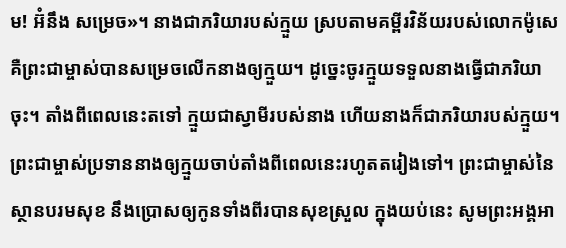ម! អ៊ំនឹង សម្រេច»។ នាងជាភរិយារបស់ក្មួយ ស្របតាមគម្ពីរវិន័យរបស់លោកម៉ូសេ គឺព្រះជាម្ចាស់បានសម្រេចលើកនាងឲ្យក្មួយ។ ដូច្នេះចូរក្មួយទទួលនាងធ្វើជាភរិយាចុះ។ តាំងពីពេលនេះតទៅ ក្មួយជាស្វាមីរបស់នាង ហើយនាងក៏ជាភរិយារបស់ក្មួយ។ ព្រះជាម្ចាស់ប្រទាននាងឲ្យក្មួយចាប់តាំងពីពេលនេះរហូតតរៀងទៅ។ ព្រះជាម្ចាស់នៃស្ថានបរមសុខ នឹងប្រោសឲ្យកូនទាំងពីរបានសុខស្រួល ក្នុងយប់នេះ សូមព្រះអង្គអា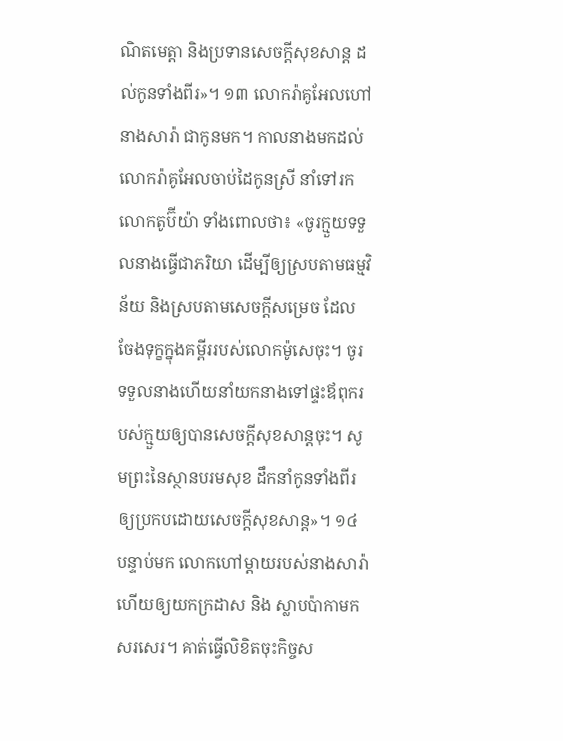ណិតមេត្តា និងប្រទានសេចក្ដីសុខសាន្ត ដល់កូនទាំងពីរ»។ ១៣ លោករ៉ាគូអែលហៅនាងសារ៉ា ជាកូនមក។ កាលនាងមកដល់ លោករ៉ាគូអែលចាប់ដៃកូនស្រី នាំទៅរកលោកតូប៊ីយ៉ា ទាំងពោលថា៖ «ចូរក្មួយទទួលនាងធ្វើជាភរិយា ដើម្បីឲ្យស្របតាមធម្មវិន័យ និងស្របតាមសេចក្ដីសម្រេច ដែលចែងទុក្ខក្នុងគម្ពីររបស់លោកម៉ូសេចុះ។ ចូរទទួលនាងហើយនាំយកនាងទៅផ្ទះឪពុករបស់ក្មួយឲ្យបានសេចក្ដីសុខសាន្តចុះ។ សូមព្រះនៃស្ថានបរមសុខ ដឹកនាំកូនទាំងពីរ ឲ្យប្រកបដោយសេចក្ដីសុខសាន្ត»។ ១៤ បន្ទាប់មក លោកហៅម្ដាយរបស់នាងសារ៉ា ហើយឲ្យយកក្រដាស និង ស្លាបប៉ាកាមកសរសេរ។ គាត់ធ្វើលិខិតចុះកិច្ចស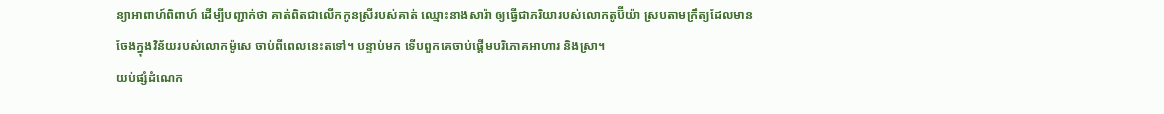ន្យាអាពាហ៍ពិពាហ៍ ដើម្បីបញ្ជាក់ថា គាត់ពិតជាលើកកូនស្រីរបស់គាត់ ឈ្មោះនាងសារ៉ា ឲ្យធ្វើជាភរិយារបស់លោកតូប៊ីយ៉ា ស្របតាមក្រឹត្យដែលមានចែងក្នុងវិន័យរបស់លោកម៉ូសេ ចាប់ពីពេលនេះតទៅ។ បន្ទាប់មក ទើបពួកគេចាប់ផ្ដើមបរិភោគអាហារ និងស្រា។
យប់ផ្សំដំណេក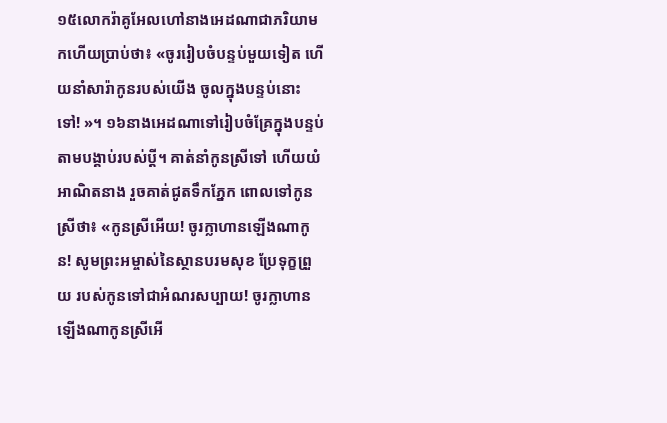១៥លោករ៉ាគូអែលហៅនាងអេដណាជាភរិយាមកហើយប្រាប់ថា៖ «ចូររៀបចំបន្ទប់មួយទៀត ហើយនាំសារ៉ាកូនរបស់យើង ចូលក្នុងបន្ទប់នោះទៅ! »។ ១៦នាងអេដណាទៅរៀបចំគ្រែក្នុងបន្ទប់ តាមបង្គាប់របស់ប្ដី។ គាត់នាំកូនស្រីទៅ ហើយយំអាណិតនាង រួចគាត់ជូតទឹកភ្នែក ពោលទៅកូនស្រីថា៖ «កូនស្រីអើយ! ចូរក្លាហានឡើងណាកូន! សូមព្រះអម្ចាស់នៃស្ថានបរមសុខ ប្រែទុក្ខព្រួយ របស់កូនទៅជាអំណរសប្បាយ! ចូរក្លាហានឡើងណាកូនស្រីអើ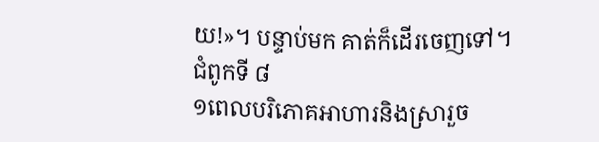យ!»។ បន្ទាប់មក គាត់ក៏ដើរចេញទៅ។
ជំពូកទី ៨
១ពេលបរិភោគអាហារនិងស្រារួច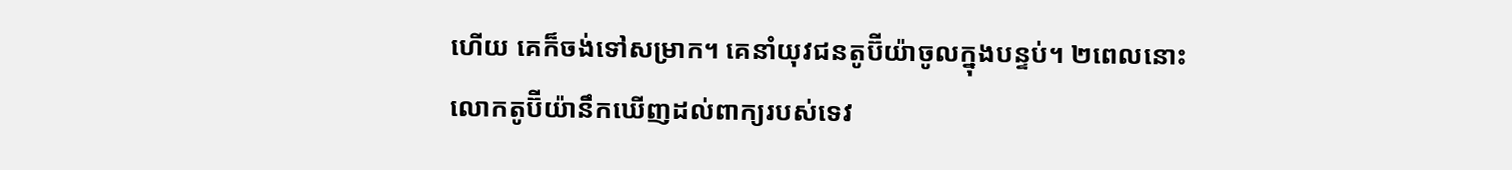ហើយ គេក៏ចង់ទៅសម្រាក។ គេនាំយុវជនតូប៊ីយ៉ាចូលក្នុងបន្ទប់។ ២ពេលនោះលោកតូប៊ីយ៉ានឹកឃើញដល់ពាក្យរបស់ទេវ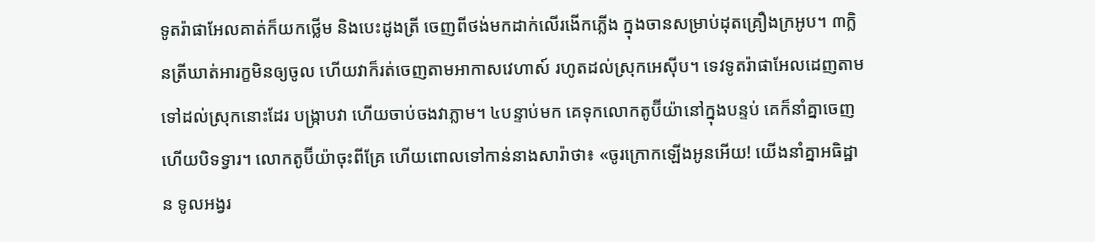ទូតរ៉ាផាអែលគាត់ក៏យកថ្លើម និងបេះដូងត្រី ចេញពីថង់មកដាក់លើរងើកភ្លើង ក្នុងចានសម្រាប់ដុតគ្រឿងក្រអូប។ ៣ក្លិនត្រីឃាត់អារក្ខមិនឲ្យចូល ហើយវាក៏រត់ចេញតាមអាកាសវេហាស៍ រហូតដល់ស្រុកអេស៊ីប។ ទេវទូតរ៉ាផាអែលដេញតាមទៅដល់ស្រុកនោះដែរ បង្ក្រាបវា ហើយចាប់ចងវាភ្លាម។ ៤បន្ទាប់មក គេទុកលោកតូប៊ីយ៉ានៅក្នុងបន្ទប់ គេក៏នាំគ្នាចេញ ហើយបិទទ្វារ។ លោកតូប៊ីយ៉ាចុះពីគ្រែ ហើយពោលទៅកាន់នាងសារ៉ាថា៖ «ចូរក្រោកឡើងអូនអើយ! យើងនាំគ្នាអធិដ្ឋាន ទូលអង្វរ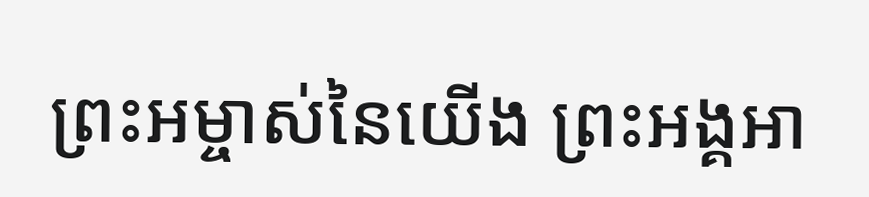ព្រះអម្ចាស់នៃយើង ព្រះអង្គអា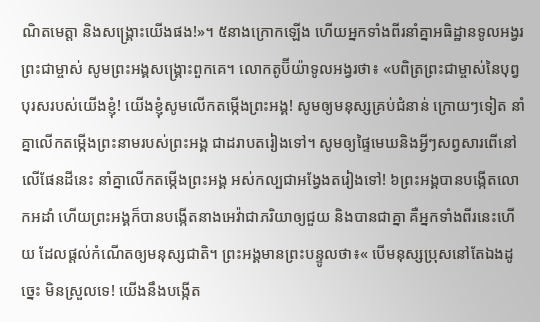ណិតមេត្តា និងសង្គ្រោះយើងផង!»។ ៥នាងក្រោកឡើង ហើយអ្នកទាំងពីរនាំគ្នាអធិដ្ឋានទូលអង្វរព្រះជាម្ចាស់ សូមព្រះអង្គសង្គ្រោះពួកគេ។ លោកតូប៊ីយ៉ាទូលអង្វរថា៖ «បពិត្រព្រះជាម្ចាស់នៃបុព្វបុរសរបស់យើងខ្ញុំ! យើងខ្ញុំសូមលើកតម្កើងព្រះអង្គ! សូមឲ្យមនុស្សគ្រប់ជំនាន់ ក្រោយៗទៀត នាំគ្នាលើកតម្កើងព្រះនាមរបស់ព្រះអង្គ ជាដរាបតរៀងទៅ។ សូមឲ្យផ្ទៃមេឃនិងអ្វីៗសព្វសារពើនៅលើផែនដីនេះ នាំគ្នាលើកតម្កើងព្រះអង្គ អស់កល្បជាអង្វែងតរៀងទៅ! ៦ព្រះអង្គបានបង្កើតលោកអដាំ ហើយព្រះអង្គក៏បានបង្កើតនាងអេវ៉ាជាភរិយាឲ្យជួយ និងបានជាគ្នា គឺអ្នកទាំងពីរនេះហើយ ដែលផ្ដល់កំណើតឲ្យមនុស្សជាតិ។ ព្រះអង្គមានព្រះបន្ទូលថា៖« បើមនុស្សប្រុសនៅតែឯងដូច្នេះ មិនស្រួលទេ! យើងនឹងបង្កើត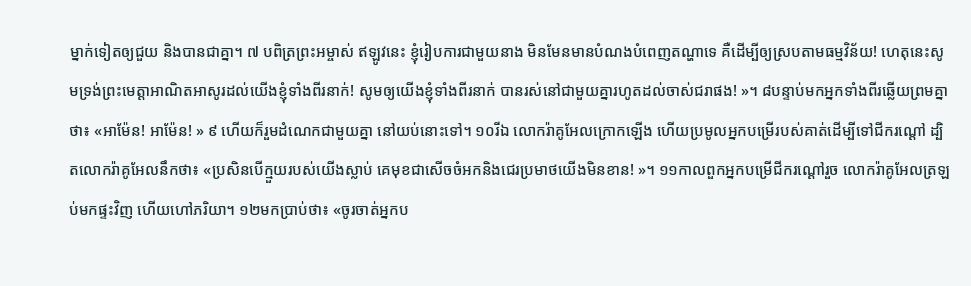ម្នាក់ទៀតឲ្យជួយ និងបានជាគ្នា។ ៧ បពិត្រព្រះអម្ចាស់ ឥឡូវនេះ ខ្ញុំរៀបការជាមួយនាង មិនមែនមានបំណងបំពេញតណ្ហាទេ គឺដើម្បីឲ្យស្របតាមធម្មវិន័យ! ហេតុនេះសូមទ្រង់ព្រះមេត្តាអាណិតអាសូរដល់យើងខ្ញុំទាំងពីរនាក់! សូមឲ្យយើងខ្ញុំទាំងពីរនាក់ បានរស់នៅជាមួយគ្នារហូតដល់ចាស់ជរាផង! »។ ៨បន្ទាប់មកអ្នកទាំងពីរឆ្លើយព្រមគ្នាថា៖ «អាម៉ែន! អាម៉ែន! » ៩ ហើយក៏រួមដំណេកជាមួយគ្នា នៅយប់នោះទៅ។ ១០រីឯ លោករ៉ាគូអែលក្រោកឡើង ហើយប្រមូលអ្នកបម្រើរបស់គាត់ដើម្បីទៅជីករណ្ដៅ ដ្បិតលោករ៉ាគូអែលនឹកថា៖ «ប្រសិនបើក្មួយរបស់យើងស្លាប់ គេមុខជាសើចចំអកនិងជេរប្រមាថយើងមិនខាន! »។ ១១កាលពួកអ្នកបម្រើជីករណ្ដៅរួច លោករ៉ាគូអែលត្រឡប់មកផ្ទះវិញ ហើយហៅភរិយា។ ១២មកប្រាប់ថា៖ «ចូរចាត់អ្នកប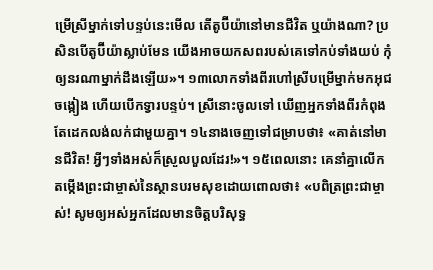ម្រើស្រីម្នាក់ទៅបន្ទប់នេះមើល តើតូប៊ីយ៉ានៅមានជីវិត ឬយ៉ាងណា? ប្រសិនបើតូប៊ីយ៉ាស្លាប់មែន យើងអាចយកសពរបស់គេទៅកប់ទាំងយប់ កុំឲ្យនរណាម្នាក់ដឹងឡើយ»។ ១៣លោកទាំងពីរហៅស្រីបម្រើម្នាក់មកអុជចង្កៀង ហើយបើកទ្វារបន្ទប់។ ស្រីនោះចូលទៅ ឃើញអ្នកទាំងពីរកំពុងតែដេកលង់លក់ជាមួយគ្នា។ ១៤នាងចេញទៅជម្រាបថា៖ «គាត់នៅមានជីវិត! អ្វីៗទាំងអស់ក៏ស្រួលបួលដែរ!»។ ១៥ពេលនោះ គេនាំគ្នាលើកតម្កើងព្រះជាម្ចាស់នៃស្ថានបរមសុខដោយពោលថា៖ «បពិត្រព្រះជាម្ចាស់! សូមឲ្យអស់អ្នកដែលមានចិត្តបរិសុទ្ធ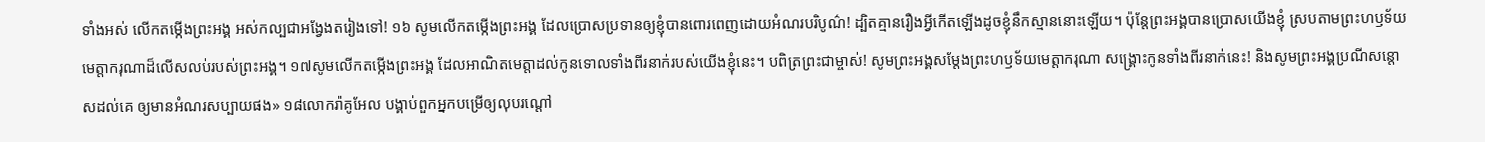ទាំងអស់ លើកតម្កើងព្រះអង្គ អស់កល្បជាអង្វែងតរៀងទៅ! ១៦ សូមលើកតម្កើងព្រះអង្គ ដែលប្រោសប្រទានឲ្យខ្ញុំបានពោរពេញដោយអំណរបរិបូណ៌! ដ្បិតគ្មានរឿងអ្វីកើតឡើងដូចខ្ញុំនឹកស្មាននោះឡើយ។ ប៉ុន្តែព្រះអង្គបានប្រោសយើងខ្ញុំ ស្របតាមព្រះហឫទ័យមេត្តាករុណាដ៏លើសលប់របស់ព្រះអង្គ។ ១៧សូមលើកតម្កើងព្រះអង្គ ដែលអាណិតមេត្តាដល់កូនទោលទាំងពីរនាក់របស់យើងខ្ញុំនេះ។ បពិត្រព្រះជាម្ចាស់! សូមព្រះអង្គសម្ដែងព្រះហឫទ័យមេត្តាករុណា សង្គ្រោះកូនទាំងពីរនាក់នេះ! និងសូមព្រះអង្គប្រណីសន្ដោសដល់គេ ឲ្យមានអំណរសប្បាយផង» ១៨លោករ៉ាគូអែល បង្គាប់ពួកអ្នកបម្រើឲ្យលុបរណ្ដៅ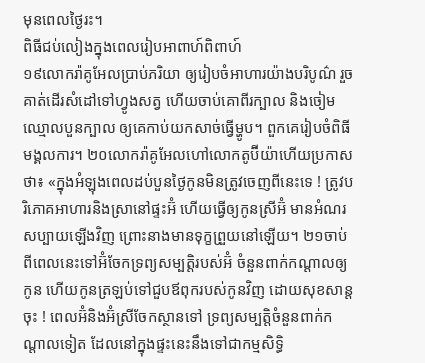មុនពេលថ្ងៃរះ។
ពិធីជប់លៀងក្នុងពេលរៀបអាពាហ៍ពិពាហ៍
១៩លោករ៉ាគូអែលប្រាប់ភរិយា ឲ្យរៀបចំអាហារយ៉ាងបរិបូណ៌ រួចគាត់ដើរសំដៅទៅហ្វូងសត្វ ហើយចាប់គោពីរក្បាល និងចៀមឈ្មោលបួនក្បាល ឲ្យគេកាប់យកសាច់ធ្វើម្ហូប។ ពួកគេរៀបចំពិធីមង្គលការ។ ២០លោករ៉ាគូអែលហៅលោកតូប៊ីយ៉ាហើយប្រកាសថា៖ «ក្នុងអំឡុងពេលដប់បួនថ្ងៃកូនមិនត្រូវចេញពីនេះទេ ! ត្រូវបរិភោគអាហារនិងស្រានៅផ្ទះអ៊ំ ហើយធ្វើឲ្យកូនស្រីអ៊ំ មានអំណរសប្បាយឡើងវិញ ព្រោះនាងមានទុក្ខព្រួយនៅឡើយ។ ២១ចាប់ពីពេលនេះទៅអ៊ំចែកទ្រព្យសម្បត្តិរបស់អ៊ំ ចំនួនពាក់កណ្ដាលឲ្យកូន ហើយកូនត្រឡប់ទៅជួបឪពុករបស់កូនវិញ ដោយសុខសាន្តចុះ ! ពេលអ៊ំនិងអ៊ំស្រីចែកស្ថានទៅ ទ្រព្យសម្បត្តិចំនួនពាក់កណ្ដាលទៀត ដែលនៅក្នុងផ្ទះនេះនឹងទៅជាកម្មសិទ្ធិ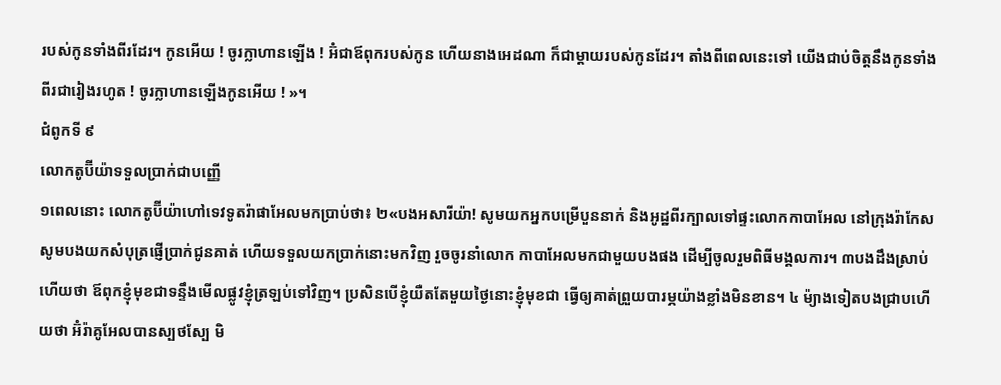របស់កូនទាំងពីរដែរ។ កូនអើយ ! ចូរក្លាហានឡើង ! អ៊ំជាឪពុករបស់កូន ហើយនាងអេដណា ក៏ជាម្ដាយរបស់កូនដែរ។ តាំងពីពេលនេះទៅ យើងជាប់ចិត្តនឹងកូនទាំងពីរជារៀងរហូត ! ចូរក្លាហានឡើងកូនអើយ ! »។
ជំពូកទី ៩
លោកតូប៊ីយ៉ាទទួលប្រាក់ជាបញ្ញើ
១ពេលនោះ លោកតូប៊ីយ៉ាហៅទេវទូតរ៉ាផាអែលមកប្រាប់ថា៖ ២«បងអសារីយ៉ា! សូមយកអ្នកបម្រើបួននាក់ និងអូដ្ឋពីរក្បាលទៅផ្ទះលោកកាបាអែល នៅក្រុងរ៉ាកែស សូមបងយកសំបុត្រផ្ញើប្រាក់ជូនគាត់ ហើយទទួលយកប្រាក់នោះមកវិញ រួចចូរនាំលោក កាបាអែលមកជាមួយបងផង ដើម្បីចូលរួមពិធីមង្គលការ។ ៣បងដឹងស្រាប់ហើយថា ឪពុកខ្ញុំមុខជាទន្ទឹងមើលផ្លូវខ្ញុំត្រឡប់ទៅវិញ។ ប្រសិនបើខ្ញុំយឺតតែមួយថ្ងៃនោះខ្ញុំមុខជា ធ្វើឲ្យគាត់ព្រួយបារម្ភយ៉ាងខ្លាំងមិនខាន។ ៤ ម៉្យាងទៀតបងជ្រាបហើយថា អ៊ំរ៉ាគូអែលបានស្បថស្បែ មិ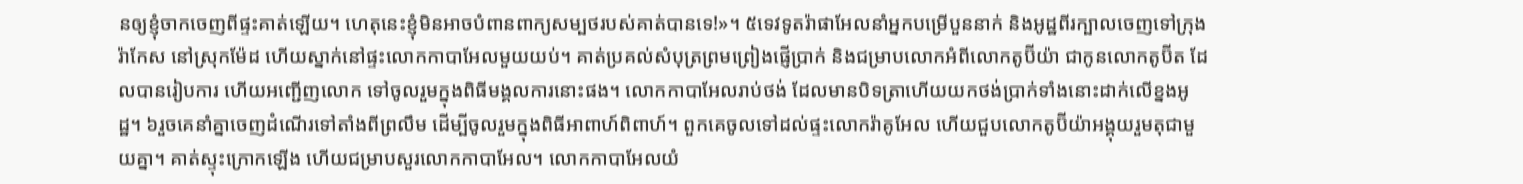នឲ្យខ្ញុំចាកចេញពីផ្ទះគាត់ឡើយ។ ហេតុនេះខ្ញុំមិនអាចបំពានពាក្យសម្បថរបស់គាត់បានទេ!»។ ៥ទេវទូតរ៉ាផាអែលនាំអ្នកបម្រើបួននាក់ និងអូដ្ឋពីរក្បាលចេញទៅក្រុងរ៉ាកែស នៅស្រុកម៉ែដ ហើយស្នាក់នៅផ្ទះលោកកាបាអែលមួយយប់។ គាត់ប្រគល់សំបុត្រព្រមព្រៀងផ្ញើប្រាក់ និងជម្រាបលោកអំពីលោកតូប៊ីយ៉ា ជាកូនលោកតូប៊ីត ដែលបានរៀបការ ហើយអញ្ជើញលោក ទៅចូលរួមក្នុងពិធីមង្គលការនោះផង។ លោកកាបាអែលរាប់ថង់ ដែលមានបិទត្រាហើយយកថង់ប្រាក់ទាំងនោះដាក់លើខ្នងអូដ្ឋ។ ៦រួចគេនាំគ្នាចេញដំណើរទៅតាំងពីព្រលឹម ដើម្បីចូលរួមក្នុងពិធីអាពាហ៍ពិពាហ៍។ ពួកគេចូលទៅដល់ផ្ទះលោករ៉ាគូអែល ហើយជួបលោកតូប៊ីយ៉ាអង្គុយរួមតុជាមួយគ្នា។ គាត់ស្ទុះក្រោកឡើង ហើយជម្រាបសួរលោកកាបាអែល។ លោកកាបាអែលយំ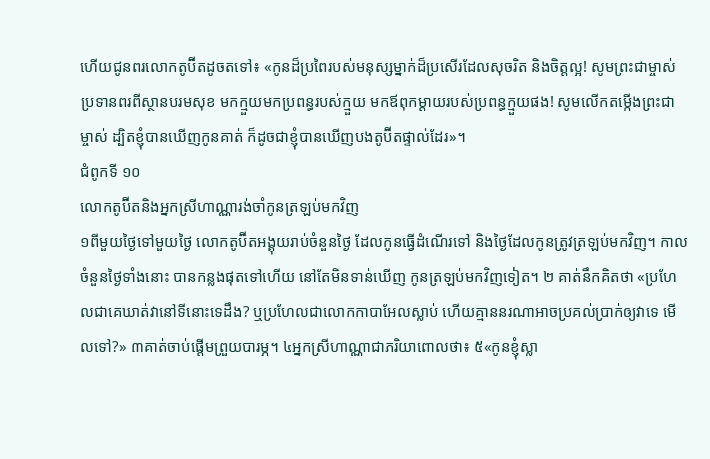ហើយជូនពរលោកតូប៊ីតដូចតទៅ៖ «កូនដ៏ប្រពៃរបស់មនុស្សម្នាក់ដ៏ប្រសើរដែលសុចរិត និងចិត្តល្អ! សូមព្រះជាម្ចាស់ប្រទានពរពីស្ថានបរមសុខ មកក្មួយមកប្រពន្ធរបស់ក្មួយ មកឪពុកម្ដាយរបស់ប្រពន្ធក្មួយផង! សូមលើកតម្កើងព្រះជាម្ចាស់ ដ្បិតខ្ញុំបានឃើញកូនគាត់ ក៏ដូចជាខ្ញុំបានឃើញបងតូប៊ីតផ្ទាល់ដែរ»។
ជំពូកទី ១០
លោកតូប៊ីតនិងអ្នកស្រីហាណ្ណារង់ចាំកូនត្រឡប់មកវិញ
១ពីមួយថ្ងៃទៅមួយថ្ងៃ លោកតូប៊ីតអង្គុយរាប់ចំនួនថ្ងៃ ដែលកូនធ្វើដំណើរទៅ និងថ្ងៃដែលកូនត្រូវត្រឡប់មកវិញ។ កាលចំនួនថ្ងៃទាំងនោះ បានកន្លងផុតទៅហើយ នៅតែមិនទាន់ឃើញ កូនត្រឡប់មកវិញទៀត។ ២ គាត់នឹកគិតថា «ប្រហែលជាគេឃាត់វានៅទីនោះទេដឹង? ឬប្រហែលជាលោកកាបាអែលស្លាប់ ហើយគ្មាននរណាអាចប្រគល់ប្រាក់ឲ្យវាទេ មើលទៅ?» ៣គាត់ចាប់ផ្ដើមព្រួយបារម្ភ។ ៤អ្នកស្រីហាណ្ណាជាភរិយាពោលថា៖ ៥«កូនខ្ញុំស្លា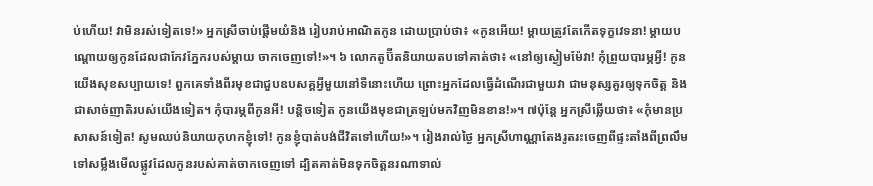ប់ហើយ! វាមិនរស់ទៀតទេ!» អ្នកស្រីចាប់ផ្ដើមយំនិង រៀបរាប់អាណិតកូន ដោយប្រាប់ថា៖ «កូនអើយ! ម្ដាយត្រូវតែកើតទុក្ខវេទនា! ម្ដាយបណ្ដោយឲ្យកូនដែលជាកែវភ្នែករបស់ម្ដាយ ចាកចេញទៅ!»។ ៦ លោកតូប៊ីតនិយាយតបទៅគាត់ថា៖ «នៅឲ្យស្ងៀមម៉ែវា! កុំព្រួយបារម្ភអ្វី! កូនយើងសុខសប្បាយទេ! ពួកគេទាំងពីរមុខជាជួបឧបសគ្គអ្វីមួយនៅទីនោះហើយ ព្រោះអ្នកដែលធ្វើដំណើរជាមួយវា ជាមនុស្សគួរឲ្យទុកចិត្ត និងជាសាច់ញាតិរបស់យើងទៀត។ កុំបារម្ភពីកូនអី! បន្តិចទៀត កូនយើងមុខជាត្រឡប់មកវិញមិនខាន!»។ ៧ប៉ុន្តែ អ្នកស្រីឆ្លើយថា៖ «កុំមានប្រសាសន៍ទៀត! សូមឈប់និយាយកុហកខ្ញុំទៅ! កូនខ្ញុំបាត់បង់ជីវិតទៅហើយ!»។ រៀងរាល់ថ្ងៃ អ្នកស្រីហាណ្ណាតែងរូតរះចេញពីផ្ទះតាំងពីព្រលឹម ទៅសម្លឹងមើលផ្លូវដែលកូនរបស់គាត់ចាកចេញទៅ ដ្បិតគាត់មិនទុកចិត្តនរណាទាល់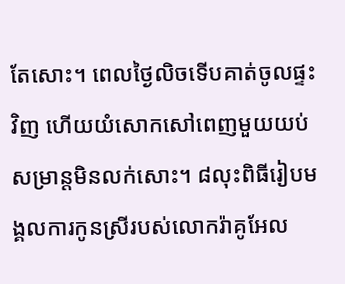តែសោះ។ ពេលថ្ងៃលិចទើបគាត់ចូលផ្ទះវិញ ហើយយំសោកសៅពេញមួយយប់សម្រាន្តមិនលក់សោះ។ ៨លុះពិធីរៀបមង្គលការកូនស្រីរបស់លោករ៉ាគូអែល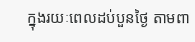ក្នុងរយៈពេលដប់បួនថ្ងៃ តាមពា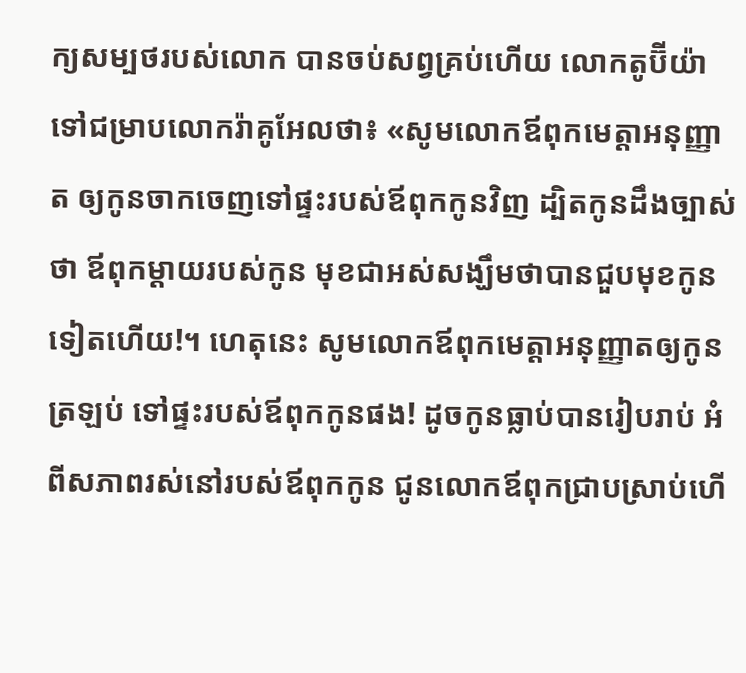ក្យសម្បថរបស់លោក បានចប់សព្វគ្រប់ហើយ លោកតូប៊ីយ៉ា ទៅជម្រាបលោករ៉ាគូអែលថា៖ «សូមលោកឪពុកមេត្តាអនុញ្ញាត ឲ្យកូនចាកចេញទៅផ្ទះរបស់ឪពុកកូនវិញ ដ្បិតកូនដឹងច្បាស់ថា ឪពុកម្ដាយរបស់កូន មុខជាអស់សង្ឃឹមថាបានជួបមុខកូនទៀតហើយ!។ ហេតុនេះ សូមលោកឪពុកមេត្តាអនុញ្ញាតឲ្យកូនត្រឡប់ ទៅផ្ទះរបស់ឪពុកកូនផង! ដូចកូនធ្លាប់បានរៀបរាប់ អំពីសភាពរស់នៅរបស់ឪពុកកូន ជូនលោកឪពុកជ្រាបស្រាប់ហើ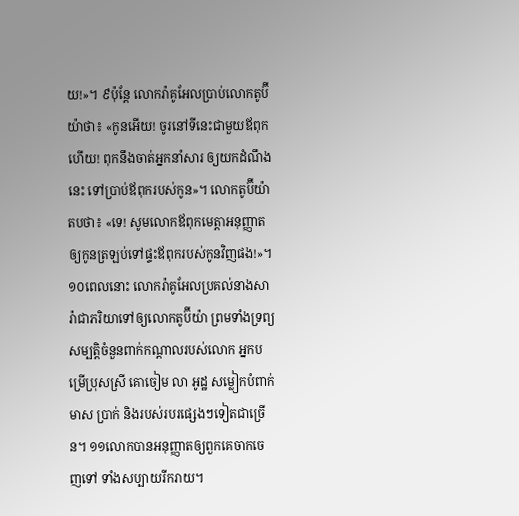យ!»។ ៩ប៉ុន្តែ លោករ៉ាគូអែលប្រាប់លោកតូប៊ីយ៉ាថា៖ «កូនអើយ! ចូរនៅទីនេះជាមួយឪពុកហើយ! ពុកនឹងចាត់អ្នកនាំសារ ឲ្យយកដំណឹងនេះ ទៅប្រាប់ឪពុករបស់កូន»។ លោកតូប៊ីយ៉ាតបថា៖ «ទេ! សូមលោកឪពុកមេត្តាអនុញ្ញាតឲ្យកូនត្រឡប់ទៅផ្ទះឪពុករបស់កូនវិញផង!»។ ១០ពេលនោះ លោករ៉ាគូអែលប្រគល់នាងសារ៉ាជាភរិយាទៅឲ្យលោកតូប៊ីយ៉ា ព្រមទាំងទ្រព្យសម្បត្តិចំនួនពាក់កណ្ដាលរបស់លោក អ្នកបម្រើប្រុសស្រី គោចៀម លា អូដ្ឋ សម្លៀកបំពាក់ មាស ប្រាក់ និងរបស់របរផ្សេងៗទៀតជាច្រើន។ ១១លោកបានអនុញ្ញាតឲ្យពួកគេចាកចេញទៅ ទាំងសប្បាយរីករាយ។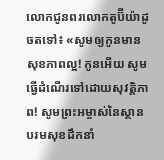លោកជូនពរលោកតូប៊ីយ៉ាដូចតទៅ៖ «សូមឲ្យកូនមានសុខភាពល្អ! កូនអើយ សូមធ្វើដំណើរទៅដោយសុវត្តិភាព! សូមព្រះអម្ចាស់នៃស្ថានបរមសុខដឹកនាំ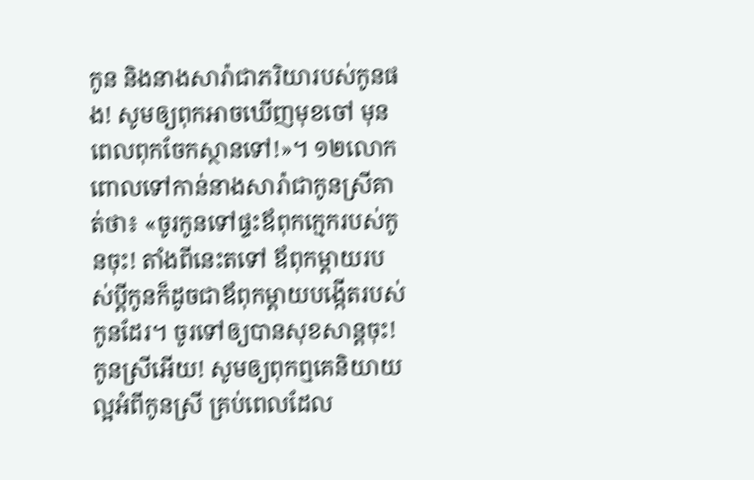កូន និងនាងសារ៉ាជាភរិយារបស់កូនផង! សូមឲ្យពុកអាចឃើញមុខចៅ មុនពេលពុកចែកស្ថានទៅ!»។ ១២លោកពោលទៅកាន់នាងសារ៉ាជាកូនស្រីគាត់ថា៖ «ចូរកូនទៅផ្ទះឪពុកក្មេករបស់កូនចុះ! តាំងពីនេះតទៅ ឪពុកម្ដាយរបស់ប្ដីកូនក៏ដូចជាឪពុកម្ដាយបង្កើតរបស់កូនដែរ។ ចូរទៅឲ្យបានសុខសាន្តចុះ! កូនស្រីអើយ! សូមឲ្យពុកឮគេនិយាយល្អអំពីកូនស្រី គ្រប់ពេលដែល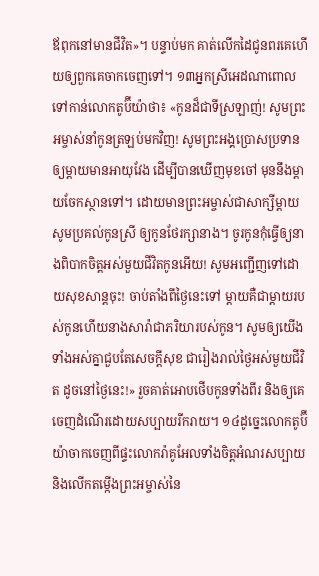ឪពុកនៅមានជីវិត»។ បន្ទាប់មក គាត់លើកដៃជូនពរគេហើយឲ្យពួកគេចាកចេញទៅ។ ១៣អ្នកស្រីអេដណាពោលទៅកាន់លោកតូប៊ីយ៉ាថា៖ «កូនដ៏ជាទីស្រឡាញ់! សូមព្រះអម្ចាស់នាំកូនត្រឡប់មកវិញ! សូមព្រះអង្គប្រោសប្រទានឲ្យម្ដាយមានអាយុវែង ដើម្បីបានឃើញមុខចៅ មុននឹងម្ដាយចែកស្ថានទៅ។ ដោយមានព្រះអម្ចាស់ជាសាក្សីម្ដាយសូមប្រគល់កូនស្រី ឲ្យកូនថែរក្សានាង។ ចូរកូនកុំធ្វើឲ្យនាងពិបាកចិត្តអស់មួយជីវិតកូនអើយ! សូមអញ្ជើញទៅដោយសុខសាន្តចុះ! ចាប់តាំងពីថ្ងៃនេះទៅ ម្ដាយគឺជាម្ដាយរបស់កូនហើយនាងសារ៉ាជាភរិយារបស់កូន។ សូមឲ្យយើងទាំងអស់គ្នាជួបតែសេចក្ដីសុខ ជារៀងរាល់ថ្ងៃអស់មួយជីវិត ដូចនៅថ្ងៃនេះ!» រួចគាត់អោបថើបកូនទាំងពីរ និងឲ្យគេចេញដំណើរដោយសប្បាយរីករាយ។ ១៤ដូច្នេះលោកតូប៊ីយ៉ាចាកចេញពីផ្ទះលោករ៉ាគូអែលទាំងចិត្តអំណរសប្បាយ និងលើកតម្កើងព្រះអម្ចាស់នៃ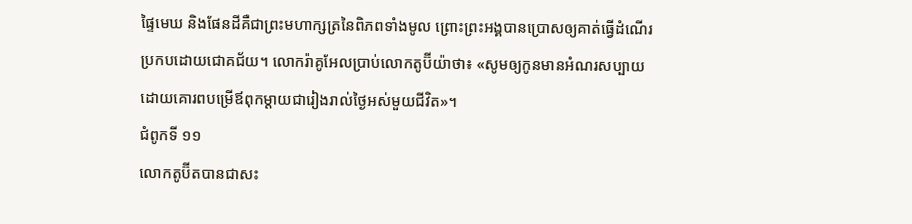ផ្ទៃមេឃ និងផែនដីគឺជាព្រះមហាក្សត្រនៃពិភពទាំងមូល ព្រោះព្រះអង្គបានប្រោសឲ្យគាត់ធ្វើដំណើរប្រកបដោយជោគជ័យ។ លោករ៉ាគូអែលប្រាប់លោកតូប៊ីយ៉ាថា៖ «សូមឲ្យកូនមានអំណរសប្បាយ ដោយគោរពបម្រើឪពុកម្ដាយជារៀងរាល់ថ្ងៃអស់មួយជីវិត»។
ជំពូកទី ១១
លោកតូប៊ីតបានជាសះ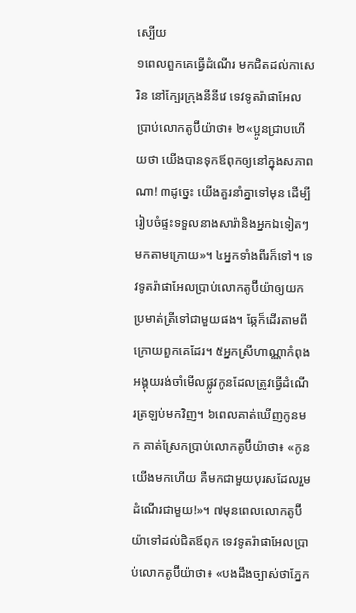ស្បើយ
១ពេលពួកគេធ្វើដំណើរ មកជិតដល់កាសេរិន នៅក្បែរក្រុងនីនីវេ ទេវទូតរ៉ាផាអែលប្រាប់លោកតូប៊ីយ៉ាថា៖ ២«ប្អូនជ្រាបហើយថា យើងបានទុកឪពុកឲ្យនៅក្នុងសភាពណា! ៣ដូច្នេះ យើងគួរនាំគ្នាទៅមុន ដើម្បីរៀបចំផ្ទះទទួលនាងសារ៉ានិងអ្នកឯទៀតៗមកតាមក្រោយ»។ ៤អ្នកទាំងពីរក៏ទៅ។ ទេវទូតរ៉ាផាអែលប្រាប់លោកតូប៊ីយ៉ាឲ្យយកប្រមាត់ត្រីទៅជាមួយផង។ ឆ្កែក៏ដើរតាមពីក្រោយពួកគេដែរ។ ៥អ្នកស្រីហាណ្ណាកំពុងអង្គុយរង់ចាំមើលផ្លូវកូនដែលត្រូវធ្វើដំណើរត្រឡប់មកវិញ។ ៦ពេលគាត់ឃើញកូនមក គាត់ស្រែកប្រាប់លោកតូប៊ីយ៉ាថា៖ «កូនយើងមកហើយ គឺមកជាមួយបុរសដែលរួមដំណើរជាមួយ!»។ ៧មុនពេលលោកតូប៊ីយ៉ាទៅដល់ជិតឪពុក ទេវទូតរ៉ាផាអែលប្រាប់លោកតូប៊ីយ៉ាថា៖ «បងដឹងច្បាស់ថាភ្នែក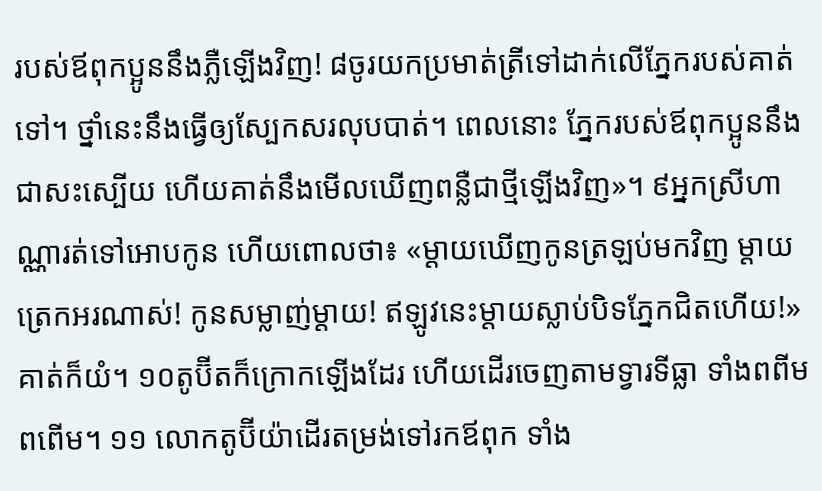របស់ឪពុកប្អូននឹងភ្លឺឡើងវិញ! ៨ចូរយកប្រមាត់ត្រីទៅដាក់លើភ្នែករបស់គាត់ទៅ។ ថ្នាំនេះនឹងធ្វើឲ្យស្បែកសរលុបបាត់។ ពេលនោះ ភ្នែករបស់ឪពុកប្អូននឹងជាសះស្បើយ ហើយគាត់នឹងមើលឃើញពន្លឺជាថ្មីឡើងវិញ»។ ៩អ្នកស្រីហាណ្ណារត់ទៅអោបកូន ហើយពោលថា៖ «ម្ដាយឃើញកូនត្រឡប់មកវិញ ម្ដាយត្រេកអរណាស់! កូនសម្លាញ់ម្ដាយ! ឥឡូវនេះម្ដាយស្លាប់បិទភ្នែកជិតហើយ!» គាត់ក៏យំ។ ១០តូប៊ីតក៏ក្រោកឡើងដែរ ហើយដើរចេញតាមទ្វារទីធ្លា ទាំងពពីមពពើម។ ១១ លោកតូប៊ីយ៉ាដើរតម្រង់ទៅរកឪពុក ទាំង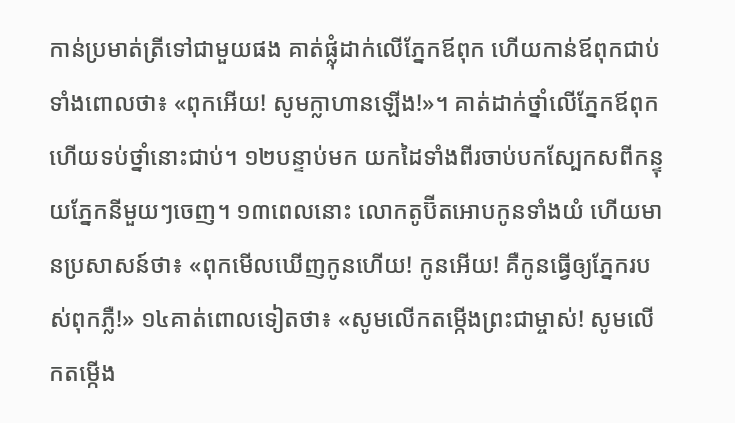កាន់ប្រមាត់ត្រីទៅជាមួយផង គាត់ផ្លុំដាក់លើភ្នែកឪពុក ហើយកាន់ឪពុកជាប់ទាំងពោលថា៖ «ពុកអើយ! សូមក្លាហានឡើង!»។ គាត់ដាក់ថ្នាំលើភ្នែកឪពុក ហើយទប់ថ្នាំនោះជាប់។ ១២បន្ទាប់មក យកដៃទាំងពីរចាប់បកស្បែកសពីកន្ទុយភ្នែកនីមួយៗចេញ។ ១៣ពេលនោះ លោកតូប៊ីតអោបកូនទាំងយំ ហើយមានប្រសាសន៍ថា៖ «ពុកមើលឃើញកូនហើយ! កូនអើយ! គឺកូនធ្វើឲ្យភ្នែករបស់ពុកភ្លឺ!» ១៤គាត់ពោលទៀតថា៖ «សូមលើកតម្កើងព្រះជាម្ចាស់! សូមលើកតម្កើង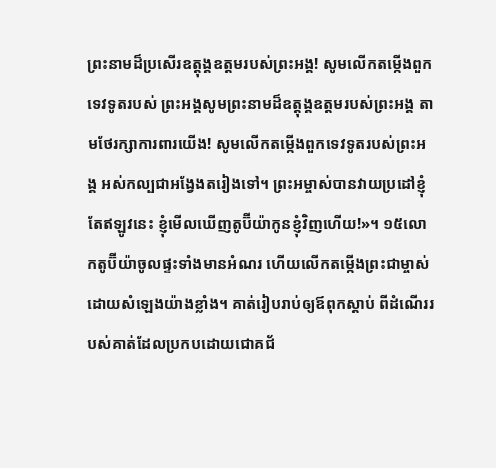ព្រះនាមដ៏ប្រសើរឧត្តុង្គឧត្ដមរបស់ព្រះអង្គ! សូមលើកតម្កើងពួកទេវទូតរបស់ ព្រះអង្គសូមព្រះនាមដ៏ឧត្តុង្គឧត្ដមរបស់ព្រះអង្គ តាមថែរក្សាការពារយើង! សូមលើកតម្កើងពួកទេវទូតរបស់ព្រះអង្គ អស់កល្បជាអង្វែងតរៀងទៅ។ ព្រះអម្ចាស់បានវាយប្រដៅខ្ញុំ តែឥឡូវនេះ ខ្ញុំមើលឃើញតូប៊ីយ៉ាកូនខ្ញុំវិញហើយ!»។ ១៥លោកតូប៊ីយ៉ាចូលផ្ទះទាំងមានអំណរ ហើយលើកតម្កើងព្រះជាម្ចាស់ដោយសំឡេងយ៉ាងខ្លាំង។ គាត់រៀបរាប់ឲ្យឪពុកស្ដាប់ ពីដំណើររបស់គាត់ដែលប្រកបដោយជោគជ័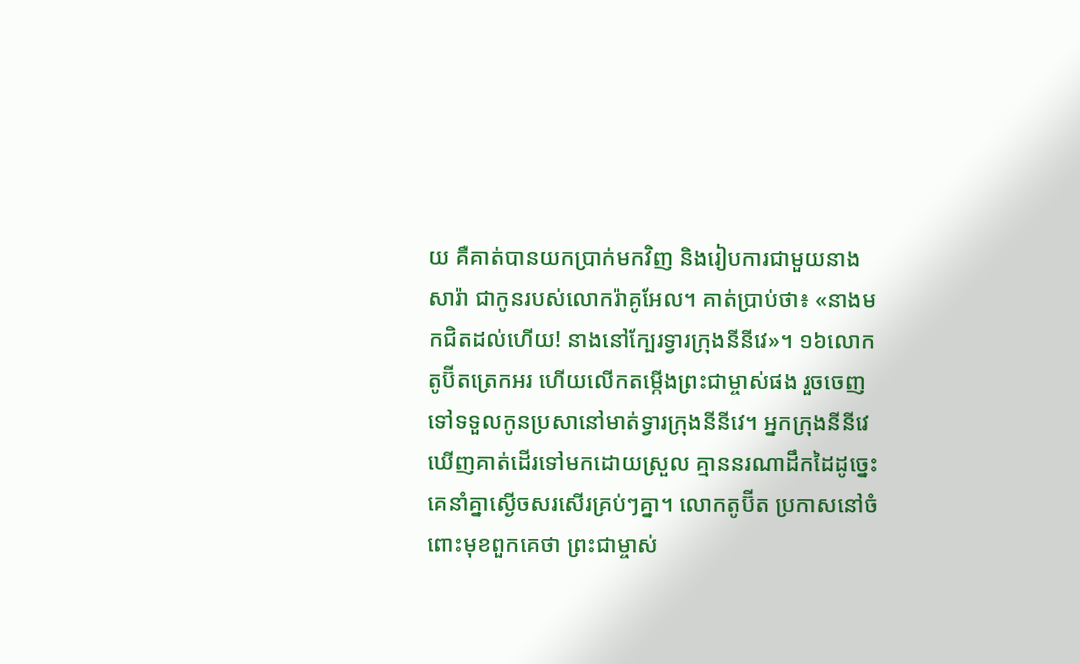យ គឺគាត់បានយកប្រាក់មកវិញ និងរៀបការជាមួយនាងសារ៉ា ជាកូនរបស់លោករ៉ាគូអែល។ គាត់ប្រាប់ថា៖ «នាងមកជិតដល់ហើយ! នាងនៅក្បែរទ្វារក្រុងនីនីវេ»។ ១៦លោកតូប៊ីតត្រេកអរ ហើយលើកតម្កើងព្រះជាម្ចាស់ផង រួចចេញទៅទទួលកូនប្រសានៅមាត់ទ្វារក្រុងនីនីវេ។ អ្នកក្រុងនីនីវេឃើញគាត់ដើរទៅមកដោយស្រួល គ្មាននរណាដឹកដៃដូច្នេះ គេនាំគ្នាស្ងើចសរសើរគ្រប់ៗគ្នា។ លោកតូប៊ីត ប្រកាសនៅចំពោះមុខពួកគេថា ព្រះជាម្ចាស់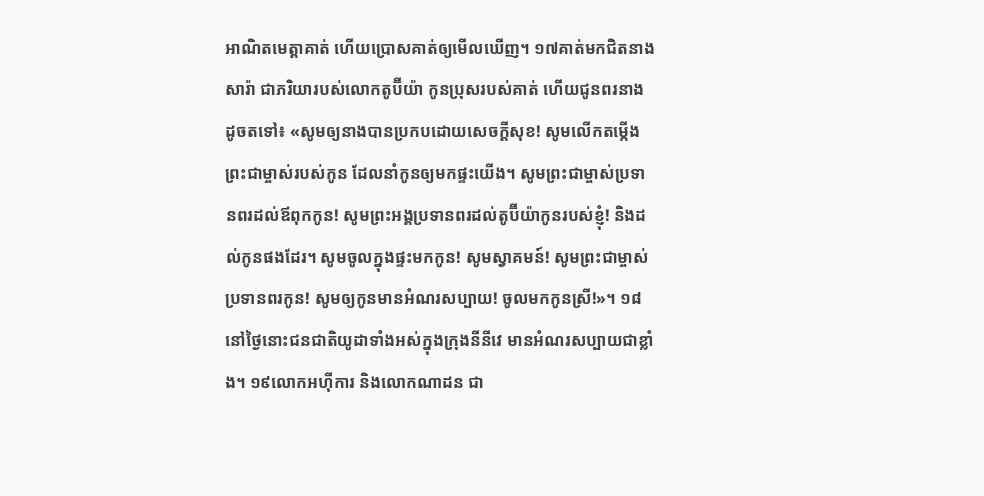អាណិតមេត្តាគាត់ ហើយប្រោសគាត់ឲ្យមើលឃើញ។ ១៧គាត់មកជិតនាងសារ៉ា ជាភរិយារបស់លោកតូប៊ីយ៉ា កូនប្រុសរបស់គាត់ ហើយជូនពរនាងដូចតទៅ៖ «សូមឲ្យនាងបានប្រកបដោយសេចក្ដីសុខ! សូមលើកតម្កើងព្រះជាម្ចាស់របស់កូន ដែលនាំកូនឲ្យមកផ្ទះយើង។ សូមព្រះជាម្ចាស់ប្រទានពរដល់ឪពុកកូន! សូមព្រះអង្គប្រទានពរដល់តូប៊ីយ៉ាកូនរបស់ខ្ញុំ! និងដល់កូនផងដែរ។ សូមចូលក្នុងផ្ទះមកកូន! សូមស្វាគមន៍! សូមព្រះជាម្ចាស់ប្រទានពរកូន! សូមឲ្យកូនមានអំណរសប្បាយ! ចូលមកកូនស្រី!»។ ១៨នៅថ្ងៃនោះជនជាតិយូដាទាំងអស់ក្នុងក្រុងនីនីវេ មានអំណរសប្បាយជាខ្លាំង។ ១៩លោកអហ៊ីការ និងលោកណាដន ជា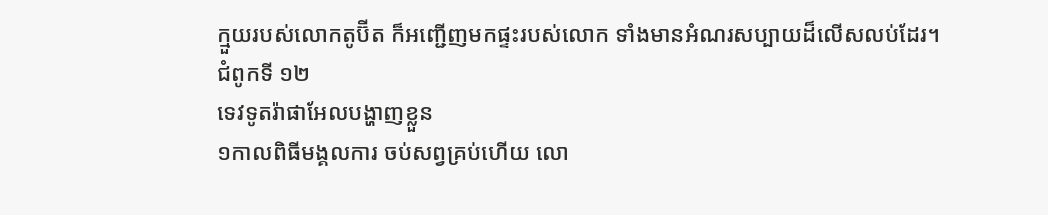ក្មួយរបស់លោកតូប៊ីត ក៏អញ្ជើញមកផ្ទះរបស់លោក ទាំងមានអំណរសប្បាយដ៏លើសលប់ដែរ។
ជំពូកទី ១២
ទេវទូតរ៉ាផាអែលបង្ហាញខ្លួន
១កាលពិធីមង្គលការ ចប់សព្វគ្រប់ហើយ លោ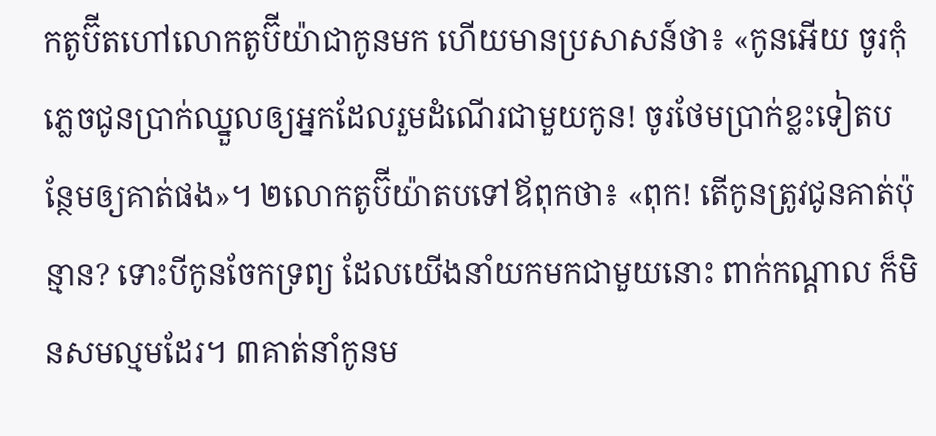កតូប៊ីតហៅលោកតូប៊ីយ៉ាជាកូនមក ហើយមានប្រសាសន៍ថា៖ «កូនអើយ ចូរកុំភ្លេចជូនប្រាក់ឈ្នួលឲ្យអ្នកដែលរួមដំណើរជាមួយកូន! ចូរថែមប្រាក់ខ្លះទៀតបន្ថែមឲ្យគាត់ផង»។ ២លោកតូប៊ីយ៉ាតបទៅឪពុកថា៖ «ពុក! តើកូនត្រូវជូនគាត់ប៉ុន្មាន? ទោះបីកូនចែកទ្រព្យ ដែលយើងនាំយកមកជាមួយនោះ ពាក់កណ្ដាល ក៏មិនសមល្មមដែរ។ ៣គាត់នាំកូនម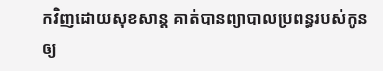កវិញដោយសុខសាន្ត គាត់បានព្យាបាលប្រពន្ធរបស់កូនឲ្យ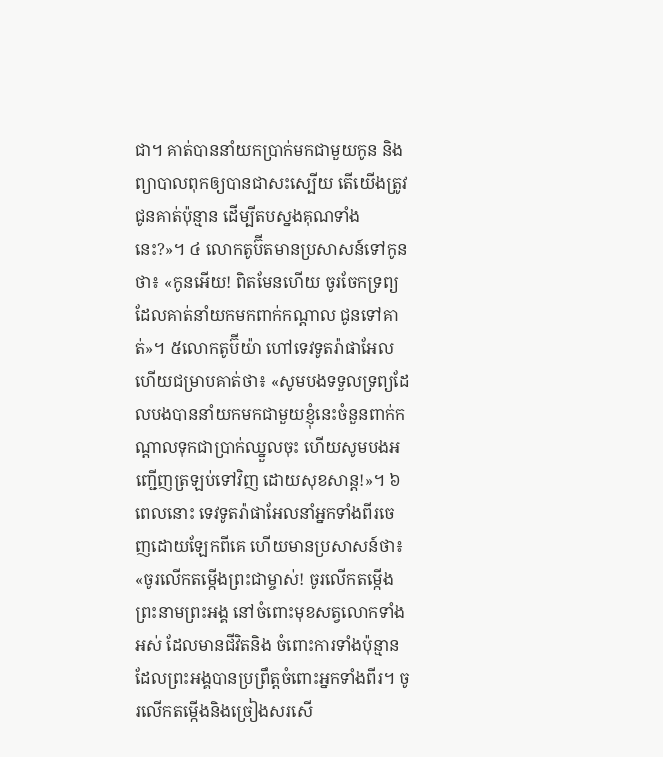ជា។ គាត់បាននាំយកប្រាក់មកជាមួយកូន និងព្យាបាលពុកឲ្យបានជាសះស្បើយ តើយើងត្រូវជូនគាត់ប៉ុន្មាន ដើម្បីតបស្នងគុណទាំងនេះ?»។ ៤ លោកតូប៊ីតមានប្រសាសន៍ទៅកូនថា៖ «កូនអើយ! ពិតមែនហើយ ចូរចែកទ្រព្យដែលគាត់នាំយកមកពាក់កណ្ដាល ជូនទៅគាត់»។ ៥លោកតូប៊ីយ៉ា ហៅទេវទូតរ៉ាផាអែលហើយជម្រាបគាត់ថា៖ «សូមបងទទួលទ្រព្យដែលបងបាននាំយកមកជាមួយខ្ញុំនេះចំនួនពាក់កណ្ដាលទុកជាប្រាក់ឈ្នួលចុះ ហើយសូមបងអញ្ជើញត្រឡប់ទៅវិញ ដោយសុខសាន្ត!»។ ៦ពេលនោះ ទេវទូតរ៉ាផាអែលនាំអ្នកទាំងពីរចេញដោយឡែកពីគេ ហើយមានប្រសាសន៍ថា៖ «ចូរលើកតម្កើងព្រះជាម្ចាស់! ចូរលើកតម្កើងព្រះនាមព្រះអង្គ នៅចំពោះមុខសត្វលោកទាំងអស់ ដែលមានជីវិតនិង ចំពោះការទាំងប៉ុន្មានដែលព្រះអង្គបានប្រព្រឹត្តចំពោះអ្នកទាំងពីរ។ ចូរលើកតម្កើងនិងច្រៀងសរសើ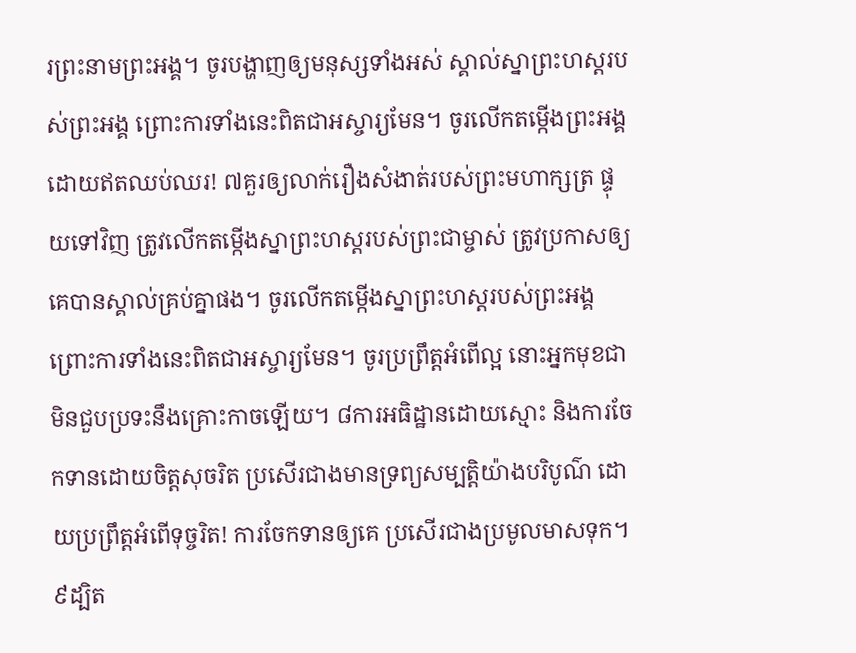រព្រះនាមព្រះអង្គ។ ចូរបង្ហាញឲ្យមនុស្សទាំងអស់ ស្គាល់ស្នាព្រះហស្តរបស់ព្រះអង្គ ព្រោះការទាំងនេះពិតជាអស្ចារ្យមែន។ ចូរលើកតម្កើងព្រះអង្គដោយឥតឈប់ឈរ! ៧គួរឲ្យលាក់រឿងសំងាត់របស់ព្រះមហាក្សត្រ ផ្ទុយទៅវិញ ត្រូវលើកតម្កើងស្នាព្រះហស្តរបស់ព្រះជាម្ចាស់ ត្រូវប្រកាសឲ្យគេបានស្គាល់គ្រប់គ្នាផង។ ចូរលើកតម្កើងស្នាព្រះហស្តរបស់ព្រះអង្គ ព្រោះការទាំងនេះពិតជាអស្ចារ្យមែន។ ចូរប្រព្រឹត្តអំពើល្អ នោះអ្នកមុខជាមិនជួបប្រទះនឹងគ្រោះកាចឡើយ។ ៨ការអធិដ្ឋានដោយស្មោះ និងការចែកទានដោយចិត្តសុចរិត ប្រសើរជាងមានទ្រព្យសម្បត្តិយ៉ាងបរិបូណ៌ ដោយប្រព្រឹត្តអំពើទុច្ចរិត! ការចែកទានឲ្យគេ ប្រសើរជាងប្រមូលមាសទុក។ ៩ដ្បិត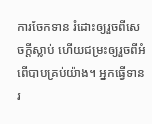ការចែកទាន រំដោះឲ្យរួចពីសេចក្ដីស្លាប់ ហើយជម្រះឲ្យរួចពីអំពើបាបគ្រប់យ៉ាង។ អ្នកធ្វើទានរ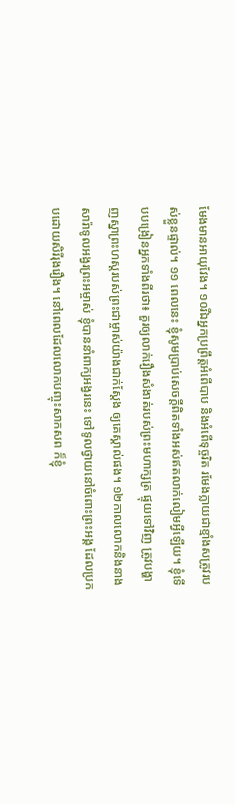មែងមានអាយុវែង។ ១០រីឯអ្នកប្រព្រឹត្តអំពើបាប និងអំពើទុច្ចរិត រមែងក្លាយជាខ្មាំងសត្រូវរបស់ខ្លួនផ្ទាល់។ ១១ ពេលនេះ ខ្ញុំសូមប្រាប់សេចក្ដីពិតទាំងអស់ឥតលាក់លៀមអ្វីឡើយ។ ខ្ញុំទើបបង្រៀនអ្នកទាំងពីរថា៖ គួរឲ្យលាក់រឿងសំងាត់របស់ព្រះមហាក្សត្រ ផ្ទុយទៅវិញ ត្រូវបង្ហាញស្នាព្រះហស្តរបស់ព្រះជាម្ចាស់យ៉ាងជាក់ស្តែង ឲ្យគេស្គាល់ផង។ ១២កាលលោកនិងនាងសារ៉ាទូលអង្វរព្រះអម្ចាស់ ខ្ញុំបាននាំពាក្យអង្វរនេះ ទៅទូលថ្វាយនៅចំពោះព្រះអង្គ ដែលប្រកបដោយសិរីរុងរឿង។ នៅពេលដែលលោកបញ្ចុះសាកសព ក៏ខ្ញុំ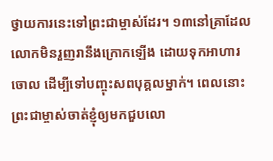ថ្វាយការនេះទៅព្រះជាម្ចាស់ដែរ។ ១៣នៅគ្រាដែលលោកមិនរួញរានឹងក្រោកឡើង ដោយទុកអាហារចោល ដើម្បីទៅបញ្ចុះសពបុគ្គលម្នាក់។ ពេលនោះព្រះជាម្ចាស់ចាត់ខ្ញុំឲ្យមកជួបលោ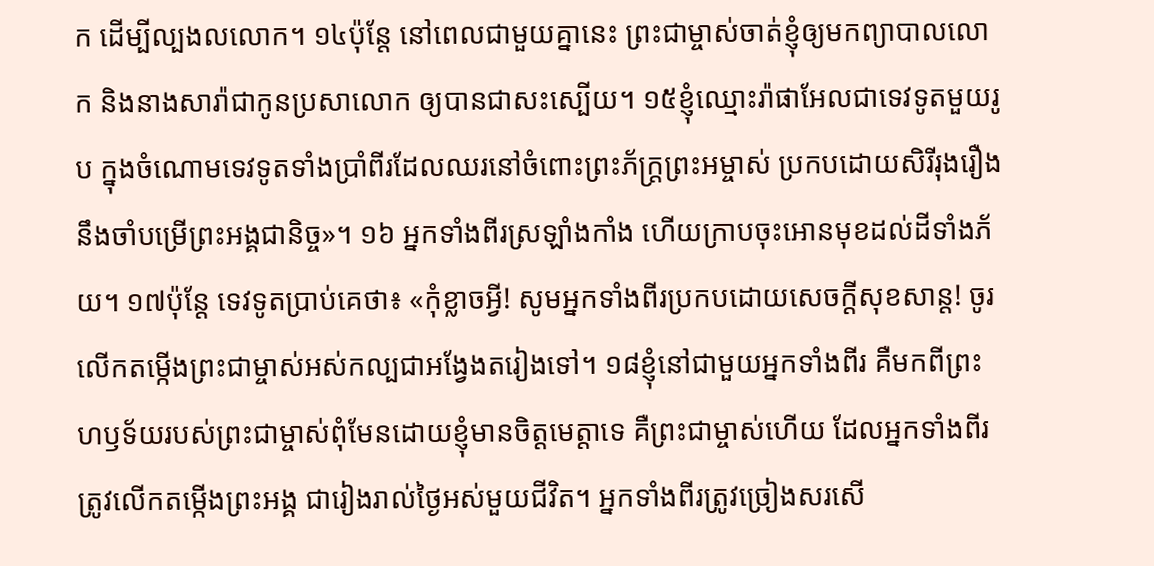ក ដើម្បីល្បងលលោក។ ១៤ប៉ុន្តែ នៅពេលជាមួយគ្នានេះ ព្រះជាម្ចាស់ចាត់ខ្ញុំឲ្យមកព្យាបាលលោក និងនាងសារ៉ាជាកូនប្រសាលោក ឲ្យបានជាសះស្បើយ។ ១៥ខ្ញុំឈ្មោះរ៉ាផាអែលជាទេវទូតមួយរូប ក្នុងចំណោមទេវទូតទាំងប្រាំពីរដែលឈរនៅចំពោះព្រះភ័ក្រ្តព្រះអម្ចាស់ ប្រកបដោយសិរីរុងរឿង នឹងចាំបម្រើព្រះអង្គជានិច្ច»។ ១៦ អ្នកទាំងពីរស្រឡាំងកាំង ហើយក្រាបចុះអោនមុខដល់ដីទាំងភ័យ។ ១៧ប៉ុន្តែ ទេវទូតប្រាប់គេថា៖ «កុំខ្លាចអី្វ! សូមអ្នកទាំងពីរប្រកបដោយសេចក្ដីសុខសាន្ត! ចូរលើកតម្កើងព្រះជាម្ចាស់អស់កល្បជាអង្វែងតរៀងទៅ។ ១៨ខ្ញុំនៅជាមួយអ្នកទាំងពីរ គឺមកពីព្រះហឫទ័យរបស់ព្រះជាម្ចាស់ពុំមែនដោយខ្ញុំមានចិត្តមេត្តាទេ គឺព្រះជាម្ចាស់ហើយ ដែលអ្នកទាំងពីរត្រូវលើកតម្កើងព្រះអង្គ ជារៀងរាល់ថ្ងៃអស់មួយជីវិត។ អ្នកទាំងពីរត្រូវច្រៀងសរសើ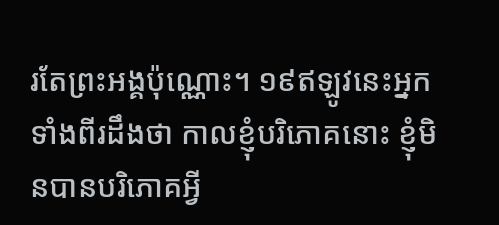រតែព្រះអង្គប៉ុណ្ណោះ។ ១៩ឥឡូវនេះអ្នកទាំងពីរដឹងថា កាលខ្ញុំបរិភោគនោះ ខ្ញុំមិនបានបរិភោគអ្វី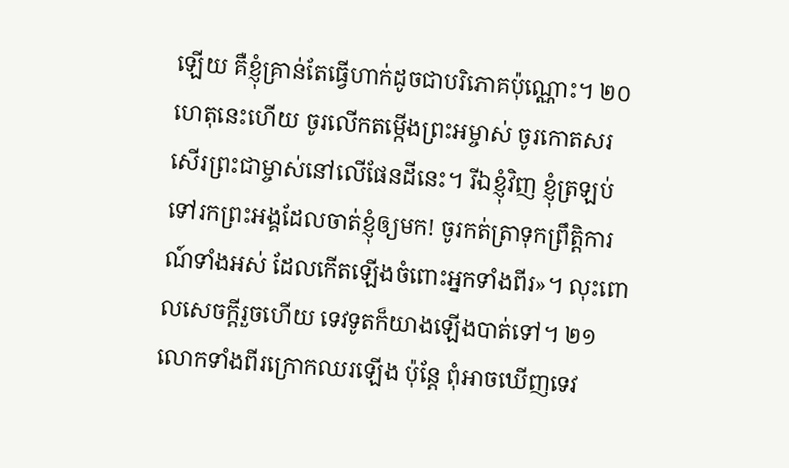ឡើយ គឺខ្ញុំគ្រាន់តែធ្វើហាក់ដូចជាបរិភោគប៉ុណ្ណោះ។ ២០ហេតុនេះហើយ ចូរលើកតម្កើងព្រះអម្ចាស់ ចូរកោតសរសើរព្រះជាម្ចាស់នៅលើផែនដីនេះ។ រីឯខ្ញុំវិញ ខ្ញុំត្រឡប់ទៅរកព្រះអង្គដែលចាត់ខ្ញុំឲ្យមក! ចូរកត់ត្រាទុកព្រឹត្តិការណ៍ទាំងអស់ ដែលកើតឡើងចំពោះអ្នកទាំងពីរ»។ លុះពោលសេចក្ដីរួចហើយ ទេវទូតក៏យាងឡើងបាត់ទៅ។ ២១លោកទាំងពីរក្រោកឈរឡើង ប៉ុន្តែ ពុំអាចឃើញទេវ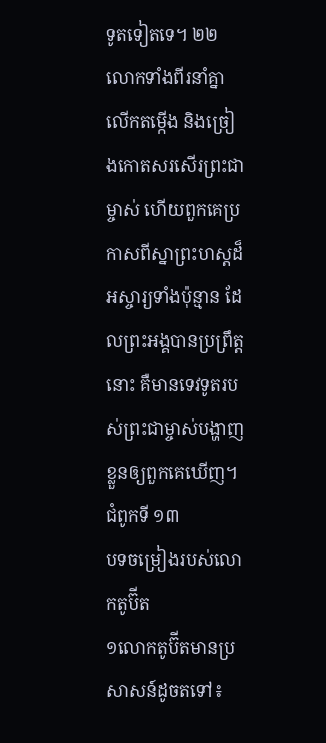ទូតទៀតទេ។ ២២ លោកទាំងពីរនាំគ្នាលើកតម្កើង និងច្រៀងកោតសរសើរព្រះជាម្ចាស់ ហើយពួកគេប្រកាសពីស្នាព្រះហស្តដ៏អស្ចារ្យទាំងប៉ុន្មាន ដែលព្រះអង្គបានប្រព្រឹត្តនោះ គឺមានទេវទូតរបស់ព្រះជាម្ចាស់បង្ហាញខ្លួនឲ្យពួកគេឃើញ។
ជំពូកទី ១៣
បទចម្រៀងរបស់លោកតូប៊ីត
១លោកតូប៊ីតមានប្រសាសន៍ដូចតទៅ៖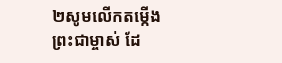២សូមលើកតម្កើងព្រះជាម្ចាស់ ដែ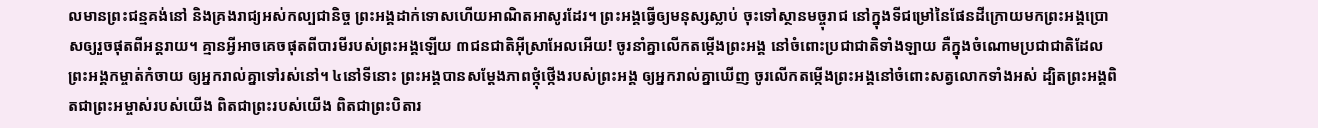លមានព្រះជន្មគង់នៅ និងគ្រងរាជ្យអស់កល្បជានិច្ច ព្រះអង្គដាក់ទោសហើយអាណិតអាសូរដែរ។ ព្រះអង្គធ្វើឲ្យមនុស្សស្លាប់ ចុះទៅស្ថានមច្ចុរាជ នៅក្នុងទីជម្រៅនៃផែនដីក្រោយមកព្រះអង្គប្រោសឲ្យរួចផុតពីអន្តរាយ។ គ្មានអ្វីអាចគេចផុតពីបារមីរបស់ព្រះអង្គឡើយ ៣ជនជាតិអ៊ីស្រាអែលអើយ! ចូរនាំគ្នាលើកតម្កើងព្រះអង្គ នៅចំពោះប្រជាជាតិទាំងឡាយ គឺក្នុងចំណោមប្រជាជាតិដែលព្រះអង្គកម្ចាត់កំចាយ ឲ្យអ្នករាល់គ្នាទៅរស់នៅ។ ៤នៅទីនោះ ព្រះអង្គបានសម្ដែងភាពថ្កុំថ្កើងរបស់ព្រះអង្គ ឲ្យអ្នករាល់គ្នាឃើញ ចូរលើកតម្កើងព្រះអង្គនៅចំពោះសត្វលោកទាំងអស់ ដ្បិតព្រះអង្គពិតជាព្រះអម្ចាស់របស់យើង ពិតជាព្រះរបស់យើង ពិតជាព្រះបិតារ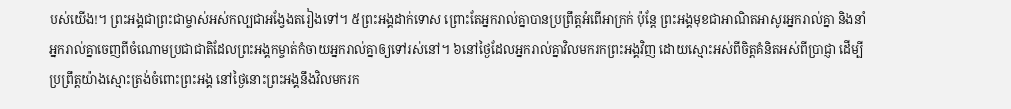បស់យើង!។ ព្រះអង្គជាព្រះជាម្ចាស់អស់កល្បជាអង្វែងតរៀងទៅ។ ៥ព្រះអង្គដាក់ទោស ព្រោះតែអ្នករាល់គ្នាបានប្រព្រឹត្តអំពើអាក្រក់ ប៉ុន្តែ ព្រះអង្គមុខជាអាណិតអាសូរអ្នករាល់គ្នា និងនាំអ្នករាល់គ្នាចេញពីចំណោមប្រជាជាតិដែលព្រះអង្គកម្ចាត់កំចាយអ្នករាល់គ្នាឲ្យទៅរស់នៅ។ ៦នៅថ្ងៃដែលអ្នករាល់គ្នាវិលមករកព្រះអង្គវិញ ដោយស្មោះអស់ពីចិត្តគំនិតអស់ពីប្រាជ្ញា ដើម្បីប្រព្រឹត្តយ៉ាងស្មោះត្រង់ចំពោះព្រះអង្គ នៅថ្ងៃនោះព្រះអង្គនឹងវិលមករក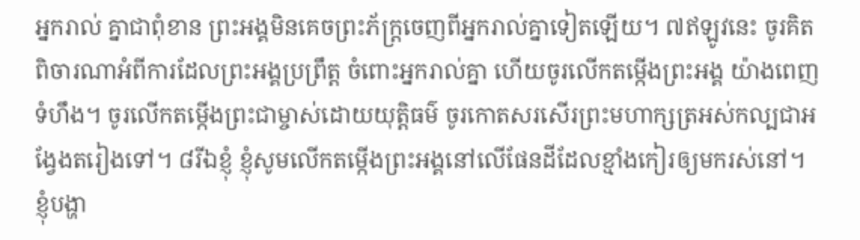អ្នករាល់ គ្នាជាពុំខាន ព្រះអង្គមិនគេចព្រះភ័ក្រ្តចេញពីអ្នករាល់គ្នាទៀតឡើយ។ ៧ឥឡូវនេះ ចូរគិតពិចារណាអំពីការដែលព្រះអង្គប្រព្រឹត្ត ចំពោះអ្នករាល់គ្នា ហើយចូរលើកតម្កើងព្រះអង្គ យ៉ាងពេញទំហឹង។ ចូរលើកតម្កើងព្រះជាម្ចាស់ដោយយុត្តិធម៌ ចូរកោតសរសើរព្រះមហាក្សត្រអស់កល្បជាអង្វែងតរៀងទៅ។ ៨រីឯខ្ញុំ ខ្ញុំសូមលើកតម្កើងព្រះអង្គនៅលើផែនដីដែលខ្មាំងកៀរឲ្យមករស់នៅ។ ខ្ញុំបង្ហា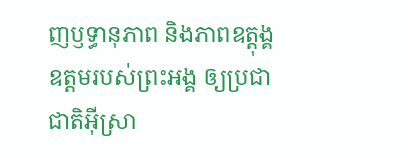ញឫទ្ធានុភាព និងភាពឧត្ដុង្គឧត្ដមរបស់ព្រះអង្គ ឲ្យប្រជាជាតិអ៊ីស្រា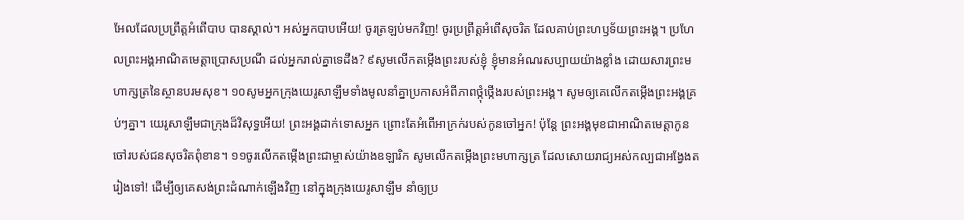អែលដែលប្រព្រឹត្តអំពើបាប បានស្គាល់។ អស់អ្នកបាបអើយ! ចូរត្រឡប់មកវិញ! ចូរប្រព្រឹត្តអំពើសុចរិត ដែលគាប់ព្រះហឫទ័យព្រះអង្គ។ ប្រហែលព្រះអង្គអាណិតមេត្តាប្រោសប្រណី ដល់អ្នករាល់គ្នាទេដឹង? ៩សូមលើកតម្កើងព្រះរបស់ខ្ញុំ ខ្ញុំមានអំណរសប្បាយយ៉ាងខ្លាំង ដោយសារព្រះមហាក្សត្រនៃស្ថានបរមសុខ។ ១០សូមអ្នកក្រុងយេរូសាឡឹមទាំងមូលនាំគ្នាប្រកាសអំពីភាពថ្កុំថ្កើងរបស់ព្រះអង្គ។ សូមឲ្យគេលើកតម្កើងព្រះអង្គគ្រប់ៗគ្នា។ យេរូសាឡឹមជាក្រុងដ៏វិសុទ្ធអើយ! ព្រះអង្គដាក់ទោសអ្នក ព្រោះតែអំពើអាក្រក់របស់កូនចៅអ្នក! ប៉ុន្តែ ព្រះអង្គមុខជាអាណិតមេត្តាកូនចៅរបស់ជនសុចរិតពុំខាន។ ១១ចូរលើកតម្កើងព្រះជាម្ចាស់យ៉ាងឧឡារិក សូមលើកតម្កើងព្រះមហាក្សត្រ ដែលសោយរាជ្យអស់កល្បជាអង្វែងតរៀងទៅ! ដើម្បីឲ្យគេសង់ព្រះដំណាក់ឡើងវិញ នៅក្នុងក្រុងយេរូសាឡឹម នាំឲ្យប្រ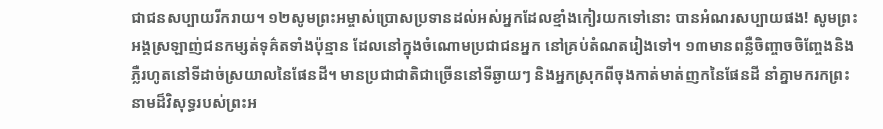ជាជនសប្បាយរីករាយ។ ១២សូមព្រះអម្ចាស់ប្រោសប្រទានដល់អស់អ្នកដែលខ្មាំងកៀរយកទៅនោះ បានអំណរសប្បាយផង! សូមព្រះអង្គស្រឡាញ់ជនកម្សត់ទុគ៌តទាំងប៉ុន្មាន ដែលនៅក្នុងចំណោមប្រជាជនអ្នក នៅគ្រប់តំណតរៀងទៅ។ ១៣មានពន្លឺចិញ្ចាចចិញ្ចែងនិងភ្លឺរហូតនៅទីដាច់ស្រយាលនៃផែនដី។ មានប្រជាជាតិជាច្រើននៅទីឆ្ងាយៗ និងអ្នកស្រុកពីចុងកាត់មាត់ញកនៃផែនដី នាំគ្នាមករកព្រះនាមដ៏វិសុទ្ធរបស់ព្រះអ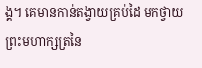ង្គ។ គេមានកាន់តង្វាយគ្រប់ដៃ មកថ្វាយព្រះមហាក្សត្រនៃ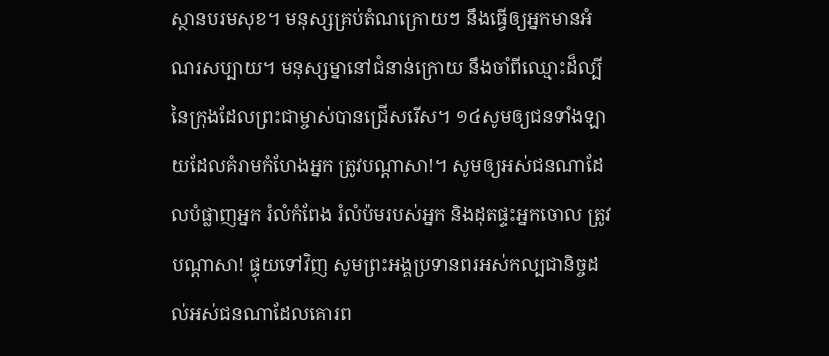ស្ថានបរមសុខ។ មនុស្សគ្រប់តំណក្រោយៗ នឹងធ្វើឲ្យអ្នកមានអំណរសប្បាយ។ មនុស្សម្នានៅជំនាន់ក្រោយ នឹងចាំពីឈ្មោះដ៏ល្បីនៃក្រុងដែលព្រះជាម្ចាស់បានជ្រើសរើស។ ១៤សូមឲ្យជនទាំងឡាយដែលគំរាមកំហែងអ្នក ត្រូវបណ្ដាសា!។ សូមឲ្យអស់ជនណាដែលបំផ្លាញអ្នក រំលំកំពែង រំលំប៉មរបស់អ្នក និងដុតផ្ទះអ្នកចោល ត្រូវបណ្ដាសា! ផ្ទុយទៅវិញ សូមព្រះអង្គប្រទានពរអស់កល្បជានិច្ចដល់អស់ជនណាដែលគោរព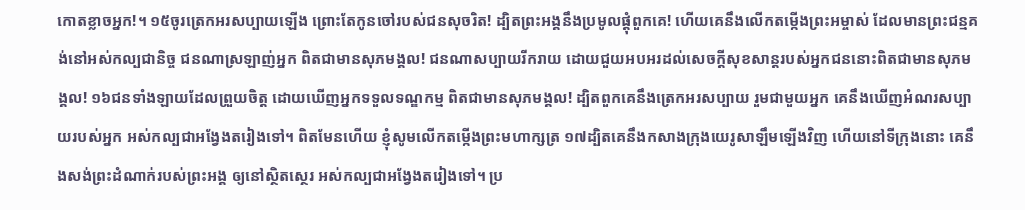កោតខ្លាចអ្នក!។ ១៥ចូរត្រេកអរសប្បាយឡើង ព្រោះតែកូនចៅរបស់ជនសុចរិត! ដ្បិតព្រះអង្គនឹងប្រមូលផ្ដុំពួកគេ! ហើយគេនឹងលើកតម្កើងព្រះអម្ចាស់ ដែលមានព្រះជន្មគង់នៅអស់កល្បជានិច្ច ជនណាស្រឡាញ់អ្នក ពិតជាមានសុភមង្គល! ជនណាសប្បាយរីករាយ ដោយជួយអបអរដល់សេចក្ដីសុខសាន្តរបស់អ្នកជននោះពិតជាមានសុភមង្គល! ១៦ជនទាំងឡាយដែលព្រួយចិត្ត ដោយឃើញអ្នកទទួលទណ្ឌកម្ម ពិតជាមានសុភមង្គល! ដ្បិតពួកគេនឹងត្រេកអរសប្បាយ រួមជាមួយអ្នក គេនឹងឃើញអំណរសប្បាយរបស់អ្នក អស់កល្បជាអង្វែងតរៀងទៅ។ ពិតមែនហើយ ខ្ញុំសូមលើកតម្កើងព្រះមហាក្សត្រ ១៧ដ្បិតគេនឹងកសាងក្រុងយេរូសាឡឹមឡើងវិញ ហើយនៅទីក្រុងនោះ គេនឹងសង់ព្រះដំណាក់របស់ព្រះអង្គ ឲ្យនៅស្ថិតស្ថេរ អស់កល្បជាអង្វែងតរៀងទៅ។ ប្រ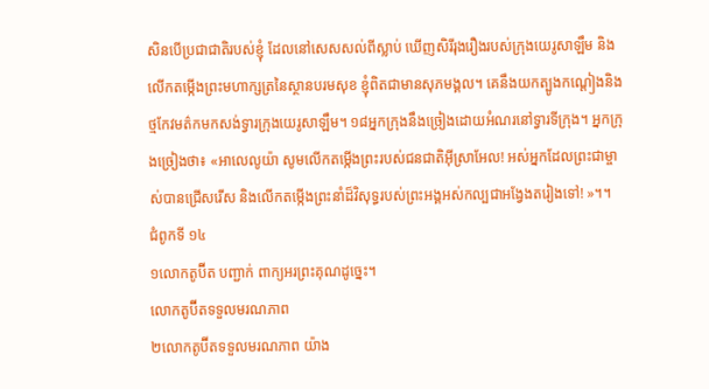សិនបើប្រជាជាតិរបស់ខ្ញុំ ដែលនៅសេសសល់ពីស្លាប់ ឃើញសិរីរុងរឿងរបស់ក្រុងយេរូសាឡឹម និងលើកតម្កើងព្រះមហាក្សត្រនៃស្ថានបរមសុខ ខ្ញុំពិតជាមានសុភមង្គល។ គេនឹងយកត្បូងកណ្ដៀងនិងថ្មកែវមត៌កមកសង់ទ្វារក្រុងយេរូសាឡឹម។ ១៨អ្នកក្រុងនឹងច្រៀងដោយអំណរនៅទ្វារទីក្រុង។ អ្នកក្រុងច្រៀងថា៖ «អាលេលូយ៉ា សូមលើកតម្កើងព្រះរបស់ជនជាតិអ៊ីស្រាអែល! អស់អ្នកដែលព្រះជាម្ចាស់បានជ្រើសរើស និងលើកតម្កើងព្រះនាំដ៏វិសុទ្ធរបស់ព្រះអង្គអស់កល្បជាអង្វែងតរៀងទៅ! »។។
ជំពូកទី ១៤
១លោកតូប៊ីត បញ្ជាក់ ពាក្យអរព្រះគុណដូច្នេះ។
លោកតូប៊ីតទទួលមរណភាព
២លោកតូប៊ីតទទួលមរណភាព យ៉ាង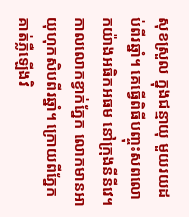សុខស្រួល ក្នុងជន្មាយុ មួយរយដប់ពីរឆ្នាំ។ គេធ្វើពិធីបញ្ចុះសពលោកយ៉ាងអធិកអធម នៅក្រុងនីនីវេ។ កាលលោកខ្វាក់ភ្នែក លោកមានអាយុហុកសិបពីរឆ្នាំ។ ក្រោយពីភ្នែកគាត់ភ្លឺឡើងវិ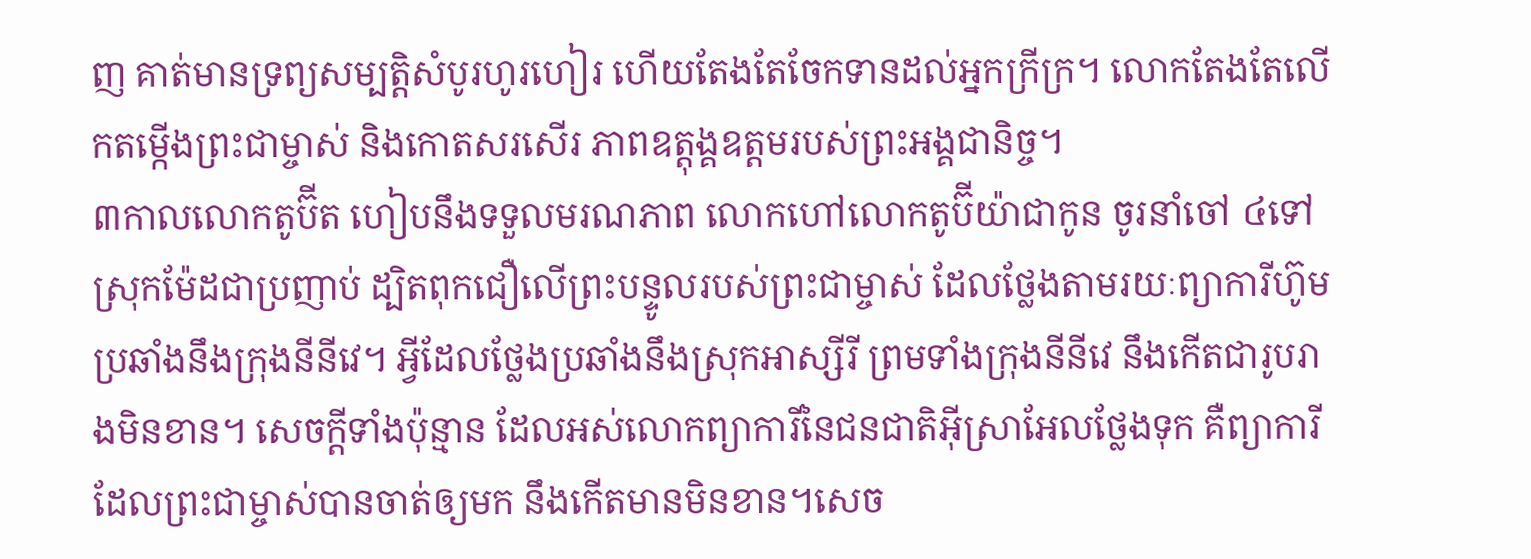ញ គាត់មានទ្រព្យសម្បត្តិសំបូរហូរហៀរ ហើយតែងតែចែកទានដល់អ្នកក្រីក្រ។ លោកតែងតែលើកតម្កើងព្រះជាម្ចាស់ និងកោតសរសើរ ភាពឧត្តុង្គឧត្ដមរបស់ព្រះអង្គជានិច្ច។
៣កាលលោកតូប៊ីត ហៀបនឹងទទួលមរណភាព លោកហៅលោកតូប៊ីយ៉ាជាកូន ចូរនាំចៅ ៤ទៅស្រុកម៉ែដជាប្រញាប់ ដ្បិតពុកជឿលើព្រះបន្ទូលរបស់ព្រះជាម្ចាស់ ដែលថ្លែងតាមរយៈព្យាការីហ៊ូម ប្រឆាំងនឹងក្រុងនីនីវេ។ អ្វីដែលថ្លែងប្រឆាំងនឹងស្រុកអាស្សីរី ព្រមទាំងក្រុងនីនីវេ នឹងកើតជារូបរាងមិនខាន។ សេចក្ដីទាំងប៉ុន្មាន ដែលអស់លោកព្យាការីនៃជនជាតិអ៊ីស្រាអែលថ្លែងទុក គឺព្យាការីដែលព្រះជាម្ចាស់បានចាត់ឲ្យមក នឹងកើតមានមិនខាន។សេច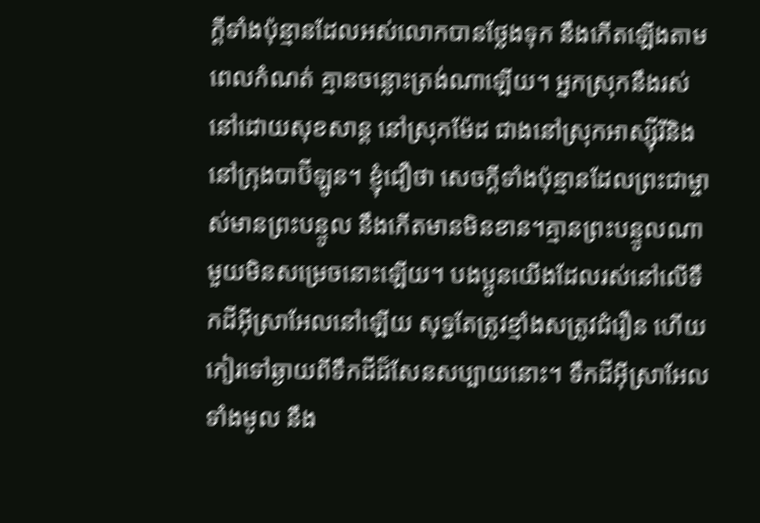ក្ដីទាំងប៉ុន្មានដែលអស់លោកបានថ្លែងទុក នឹងកើតឡើងតាមពេលកំណត់ គ្មានចន្លោះត្រង់ណាឡើយ។ អ្នកស្រុកនឹងរស់នៅដោយសុខសាន្ត នៅស្រុកម៉ែដ ជាងនៅស្រុកអាស្ស៊ីរីនិងនៅក្រុងបាប៊ីឡូន។ ខ្ញុំជឿថា សេចក្ដីទាំងប៉ុន្មានដែលព្រះជាម្ចាស់មានព្រះបន្ទូល នឹងកើតមានមិនខាន។គ្មានព្រះបន្ទូលណាមួយមិនសម្រេចនោះឡើយ។ បងប្អូនយើងដែលរស់នៅលើទឹកដីអ៊ីស្រាអែលនៅឡើយ សុទ្ធតែត្រូវខ្មាំងសត្រូវជំរឿន ហើយកៀរទៅឆ្ងាយពីទឹកដីដ៏សែនសប្បាយនោះ។ ទឹកដីអ៊ីស្រាអែលទាំងមូល នឹង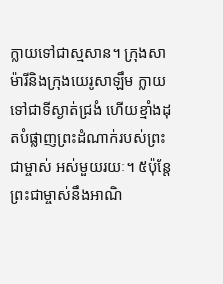ក្លាយទៅជាស្មសាន។ ក្រុងសាម៉ារីនិងក្រុងយេរូសាឡឹម ក្លាយទៅជាទីស្ងាត់ជ្រងំ ហើយខ្មាំងដុតបំផ្លាញព្រះដំណាក់របស់ព្រះជាម្ចាស់ អស់មួយរយៈ។ ៥ប៉ុន្តែ ព្រះជាម្ចាស់នឹងអាណិ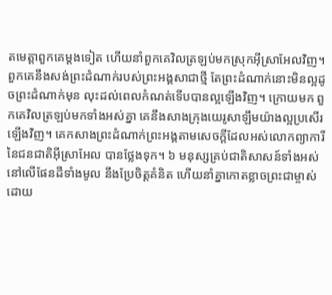តមេត្តាពួកគេម្ដងទៀត ហើយនាំពួកគេវិលត្រឡប់មកស្រុកអ៊ីស្រាអែលវិញ។ ពួកគេនឹងសង់ព្រះដំណាក់របស់ព្រះអង្គសាជាថ្មី តែព្រះដំណាក់នោះមិនល្អដូចព្រះដំណាក់មុន លុះដល់ពេលកំណត់ទើបបានល្អឡើងវិញ។ ក្រោយមក ពួកគេវិលត្រឡប់មកទាំងអស់គ្នា គេនឹងសាងក្រុងយេរូសាឡឹមយ៉ាងល្អប្រសើរឡើងវិញ។ គេកសាងព្រះដំណាក់ព្រះអង្គតាមសេចក្ដីដែលអស់លោកព្យាការីនៃជនជាតិអ៊ីស្រាអែល បានថ្លែងទុក។ ៦ មនុស្សគ្រប់ជាតិសាសន៍ទាំងអស់ នៅលើផែនដីទាំងមូល នឹងប្រែចិត្តគំនិត ហើយនាំគ្នាកោតខ្លាចព្រះជាម្ចាស់ដោយ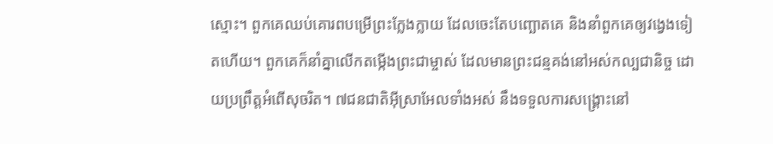ស្មោះ។ ពួកគេឈប់គោរពបម្រើព្រះក្លែងក្លាយ ដែលចេះតែបញ្ឆោតគេ និងនាំពួកគេឲ្យវង្វេងទៀតហើយ។ ពួកគេក៏នាំគ្នាលើកតម្កើងព្រះជាម្ចាស់ ដែលមានព្រះជន្មគង់នៅអស់កល្បជានិច្ច ដោយប្រព្រឹត្តអំពើសុចរិត។ ៧ជនជាតិអ៊ីស្រាអែលទាំងអស់ នឹងទទួលការសង្គ្រោះនៅ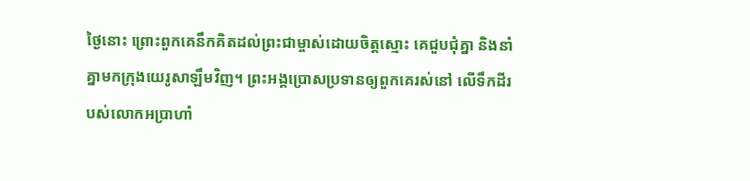ថ្ងៃនោះ ព្រោះពួកគេនឹកគិតដល់ព្រះជាម្ចាស់ដោយចិត្តស្មោះ គេជួបជុំគ្នា និងនាំគ្នាមកក្រុងយេរូសាឡឹមវិញ។ ព្រះអង្គប្រោសប្រទានឲ្យពួកគេរស់នៅ លើទឹកដីរបស់លោកអប្រាហាំ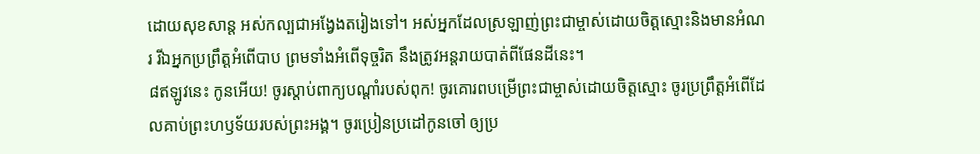ដោយសុខសាន្ត អស់កល្បជាអង្វែងតរៀងទៅ។ អស់អ្នកដែលស្រឡាញ់ព្រះជាម្ចាស់ដោយចិត្តស្មោះនិងមានអំណរ រីឯអ្នកប្រព្រឹត្តអំពើបាប ព្រមទាំងអំពើទុច្ចរិត នឹងត្រូវអន្តរាយបាត់ពីផែនដីនេះ។
៨ឥឡូវនេះ កូនអើយ! ចូរស្ដាប់ពាក្យបណ្ដាំរបស់ពុក! ចូរគោរពបម្រើព្រះជាម្ចាស់ដោយចិត្តស្មោះ ចូរប្រព្រឹត្តអំពើដែលគាប់ព្រះហឫទ័យរបស់ព្រះអង្គ។ ចូរប្រៀនប្រដៅកូនចៅ ឲ្យប្រ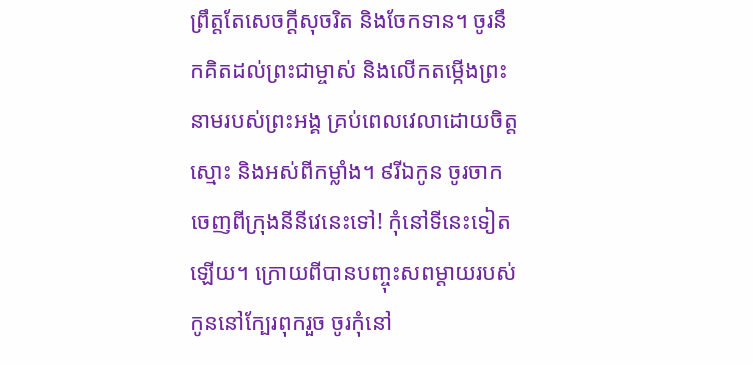ព្រឹត្តតែសេចក្ដីសុចរិត និងចែកទាន។ ចូរនឹកគិតដល់ព្រះជាម្ចាស់ និងលើកតម្កើងព្រះនាមរបស់ព្រះអង្គ គ្រប់ពេលវេលាដោយចិត្តស្មោះ និងអស់ពីកម្លាំង។ ៩រីឯកូន ចូរចាកចេញពីក្រុងនីនីវេនេះទៅ! កុំនៅទីនេះទៀតឡើយ។ ក្រោយពីបានបញ្ចុះសពម្ដាយរបស់កូននៅក្បែរពុករួច ចូរកុំនៅ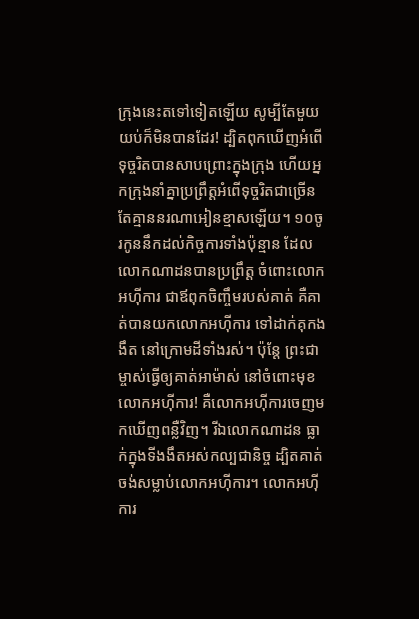ក្រុងនេះតទៅទៀតឡើយ សូម្បីតែមួយយប់ក៏មិនបានដែរ! ដ្បិតពុកឃើញអំពើទុច្ចរិតបានសាបព្រោះក្នុងក្រុង ហើយអ្នកក្រុងនាំគ្នាប្រព្រឹត្តអំពើទុច្ចរិតជាច្រើន តែគ្មាននរណាអៀនខ្មាសឡើយ។ ១០ចូរកូននឹកដល់កិច្ចការទាំងប៉ុន្មាន ដែលលោកណាដនបានប្រព្រឹត្ត ចំពោះលោកអហ៊ីការ ជាឪពុកចិញ្ចឹមរបស់គាត់ គឺគាត់បានយកលោកអហ៊ីការ ទៅដាក់គុកងងឹត នៅក្រោមដីទាំងរស់។ ប៉ុន្តែ ព្រះជាម្ចាស់ធ្វើឲ្យគាត់អាម៉ាស់ នៅចំពោះមុខលោកអហ៊ីការ! គឺលោកអហ៊ីការចេញមកឃើញពន្លឺវិញ។ រីឯលោកណាដន ធ្លាក់ក្នុងទីងងឹតអស់កល្បជានិច្ច ដ្បិតគាត់ចង់សម្លាប់លោកអហ៊ីការ។ លោកអហ៊ីការ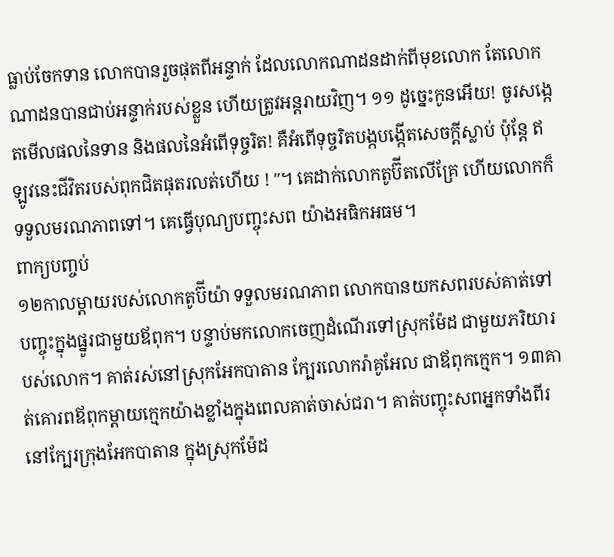ធ្លាប់ចែកទាន លោកបានរួចផុតពីអន្ទាក់ ដែលលោកណាដនដាក់ពីមុខលោក តែលោកណាដនបានជាប់អន្ទាក់របស់ខ្លួន ហើយត្រូវអន្តរាយវិញ។ ១១ ដូច្នេះកូនអើយ! ចូរសង្កេតមើលផលនៃទាន និងផលនៃអំពើទុច្ចរិត! គឺអំពើទុច្ចរិតបង្កបង្កើតសេចក្ដីស្លាប់ ប៉ុន្តែ ឥឡូវនេះជីវិតរបស់ពុកជិតផុតរលត់ហើយ ! ″។ គេដាក់លោកតូប៊ីតលើគ្រែ ហើយលោកក៏ទទួលមរណភាពទៅ។ គេធ្វើបុណ្យបញ្ចុះសព យ៉ាងអធិកអធម។
ពាក្យបញ្ចប់
១២កាលម្ដាយរបស់លោកតូប៊ីយ៉ា ទទួលមរណភាព លោកបានយកសពរបស់គាត់ទៅបញ្ចុះក្នុងផ្នូរជាមួយឪពុក។ បន្ទាប់មកលោកចេញដំណើរទៅស្រុកម៉ែដ ជាមួយភរិយារបស់លោក។ គាត់រស់នៅស្រុកអែកបាតាន ក្បែរលោករ៉ាគូអែល ជាឪពុកក្មេក។ ១៣គាត់គោរពឪពុកម្ដាយក្មេកយ៉ាងខ្លាំងក្នុងពេលគាត់ចាស់ជរា។ គាត់បញ្ចុះសពអ្នកទាំងពីរ នៅក្បែរក្រុងអែកបាតាន ក្នុងស្រុកម៉ែដ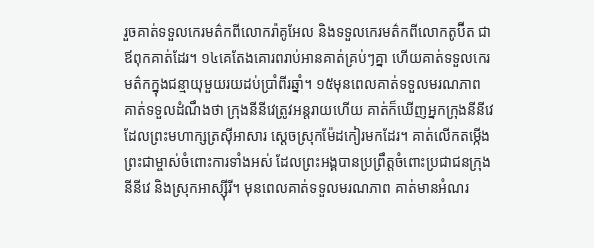រួចគាត់ទទួលកេរមត៌កពីលោករ៉ាគូអែល និងទទួលកេរមត៌កពីលោកតូប៊ីត ជាឪពុកគាត់ដែរ។ ១៤គេតែងគោរពរាប់អានគាត់គ្រប់ៗគ្នា ហើយគាត់ទទួលកេរមត៌កក្នុងជន្មាយុមួយរយដប់ប្រាំពីរឆ្នាំ។ ១៥មុនពេលគាត់ទទួលមរណភាព គាត់ទទួលដំណឹងថា ក្រុងនីនីវេត្រូវអន្តរាយហើយ គាត់ក៏ឃើញអ្នកក្រុងនីនីវេដែលព្រះមហាក្សត្រស៊ីអាសារ ស្ដេចស្រុកម៉ែដកៀរមកដែរ។ គាត់លើកតម្កើងព្រះជាម្ចាស់ចំពោះការទាំងអស់ ដែលព្រះអង្គបានប្រព្រឹត្តចំពោះប្រជាជនក្រុងនីនីវេ និងស្រុកអាស្ស៊ីរី។ មុនពេលគាត់ទទួលមរណភាព គាត់មានអំណរ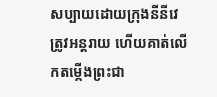សប្បាយដោយក្រុងនីនីវេត្រូវអន្តរាយ ហើយគាត់លើកតម្កើងព្រះជា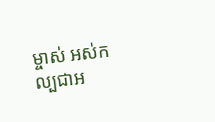ម្ចាស់ អស់កល្បជាអ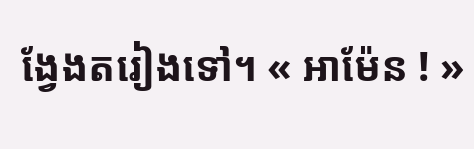ង្វែងតរៀងទៅ។ « អាម៉ែន ! »